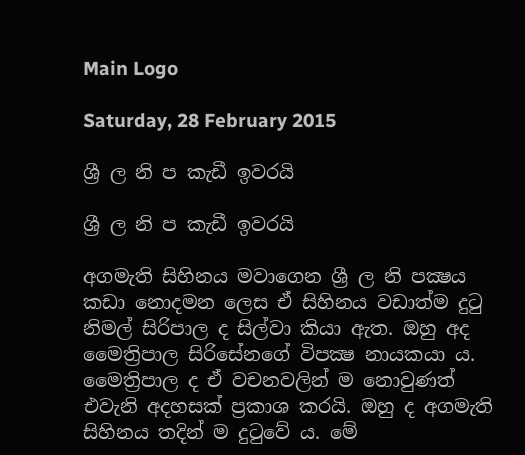Main Logo

Saturday, 28 February 2015

ශ්‍රී ල නි ප කැඩී ඉවරයි

ශ්‍රී ල නි ප කැඩී ඉවරයි

අගමැති සිහිනය මවාගෙන ශ්‍රී ල නි පක්‍ෂය කඩා නොදමන ලෙස ඒ සිහිනය වඩාත්ම දුටු නිමල් සිරිපාල ද සිල්වා කියා ඇත. ඔහු අද මෛත්‍රිපාල සිරිසේනගේ විපක්‍ෂ නායකයා ය. මෛත්‍රිපාල ද ඒ වචනවලින් ම නොවුණත් එවැනි අදහසක් ප්‍රකාශ කරයි. ඔහු ද අගමැති සිහිනය තදින් ම දුටුවේ ය. මේ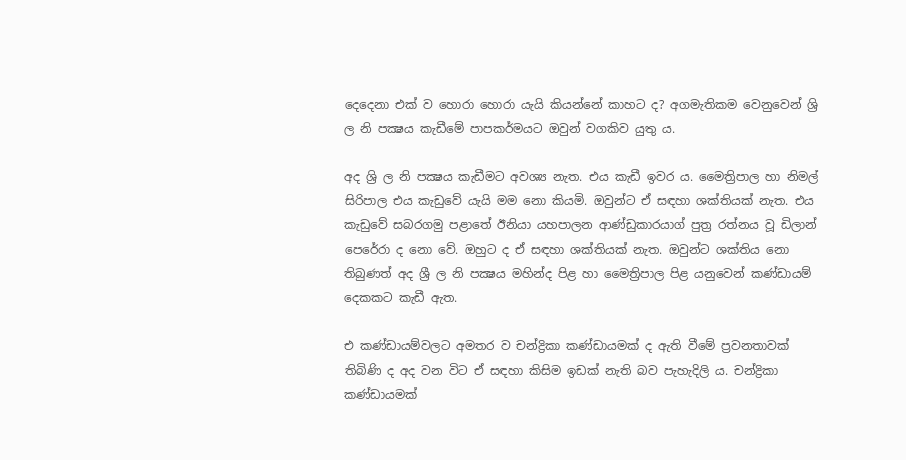දෙදෙනා එක් ව හොරා හොරා යැයි කියන්නේ කාහට ද? අගමැතිකම වෙනුවෙන් ශ්‍රි ල නි පක්‍ෂය කැඩීමේ පාපකර්මයට ඔවුන් වගකිව යුතු ය.

අද ශ්‍රි ල නි පක්‍ෂය කැඩීමට අවශ්‍ය නැත. එය කැඩී ඉවර ය. මෛත්‍රිපාල හා නිමල් සිරිපාල එය කැඩුවේ යැයි මම නො කියමි. ඔවුන්ට ඒ සඳහා ශක්තියක් නැත. එය කැඩුවේ සබරගමු පළාතේ ඊනියා යහපාලන ආණ්ඩුකාරයාග් පුත්‍ර රත්නය වූ ඩිලාන් පෙරේරා ද නො වේ. ඔහුට ද ඒ සඳහා ශක්තියක් නැත. ඔවුන්ට ශක්තිය නො තිබුණත් අද ශ්‍රී ල නි පක්‍ෂය මහින්ද පිළ හා මෛත්‍රිපාල පිළ යනුවෙන් කණ්ඩායම් දෙකකට කැඩී ඇත.

එ කණ්ඩායම්වලට අමතර ව චන්ද්‍රිකා කණ්ඩායමක් ද ඇති වීමේ ප්‍රවනතාවක් තිබිණි ද අද වන විට ඒ සඳහා කිසිම ඉඩක් නැති බව පැහැදිලි ය. චන්ද්‍රිකා කණ්ඩායමක්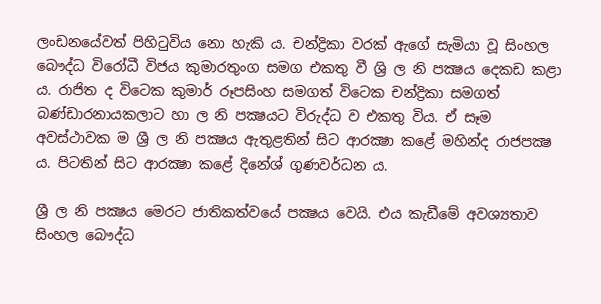ලංඩනයේවත් පිහිටුවිය නො හැකි ය. චන්ද්‍රිකා වරක් ඇගේ සැමියා වූ සිංහල බෞද්ධ විරෝධී විජය කුමාරතුංග සමග එකතු වී ශ්‍රි ල නි පක්‍ෂය දෙකඩ කළා ය. රාජිත ද විටෙක කුමාර් රූපසිංහ සමගත් විටෙක චන්ද්‍රිකා සමගත් බණ්ඩාරනායකලාට හා ල නි පක්‍ෂයට විරුද්ධ ව එකතු විය. ඒ සෑම අවස්ථාවක ම ශ්‍රී ල නි පක්‍ෂය ඇතුළතින් සිට ආරක්‍ෂා කළේ මහින්ද රාජපක්‍ෂ ය. පිටතින් සිට ආරක්‍ෂා කළේ දිනේශ් ගුණවර්ධන ය.

ශ්‍රී ල නි පක්‍ෂය මෙරට ජාතිකත්වයේ පක්‍ෂය වෙයි. එය කැඩීමේ අවශ්‍යතාව සිංහල බෞද්ධ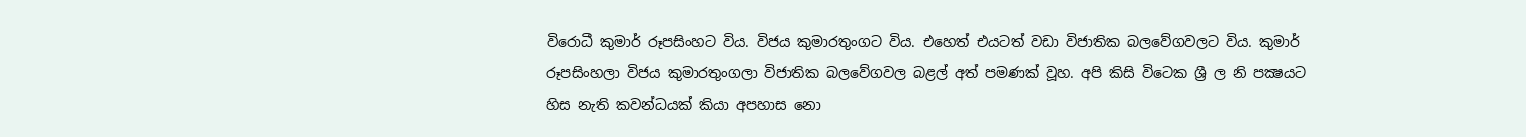විරොධී කුමාර් රූපසිංහට විය. විජය කුමාරතුංගට විය. එහෙත් එයටත් වඩා විජාතික බලවේගවලට විය. කුමාර් රූපසිංහලා විජය කුමාරතුංගලා විජාතික බලවේගවල බළල් අත් පමණක් වූහ. අපි කිසි විටෙක ශ්‍රී ල නි පක්‍ෂයට හිස නැති කවන්ධයක් කියා අපහාස නො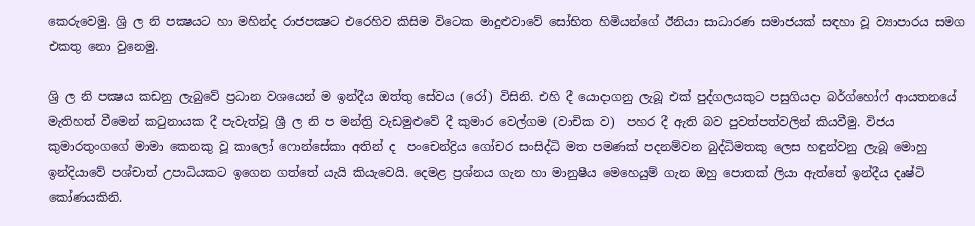කෙරුවෙමු. ශ්‍රි ල නි පක්‍ෂයට හා මහින්ද රාජපක්‍ෂට එරෙහිව කිසිම විටෙක මාදුළුවාවේ සෝභිත හිමියන්ගේ ඊනියා සාධාරණ සමාජයක් සඳහා වූ ව්‍යාපාරය සමග එකතු නො වුනෙමු.

ශ්‍රි ල නි පක්‍ෂය කඩනු ලැබුවේ ප්‍රධාන වශයෙන් ම ඉන්දීය ඔත්තු සේවය (රෝ) විසිනි. එහි දී යොදාගනු ලැබූ එක් පුද්ගලයකුට පසුගියදා බර්ග්හෝෆ් ආයතනයේ මැතිහත් වීමෙන් කටුනායක දී පැවැත්වූ ශ්‍රී ල නි ප මන්ත්‍රි වැඩමුළුවේ දී කුමාර වෙල්ගම (වාචික ව)  පහර දී ඇති බව පුවත්පත්වලින් කියවීමු. විජය කුමාරතුංගගේ මාමා කෙනකු වූ කාලෝ ෆොන්සේකා අතින් ද  පංචෙන්ද්‍රිය ගෝචර සංසිද්ධි මත පමණක් පදනම්වන බුද්ධිමතකු ලෙස හඳුන්වනු ලැබූ මොහු ඉන්දියාවේ පශ්චාත් උපාධියකට ඉගෙන ගත්තේ යැයි කියැවෙයි. දෙමළ ප්‍රශ්නය ගැන හා මානුෂීය මෙහෙයුම් ගැන ඔහු පොතක් ලියා ඇත්තේ ඉන්දීය දෘෂ්ටි කෝණයකිනි.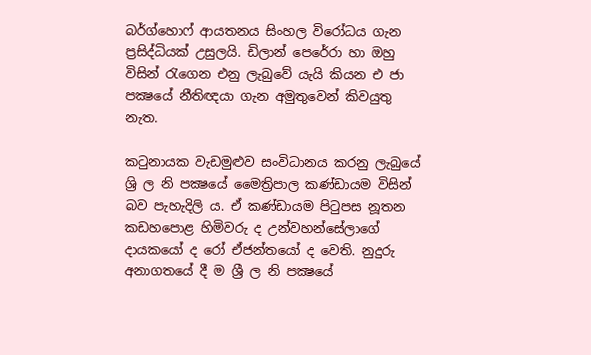බර්ග්හොෆ් ආයතනය සිංහල විරෝධය ගැන ප්‍රසිද්ධියක් උසුලයි. ඩිලාන් පෙරේරා හා ඔහු විසින් රැගෙන එනු ලැබුවේ යැයි කියන එ ජා පක්‍ෂයේ නීතිඥයා ගැන අමුතුවෙන් කිවයුතු නැත.

කටුනායක වැඩමුළුව සංවිධානය කරනු ලැබුයේ ශ්‍රි ල නි පක්‍ෂයේ මෛත්‍රිපාල කණ්ඩායම විසින් බව පැහැදිලි ය. ඒ කණ්ඩායම පිටුපස නූතන කඩහපොළ හිමිවරු ද උන්වහන්සේලාගේ දායකයෝ ද රෝ ඒජන්තයෝ ද වෙති. නුදුරු අනාගතයේ දී ම ශ්‍රී ල නි පක්‍ෂයේ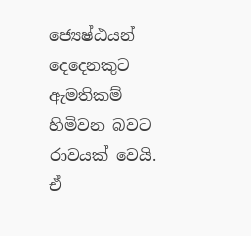ජ්‍යෙෂ්ඨයන් දෙදෙනකුට ඇමතිකම් හිමිවන බවට රාවයක් වෙයි. ඒ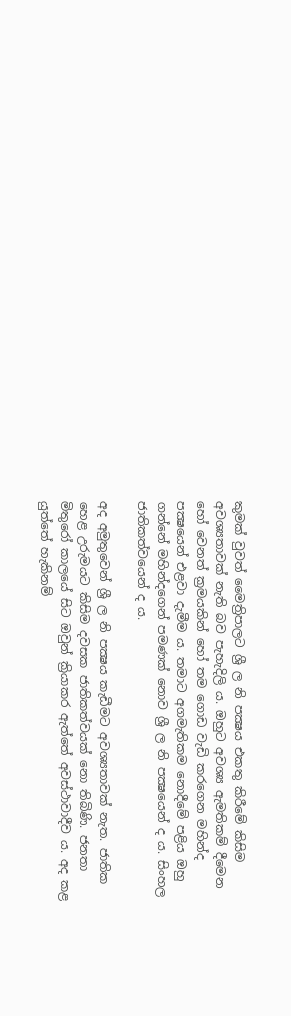කුමක් වුවත් මෛත්‍රිපාලට ශ්‍රී ල නි පක්‍ෂය එකතු කිරීමේ කිසිම අවශ්‍යතාවක් නැති බව පැහැදිලි ය. ඔහුට අවශ්‍ය ඇමතිකම් දීමෙන හෝ වෙනත් ක්‍රමයකින් හෝ තම ගොඩ වැඩි කරගෙන මහින්ද පක්‍ෂයෙන් එළවා දැමීම ය. තමාට අගමැතිකම නොදීමේ පළිය ඔහු ගන්නේ මහින්දගෙන් පමණක් නොව ශ්‍රී ල නි පක්‍ෂයෙන් ද ය. සිංහල ජාතිකත්වයෙන් ද ය.

අද අමුතුවෙන් ශ්‍රී ල නි පක්‍ෂය කැඩීමට අවශ්‍යතාවක් නැත. ජාතික හෙළ උරුමයට කිසිම දවසක ජාතිකත්වයක් නො තිබිණි. ජනතා මිතුරෝ කාලයේ සිට ඔවුන් ක්‍රියාකර ඇත්තේ අවස්ථාවාදීව ය. අද කළ යුත්තේ හැකිනම්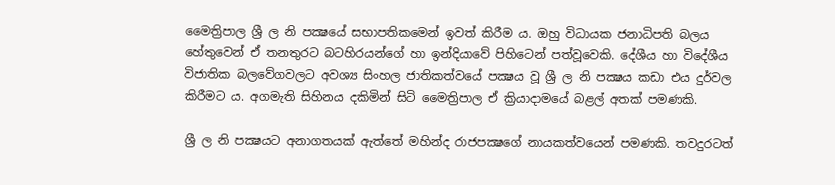මෛත්‍රිපාල ශ්‍රී ල නි පක්‍ෂයේ සභාපතිකමෙන් ඉවත් කිරීම ය. ඔහු විධායක ජනාධිපති බලය හේතුවෙන් ඒ තනතුරට බටහිරයන්ගේ හා ඉන්දියාවේ පිහිටෙන් පත්වූවෙකි. දේශීය හා විදේශීය විජාතික බලවේගවලට අවශ්‍ය සිංහල ජාතිකත්වයේ පක්‍ෂය වූ ශ්‍රී ල නි පක්‍ෂය කඩා එය දුර්වල කිරීමට ය. අගමැති සිහිනය දකිමින් සිටි මෛත්‍රිපාල ඒ ක්‍රියාදාමයේ බළල් අතක් පමණකි.

ශ්‍රී ල නි පක්‍ෂයට අනාගතයක් ඇත්තේ මහින්ද රාජපක්‍ෂගේ නායකත්වයෙන් පමණකි. තවදුරටත්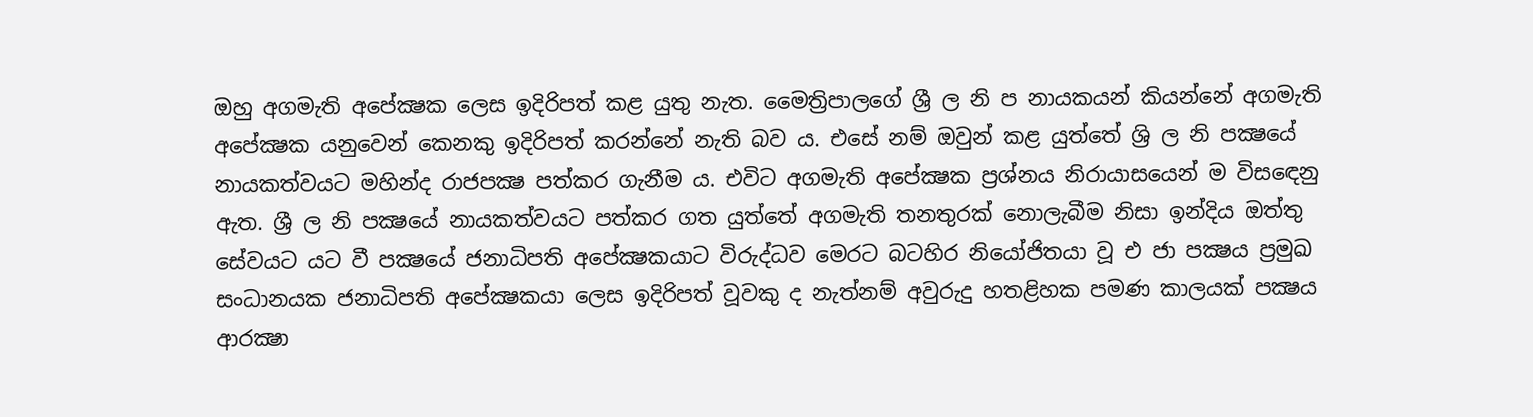ඔහු අගමැති අපේක්‍ෂක ලෙස ඉදිරිපත් කළ යුතු නැත. මෛත්‍රිපාලගේ ශ්‍රී ල නි ප නායකයන් කියන්නේ අගමැති අපේක්‍ෂක යනුවෙන් කෙනකු ඉදිරිපත් කරන්නේ නැති බව ය. එසේ නම් ඔවුන් කළ යුත්තේ ශ්‍රි ල නි පක්‍ෂයේ නායකත්වයට මහින්ද රාජපක්‍ෂ පත්කර ගැනීම ය. එවිට අගමැති අපේක්‍ෂක ප්‍රශ්නය නිරායාසයෙන් ම විසඳෙනු ඇත. ශ්‍රී ල නි පක්‍ෂයේ නායකත්වයට පත්කර ගත යුත්තේ අගමැති තනතුරක් නොලැබීම නිසා ඉන්දිය ඔත්තු සේවයට යට වී පක්‍ෂයේ ජනාධිපති අපේක්‍ෂකයාට විරුද්ධව මෙරට බටහිර නියෝජිතයා වූ එ ජා පක්‍ෂය ප්‍රමුඛ සංධානයක ජනාධිපති අපේක්‍ෂකයා ලෙස ඉදිරිපත් වූවකු ද නැත්නම් අවුරුදු හතළිහක පමණ කාලයක් පක්‍ෂය ආරක්‍ෂා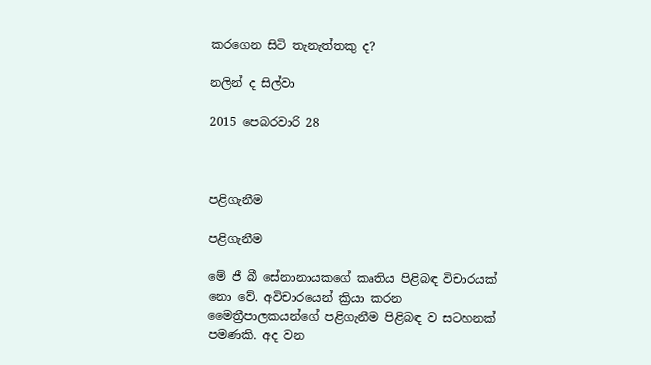කරගෙන සිටි තැනැත්තකු ද?

නලින් ද සිල්වා

2015 පෙබරවාරි 28



පළිගැනීම

පළිගැනීම

මේ ජී බී සේනානායකගේ කෘතිය පිළිබඳ විචාරයක් නො වේ. අවිචාරයෙන් ක්‍රියා කරන මෛත්‍රීපාලකයන්ගේ පළිගැනීම පිළිබඳ ව සටහනක් පමණකි. අද වන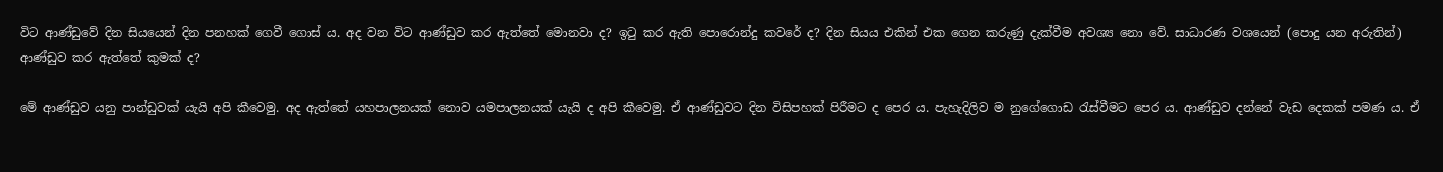විට ආණ්ඩුවේ දින සියයෙන් දින පනහක් ගෙවී ගොස් ය. අද වන විට ආණ්ඩුව කර ඇත්තේ මොනවා ද? ඉටු කර ඇති පොරොන්දු කවරේ ද? දින සියය එකින් එක ගෙන කරුණු දැක්වීම අවශ්‍ය නො වේ. සාධාරණ වශයෙන් (පොදු යන අරුතින්) ආණ්ඩුව කර ඇත්තේ කුමක් ද?

මේ ආණ්ඩුව යනු පාන්ඩුවක් යැයි අපි කීවෙමු. අද ඇත්තේ යහපාලනයක් නොව යමපාලනයක් යැයි ද අපි කීවෙමු. ඒ ආණ්ඩුවට දින විසිපහක් පිරීමට ද පෙර ය. පැහැදිලිව ම නුගේගොඩ රැස්වීමට පෙර ය. ආණ්ඩුව දන්නේ වැඩ දෙකක් පමණ ය. ඒ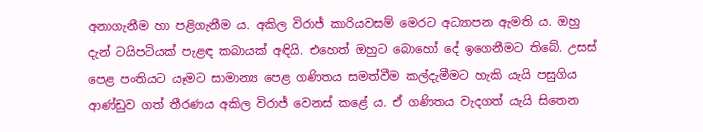අනාගැනීම හා පළිගැනීම ය. අකිල විරාජ් කාරියවසම් මෙරට අධ්‍යාපන ඇමති ය. ඔහු දැන් ටයිපටියක් පැළඳ කබායක් අඳියි. එහෙත් ඔහුට බොහෝ දේ ඉගෙනීමට තිබේ. උසස් පෙළ පංතියට යෑමට සාමාන්‍ය පෙළ ගණිතය සමත්වීම කල්දැමීමට හැකි යැයි පසුගිය ආණ්ඩුව ගත් තීරණය අකිල විරාජ් වෙනස් කළේ ය. ඒ ගණිතය වැදගත් යැයි සිතෙන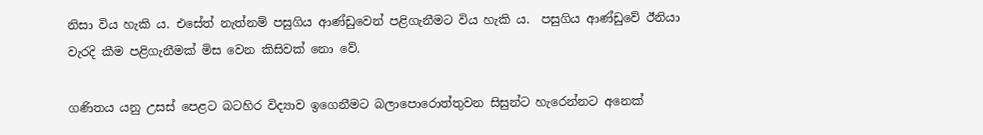නිසා විය හැකි ය. එසේත් නැත්නම් පසුගිය ආණ්ඩුවෙන් පළිගැනීමට විය හැකි ය.  පසුගිය ආණ්ඩුවේ ඊනියා වැරදි කීම පළිගැනීමක් මිස වෙන කිසිවක් නො වේ.

ගණිතය යනු උසස් පෙළට බටහිර විද්‍යාව ඉගෙනීමට බලාපොරොත්තුවන සිසුන්ට හැරෙන්නට අනෙක්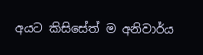අයට කිසිසේත් ම අනිවාර්ය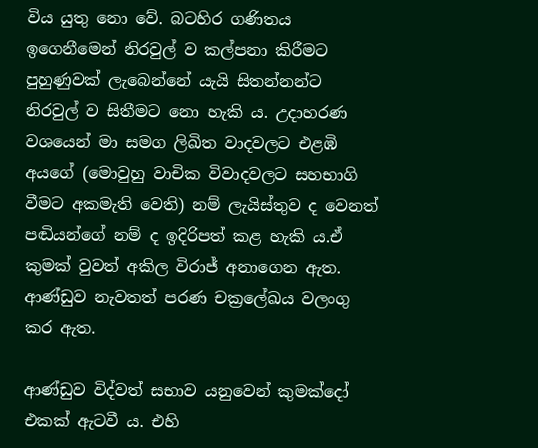විය යුතු නො වේ. බටහිර ගණිතය ඉගෙනීමෙන් නිරවුල් ව කල්පනා කිරීමට පුහුණුවක් ලැබෙන්නේ යැයි සිතන්නන්ට නිරවුල් ව සිතීමට නො හැකි ය. උදාහරණ වශයෙන් මා සමග ලිඛිත වාදවලට එළඹි අයගේ (මොවුහු වාචික විවාදවලට සහභාගි වීමට අකමැති වෙති) නම් ලැයිස්තුව ද වෙනත් පඬියන්ගේ නම් ද ඉදිරිපත් කළ හැකි ය.ඒ කුමක් වුවත් අකිල විරාජ් අනාගෙන ඇත. ආණ්ඩුව නැවතත් පරණ චක්‍රලේඛය වලංගු කර ඇත.

ආණ්ඩුව විද්වත් සභාව යනුවෙන් කුමක්දෝ එකක් ඇටවී ය. එහි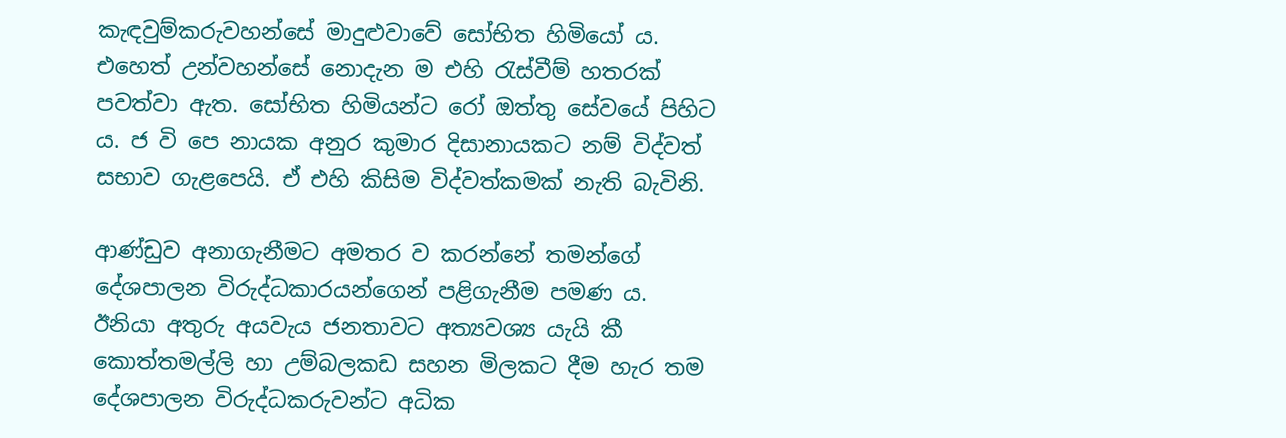කැඳවුම්කරුවහන්සේ මාදුළුවාවේ සෝභිත හිමියෝ ය. එහෙත් උන්වහන්සේ නොදැන ම එහි රැස්වීම් හතරක් පවත්වා ඇත. සෝභිත හිමියන්ට රෝ ඔත්තු සේවයේ පිහිට ය. ජ වි පෙ නායක අනුර කුමාර දිසානායකට නම් විද්වත් සභාව ගැළපෙයි. ඒ එහි කිසිම විද්වත්කමක් නැති බැවිනි.

ආණ්ඩුව අනාගැනීමට අමතර ව කරන්නේ තමන්ගේ දේශපාලන විරුද්ධකාරයන්ගෙන් පළිගැනීම පමණ ය. ඊනියා අතුරු අයවැය ජනතාවට අත්‍යවශ්‍ය යැයි කී කොත්තමල්ලි හා උම්බලකඩ සහන මිලකට දීම හැර තම දේශපාලන විරුද්ධකරුවන්ට අධික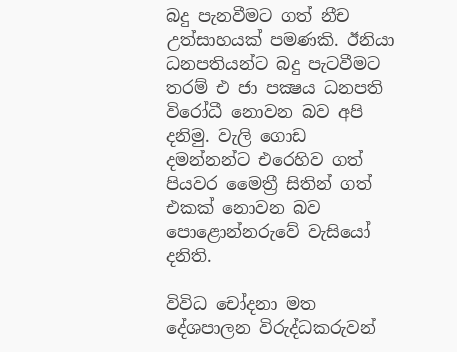බදු පැනවීමට ගත් නීච උත්සාහයක් පමණකි. ඊනියා ධනපතියන්ට බදු පැටවීමට තරම් එ ජා පක්‍ෂය ධනපති විරෝධී නොවන බව අපි දනිමු. වැලි ගොඩ දමන්නන්ට එරෙහිව ගත් පියවර මෛත්‍රී සිතින් ගත් එකක් නොවන බව පොළොන්නරුවේ වැසියෝ දනිති.

විවිධ චෝදනා මත දේශපාලන විරුද්ධකරුවන්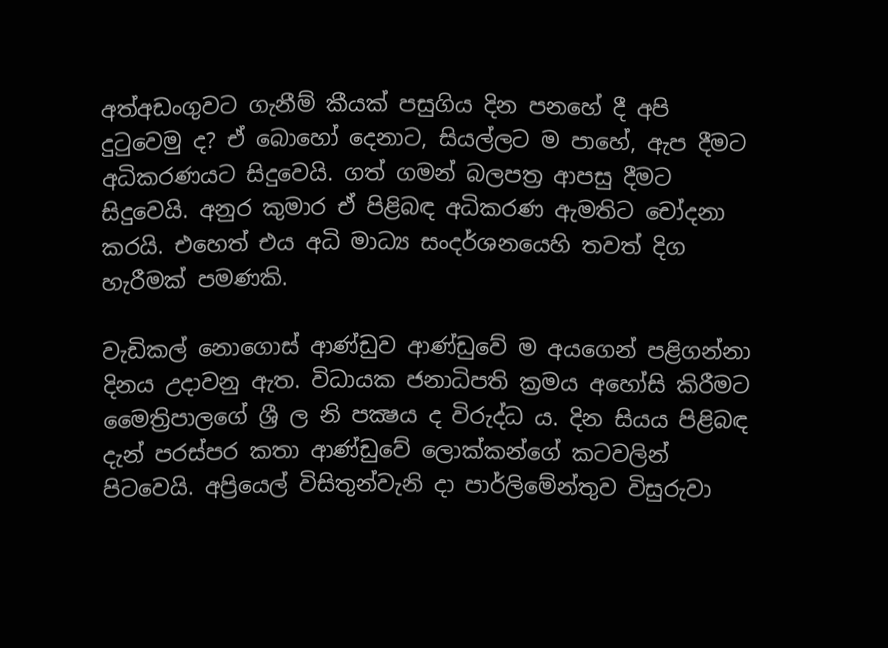අත්අඩංගුවට ගැනීම් කීයක් පසුගිය දින පනහේ දී අපි දුටුවෙමු ද? ඒ බොහෝ දෙනාට, සියල්ලට ම පාහේ, ඇප දීමට අධිකරණයට සිදුවෙයි. ගත් ගමන් බලපත්‍ර ආපසු දීමට සිදුවෙයි. අනුර කුමාර ඒ පිළිබඳ අධිකරණ ඇමතිට චෝදනා කරයි. එහෙත් එය අධි මාධ්‍ය සංදර්ශනයෙහි තවත් දිග හැරීමක් පමණකි.

වැඩිකල් නොගොස් ආණ්ඩුව ආණ්ඩුවේ ම අයගෙන් පළිගන්නා දිනය උදාවනු ඇත. විධායක ජනාධිපති ක්‍රමය අහෝසි කිරීමට මෛත්‍රිපාලගේ ශ්‍රී ල නි පක්‍ෂය ද විරුද්ධ ය. දින සියය පිළිබඳ දැන් පරස්පර කතා ආණ්ඩුවේ ලොක්කන්ගේ කටවලින් පිටවෙයි. අප්‍රියෙල් විසිතුන්වැනි දා පාර්ලිමේන්තුව විසුරුවා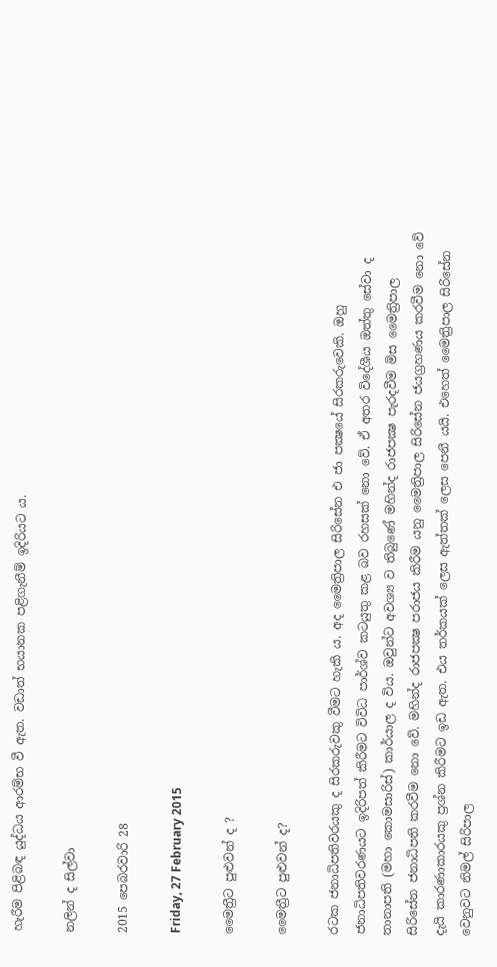හැරීම පිළිබඳ යුද්ධය ආරම්භ වී ඇත. වඩාත් භයානක පළිගැනීම් ඉදිරියට ය.

නලින් ද සිල්වා

2015 පෙබරවාරි 28

Friday, 27 February 2015

මෛත්‍රීට පුළුවන් ද ?

මෛත්‍රීට පුළුවන් ද?

රටක ජනාධිපතිවරයකු ද සිරකරුවකු වීමට හැකි ය. අද මෛත්‍රිපාල සිරිසේන එ ජා පක්‍ෂයේ සිරකරුවෙකි. ඔහු ජනාධිපතිවරණයට ඉදිරිපත් කිරීමට විවිධ පාර්ශ්ව කටයුතු කළ බව රහසක් නො වේ. ඒ අතර විදේශීය ඔත්තු සේවා ද තානාපති (මහා කොමසාරිස්) කාර්යාල ද විය. ඔවුන්ට අවශ්‍ය ව තිබුණේ මහින්ද රාජපක්‍ෂ පැරදවීම මිස මෛත්‍රිපාල සිරිසේන ජනාධිපති කරවීම නො වේ. මහින්ද රාජපක්‍ෂ පරාජය කිරීම යනු මෛත්‍රිපාල සිරිසේන ජයග්‍රහණය කරවීම නො වේ දැයි කාරණාකාරයකු ප්‍රශ්න කිරීමට ඉඩ ඇත. එය තර්කයක් ලෙස ඇත්තක් ලෙස පෙනී යයි. එහෙත් මෛත්‍රිපාල සිරිසේන වෙනුවට නිමල් සිරිපාල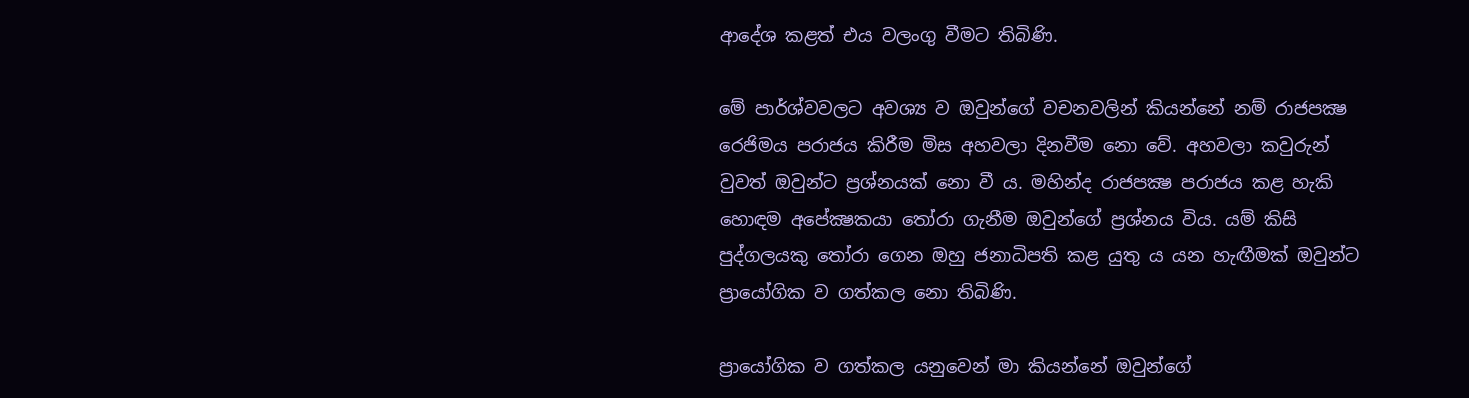ආදේශ කළත් එය වලංගු වීමට තිබිණි.

මේ පාර්ශ්වවලට අවශ්‍ය ව ඔවුන්ගේ වචනවලින් කියන්නේ නම් රාජපක්‍ෂ රෙජිමය පරාජය කිරීම මිස අහවලා දිනවීම නො වේ. අහවලා කවුරුන් වුවත් ඔවුන්ට ප්‍රශ්නයක් නො වී ය. මහින්ද රාජපක්‍ෂ පරාජය කළ හැකි හොඳම අපේක්‍ෂකයා තෝරා ගැනීම ඔවුන්ගේ ප්‍රශ්නය විය. යම් කිසි පුද්ගලයකු තෝරා ගෙන ඔහු ජනාධිපති කළ යුතු ය යන හැඟීමක් ඔවුන්ට ප්‍රායෝගික ව ගත්කල නො තිබිණි.

ප්‍රායෝගික ව ගත්කල යනුවෙන් මා කියන්නේ ඔවුන්ගේ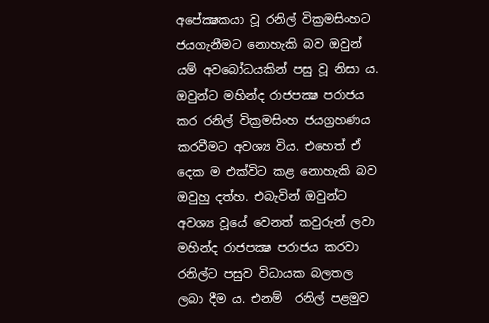අපේක්‍ෂකයා වූ රනිල් වික්‍රමසිංහට ජයගැනීමට නොහැකි බව ඔවුන් යම් අවබෝධයකින් පසු වූ නිසා ය. ඔවුන්ට මහින්ද රාජපක්‍ෂ පරාජය කර රනිල් වික්‍රමසිංහ ජයග්‍රහණය කරවීමට අවශ්‍ය විය. එහෙත් ඒ දෙක ම එක්විට කළ නොහැකි බව ඔවුහු දත්හ. එබැවින් ඔවුන්ට අවශ්‍ය වූයේ වෙනත් කවුරුන් ලවා මහින්ද රාජපක්‍ෂ පරාජය කරවා රනිල්ට පසුව විධායක බලතල ලබා දීම ය. එනම්  රනිල් පළමුව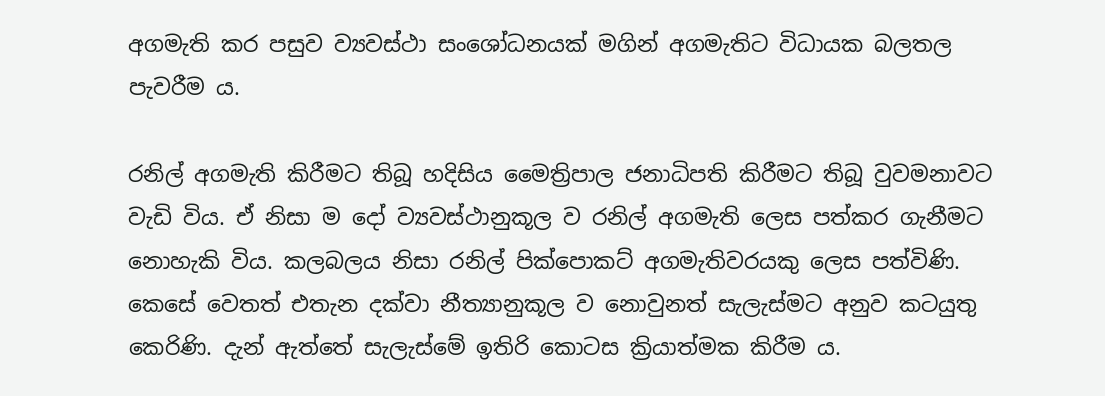අගමැති කර පසුව ව්‍යවස්ථා සංශෝධනයක් මගින් අගමැතිට විධායක බලතල පැවරීම ය.

රනිල් අගමැති කිරීමට තිබූ හදිසිය මෛත්‍රිපාල ජනාධිපති කිරීමට තිබූ වුවමනාවට වැඩි විය. ඒ නිසා ම දෝ ව්‍යවස්ථානුකූල ව රනිල් අගමැති ලෙස පත්කර ගැනීමට නොහැකි විය. කලබලය නිසා රනිල් පික්පොකට් අගමැතිවරයකු ලෙස පත්විණි. කෙසේ වෙතත් එතැන දක්වා නීත්‍යානුකූල ව නොවුනත් සැලැස්මට අනුව කටයුතු කෙරිණි. දැන් ඇත්තේ සැලැස්මේ ඉතිරි කොටස ක්‍රියාත්මක කිරීම ය.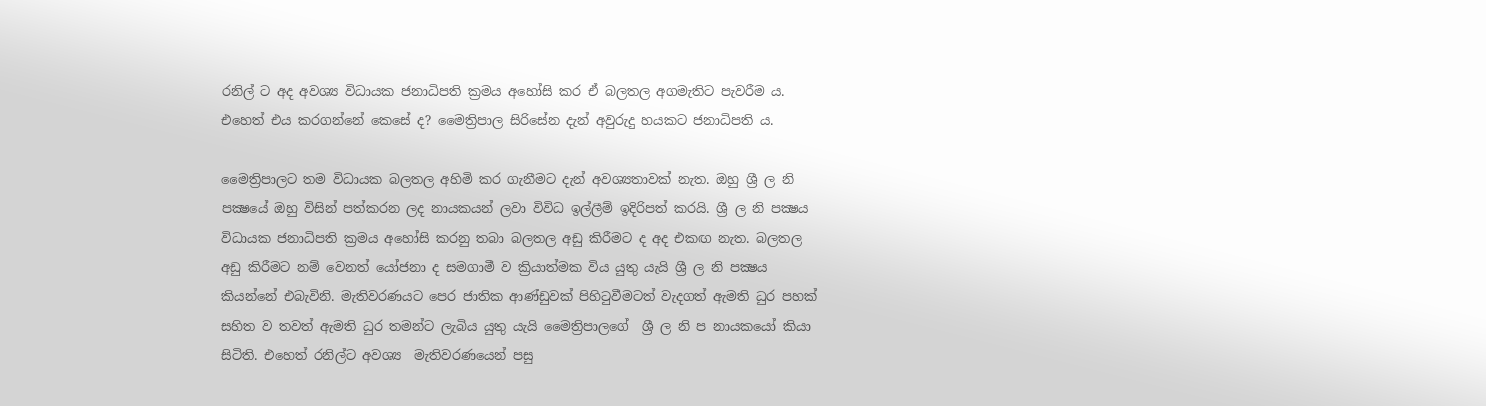රනිල් ට අද අවශ්‍ය විධායක ජනාධිපති ක්‍රමය අහෝසි කර ඒ බලතල අගමැතිට පැවරීම ය. එහෙත් එය කරගන්නේ කෙසේ ද? මෛත්‍රිපාල සිරිසේන දැන් අවුරුදු හයකට ජනාධිපති ය.

මෛත්‍රිපාලට තම විධායක බලතල අහිමි කර ගැනීමට දැන් අවශ්‍යතාවක් නැත. ඔහු ශ්‍රී ල නි පක්‍ෂයේ ඔහු විසින් පත්කරන ලද නායකයන් ලවා විවිධ ඉල්ලීම් ඉදිරිපත් කරයි. ශ්‍රී ල නි පක්‍ෂය විධායක ජනාධිපති ක්‍රමය අහෝසි කරනු තබා බලතල අඩු කිරීමට ද අද එකඟ නැත. බලතල අඩු කිරීමට නම් වෙනත් යෝජනා ද සමගාමී ව ක්‍රියාත්මක විය යුතු යැයි ශ්‍රී ල නි පක්‍ෂය කියන්නේ එබැවිනි. මැතිවරණයට පෙර ජාතික ආණ්ඩුවක් පිහිටුවීමටත් වැදගත් ඇමති ධුර පහක් සහිත ව තවත් ඇමති ධුර තමන්ට ලැබිය යුතු යැයි මෛත්‍රිපාලගේ  ශ්‍රී ල නි ප නායකයෝ කියා සිටිති. එහෙත් රනිල්ට අවශ්‍ය  මැතිවරණයෙන් පසු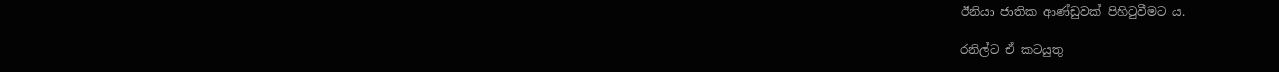ඊනියා ජාතික ආණ්ඩුවක් පිහිටුවීමට ය.

රනිල්ට ඒ කටයුතු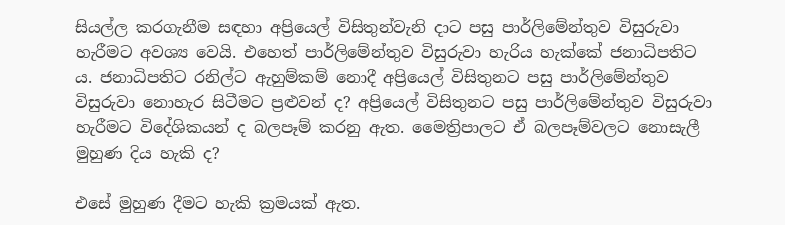සියල්ල කරගැනීම සඳහා අප්‍රියෙල් විසිතුන්වැනි දාට පසු පාර්ලිමේන්තුව විසුරුවා හැරීමට අවශ්‍ය වෙයි. එහෙත් පාර්ලිමේන්තුව විසුරුවා හැරිය හැක්කේ ජනාධිපතිට ය. ජනාධිපතිට රනිල්ට ඇහුම්කම් නොදී අප්‍රියෙල් විසිතුනට පසු පාර්ලිමේන්තුව විසුරුවා නොහැර සිටීමට ප්‍රළුවන් ද? අප්‍රියෙල් විසිතුනට පසු පාර්ලිමේන්තුව විසුරුවා හැරීමට විදේශිකයන් ද බලපෑම් කරනු ඇත. මෛත්‍රිපාලට ඒ බලපෑම්වලට නොසැලී මුහුණ දිය හැකි ද?

එසේ මුහුණ දීමට හැකි ක්‍රමයක් ඇත.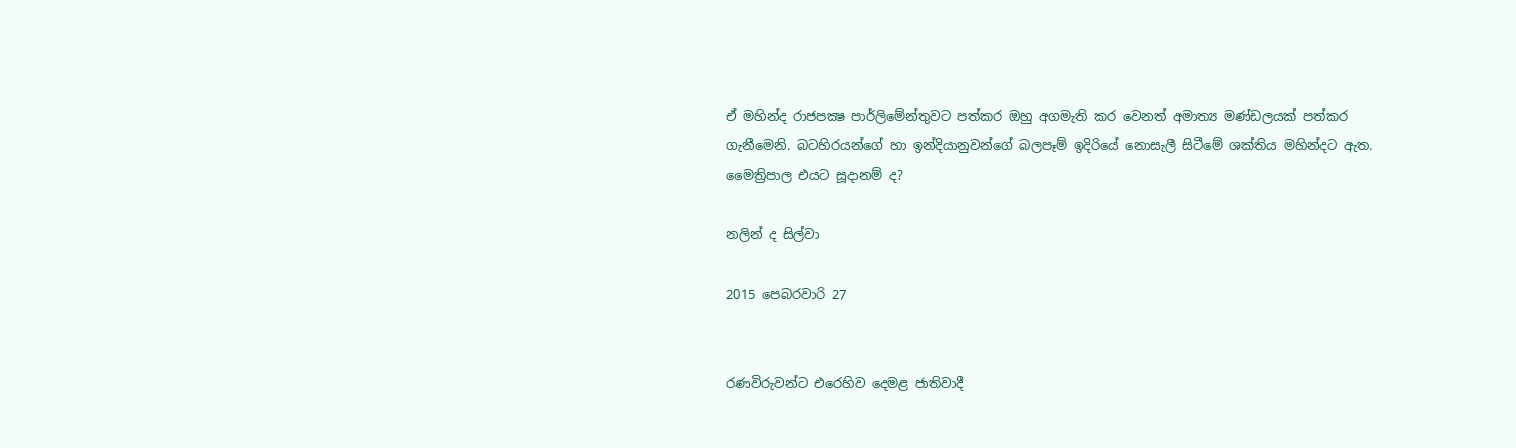ඒ මහින්ද රාජපක්‍ෂ පාර්ලිමේන්තුවට පත්කර ඔහු අගමැති කර වෙනත් අමාත්‍ය මණ්ඩලයක් පත්කර ගැනීමෙනි. බටහිරයන්ගේ හා ඉන්දියානුවන්ගේ බලපෑම් ඉදිරියේ නොසැලී සිටීමේ ශක්තිය මහින්දට ඇත. මෛත්‍රිපාල එයට සූදානම් ද?

නලින් ද සිල්වා

2015 පෙබරවාරි 27


රණවිරුවන්ට එරෙහිව දෙමළ ජාතිවාදී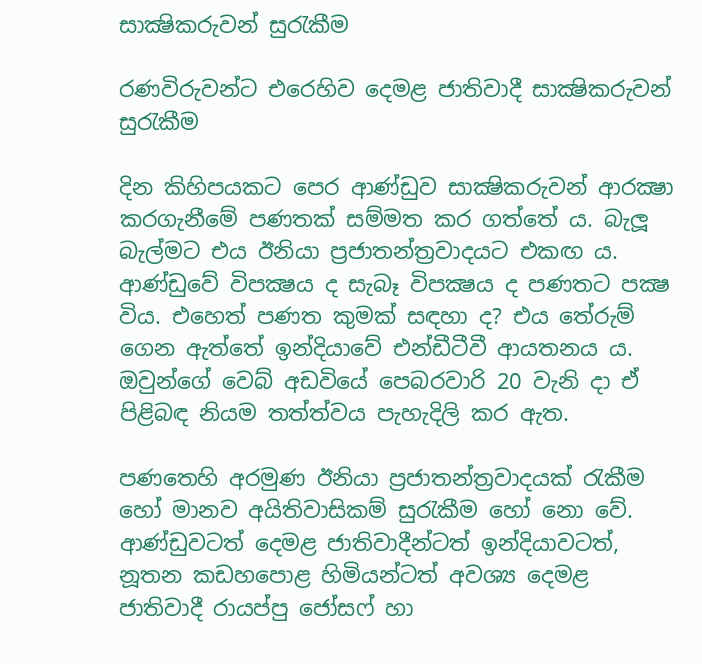සාක්‍ෂිකරුවන් සුරැකීම

රණවිරුවන්ට එරෙහිව දෙමළ ජාතිවාදී සාක්‍ෂිකරුවන් සුරැකීම

දින කිහිපයකට පෙර ආණ්ඩුව සාක්‍ෂිකරුවන් ආරක්‍ෂා කරගැනීමේ පණතක් සම්මත කර ගත්තේ ය. බැලූ බැල්මට එය ඊනියා ප්‍රජාතන්ත්‍රවාදයට එකඟ ය. ආණ්ඩුවේ විපක්‍ෂය ද සැබෑ විපක්‍ෂය ද පණතට පක්‍ෂ විය. එහෙත් පණත කුමක් සඳහා ද? එය තේරුම් ගෙන ඇත්තේ ඉන්දියාවේ එන්ඩීටීවී ආයතනය ය. ඔවුන්ගේ වෙබ් අඩවියේ පෙබරවාරි 20 වැනි දා ඒ පිළිබඳ නියම තත්ත්වය පැහැදිලි කර ඇත.

පණතෙහි අරමුණ ඊනියා ප්‍රජාතන්ත්‍රවාදයක් රැකීම හෝ මානව අයිතිවාසිකම් සුරැකීම හෝ නො වේ. ආණ්ඩුවටත් දෙමළ ජාතිවාදීන්ටත් ඉන්දියාවටත්, නූතන කඩහපොළ හිමියන්ටත් අවශ්‍ය දෙමළ ජාතිවාදී රායප්පු ජෝසෆ් හා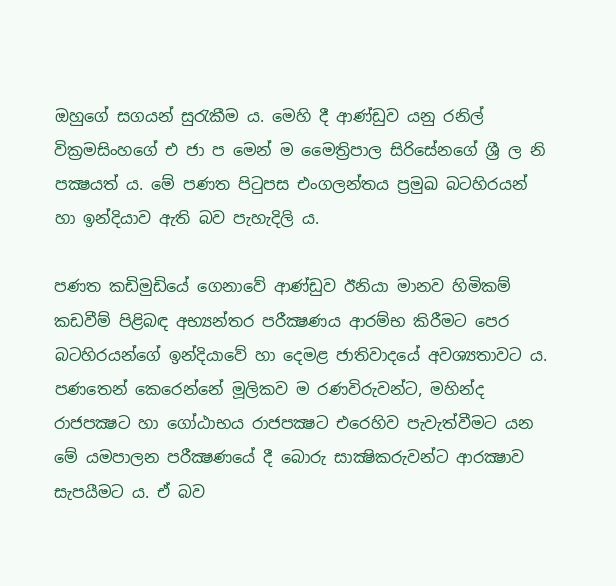ඔහුගේ සගයන් සුරැකීම ය. මෙහි දී ආණ්ඩුව යනු රනිල් වික්‍රමසිංහගේ එ ජා ප මෙන් ම මෛත්‍රිපාල සිරිසේනගේ ශ්‍රී ල නි පක්‍ෂයත් ය. මේ පණත පිටුපස එංගලන්තය ප්‍රමුඛ බටහිරයන් හා ඉන්දියාව ඇති බව පැහැදිලි ය.

පණත කඩිමුඩියේ ගෙනාවේ ආණ්ඩුව ඊනියා මානව හිමිකම් කඩවීම් පිළිබඳ අභ්‍යන්තර පරීක්‍ෂණය ආරම්භ කිරීමට පෙර බටහිරයන්ගේ ඉන්දියාවේ හා දෙමළ ජාතිවාදයේ අවශ්‍යතාවට ය. පණතෙන් කෙරෙන්නේ මූලිකව ම රණවිරුවන්ට, මහින්ද රාජපක්‍ෂට හා ගෝඨාභය රාජපක්‍ෂට එරෙහිව පැවැත්වීමට යන මේ යමපාලන පරීක්‍ෂණයේ දී බොරු සාක්‍ෂිකරුවන්ට ආරක්‍ෂාව සැපයීමට ය. ඒ බව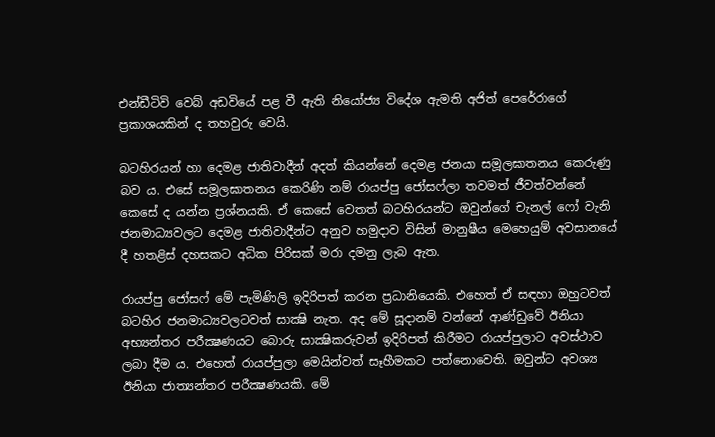එන්ඩීටිවි වෙබ් අඩවියේ පළ වී ඇති නියෝජ්‍ය විදේශ ඇමති අජිත් පෙරේරාගේ ප්‍රකාශයකින් ද තහවුරු වෙයි.

බටහිරයන් හා දෙමළ ජාතිවාදීන් අදත් කියන්නේ දෙමළ ජනයා සමූලඝාතනය කෙරුණු බව ය. එසේ සමූලඝාතනය කෙරිණි නම් රායප්පු ජෝසෆ්ලා තවමත් ජීවත්වන්නේ කෙසේ ද යන්න ප්‍රශ්නයකි. ඒ කෙසේ වෙතත් බටහිරයන්ට ඔවුන්ගේ චැනල් ෆෝ වැනි ජනමාධ්‍යවලට දෙමළ ජාතිවාදීන්ට අනුව හමුදාව විසින් මානුෂීය මෙහෙයුම් අවසානයේ දී හතළිස් දහසකට අධික පිරිසක් මරා දමනු ලැබ ඇත.

රායප්පු ජෝසෆ් මේ පැමිණිලි ඉදිරිපත් කරන ප්‍රධානියෙකි. එහෙත් ඒ සඳහා ඔහුටවත් බටහිර ජනමාධ්‍යවලටවත් සාක්‍ෂි නැත. අද මේ සූදානම් වන්නේ ආණ්ඩුවේ ඊනියා අභ්‍යන්තර පරීක්‍ෂණයට බොරු සාක්‍ෂිකරුවන් ඉදිරිපත් කිරීමට රායප්පුලාට අවස්ථාව ලබා දීම ය. එහෙත් රායප්පුලා මෙයින්වත් සෑහීමකට පත්නොවෙති. ඔවුන්ට අවශ්‍ය ඊනියා ජාත්‍යන්තර පරීක්‍ෂණයකි. මේ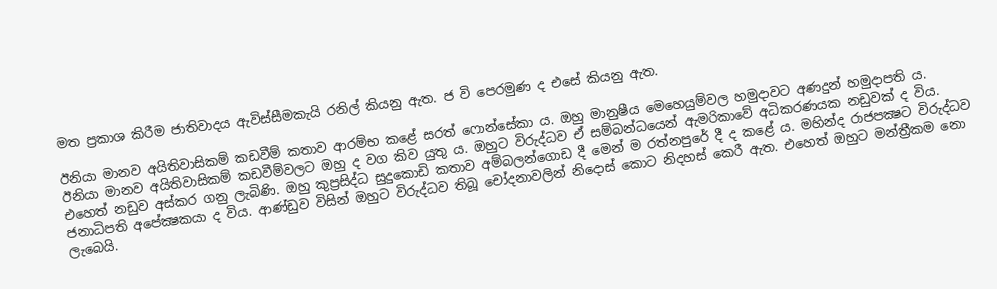මත ප්‍රකාශ කිරීම ජාතිවාදය ඇවිස්සීමකැයි රනිල් කියනු ඇත. ජ වි පෙරමුණ ද එසේ කියනු ඇත.

ඊනියා මානව අයිතිවාසිකම් කඩවීම් කතාව ආරම්භ කළේ සරත් ෆොන්සේකා ය. ඔහු මානුෂීය මෙහෙයුම්වල හමුදාවට අණදුන් හමුදාපති ය. ඊනියා මානව අයිතිවාසිකම් කඩවීම්වලට ඔහු ද වග කිව යුතු ය. ඔහුට විරුද්ධව ඒ සම්බන්ධයෙන් ඇමරිකාවේ අධිකරණයක නඩුවක් ද විය. එහෙත් නඩුව අස්කර ගනු ලැබිණි. ඔහු කුප්‍රසිද්ධ සුදුකොඩි කතාව අම්බලන්ගොඩ දී මෙන් ම රත්නපුරේ දී ද කළේ ය. මහින්ද රාජපක්‍ෂට විරුද්ධව ජනාධිපති අපේක්‍ෂකයා ද විය. ආණ්ඩුව විසින් ඔහුට විරුද්ධව තිබූ චෝදනාවලින් නිදොස් කොට නිදහස් කෙරී ඇත. එහෙත් ඔහුට මන්ත්‍රීකම නො ලැබෙයි.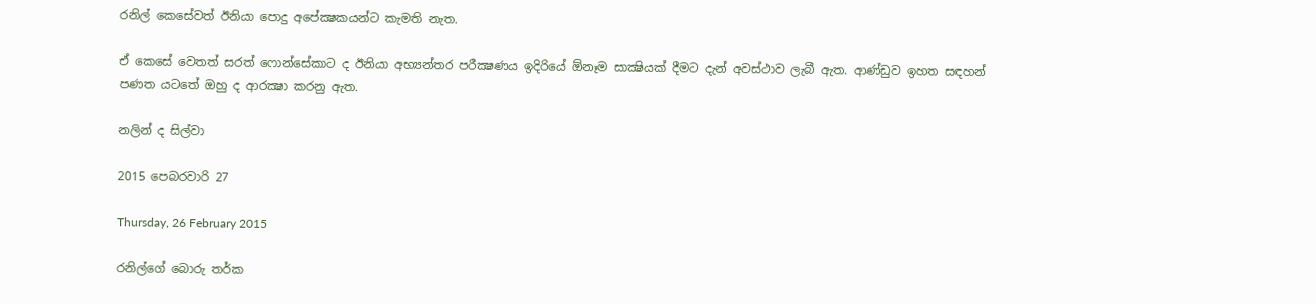රනිල් කෙසේවත් ඊනියා පොදු අපේක්‍ෂකයන්ට කැමති නැත.

ඒ කෙසේ වෙතත් සරත් ෆොන්සේකාට ද ඊනියා අභ්‍යන්තර පරීක්‍ෂණය ඉදිරියේ ඕනෑම සාක්‍ෂියක් දීමට දැන් අවස්ථාව ලැබී ඇත. ආණ්ඩුව ඉහත සඳහන් පණත යටතේ ඔහු ද ආරක්‍ෂා කරනු ඇත.

නලින් ද සිල්වා

2015 පෙබරවාරි 27

Thursday, 26 February 2015

රනිල්ගේ බොරු තර්ක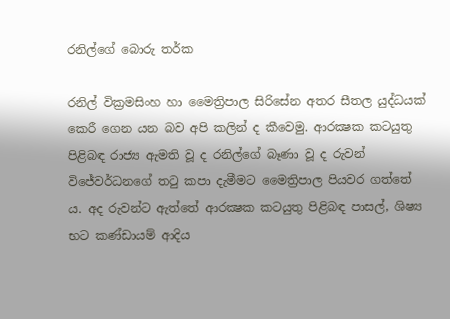රනිල්ගේ බොරු තර්ක

රනිල් වික්‍රමසිංහ හා මෛත්‍රිපාල සිරිසේන අතර සීතල යුද්ධයක් කෙරී ගෙන යන බව අපි කලින් ද කීවෙමු. ආරක්‍ෂක කටයුතු පිළිබඳ රාජ්‍ය ඇමති වූ ද රනිල්ගේ බෑණා වූ ද රුවන් විජේවර්ධනගේ තටු කපා දැමීමට මෛත්‍රිපාල පියවර ගත්තේ ය. අද රුවන්ට ඇත්තේ ආරක්‍ෂක කටයුතු පිළිබඳ පාසල්, ශිෂ්‍ය භට කණ්ඩායම් ආදිය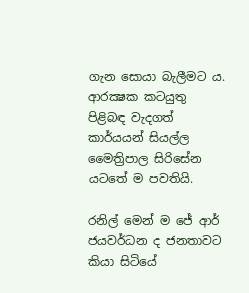ගැන සොයා බැලීමට ය. ආරක්‍ෂක කටයුතු පිළිබඳ වැදගත් කාර්යයන් සියල්ල මෛත්‍රිපාල සිරිසේන යටතේ ම පවතියි.

රනිල් මෙන් ම ජේ ආර් ජයවර්ධන ද ජනතාවට කියා සිටියේ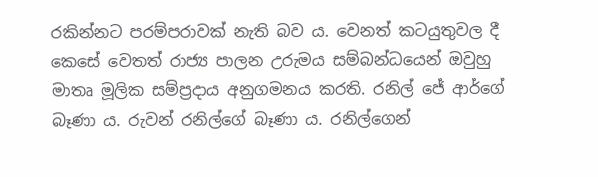රකින්නට පරම්පරාවක් නැති බව ය. වෙනත් කටයුතුවල දී කෙසේ වෙතත් රාජ්‍ය පාලන උරුමය සම්බන්ධයෙන් ඔවුහු මාතෘ මූලික සම්ප්‍රදාය අනුගමනය කරති. රනිල් ජේ ආර්ගේ බෑණා ය. රුවන් රනිල්ගේ බෑණා ය. රනිල්ගෙන්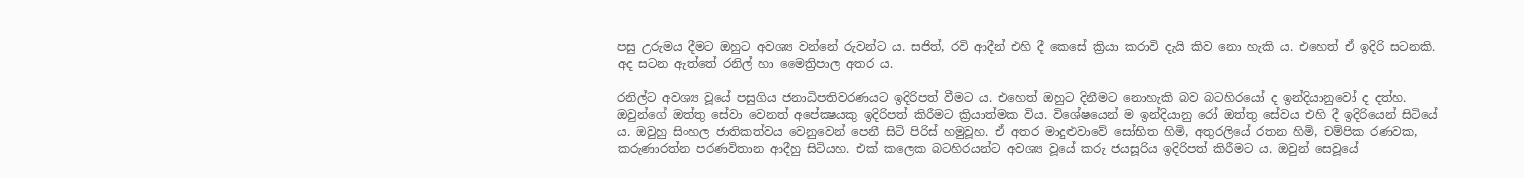පසු උරුමය දීමට ඔහුට අවශ්‍ය වන්නේ රුවන්ට ය. සජිත්, රවි ආදීන් එහි දී කෙසේ ක්‍රියා කරාවි දැයි කිව නො හැකි ය. එහෙත් ඒ ඉදිරි සටනකි. අද සටන ඇත්තේ රනිල් හා මෛත්‍රිපාල අතර ය.

රනිල්ට අවශ්‍ය වූයේ පසුගිය ජනාධිපතිවරණයට ඉදිරිපත් වීමට ය. එහෙත් ඔහුට දිනීමට නොහැකි බව බටහිරයෝ ද ඉන්දියානුවෝ ද දත්හ. ඔවුන්ගේ ඔත්තු සේවා වෙනත් අපේක්‍ෂයකු ඉදිරිපත් කිරීමට ක්‍රියාත්මක විය. විශේෂයෙන් ම ඉන්දියානු රෝ ඔත්තු සේවය එහි දී ඉදිරියෙන් සිටියේ ය. ඔවුහු සිංහල ජාතිකත්වය වෙනුවෙන් පෙනී සිටි පිරිස් හමුවූහ. ඒ අතර මාදුළුවාවේ සෝභිත හිමි, අතුරලියේ රතන හිමි, චම්පික රණවක, කරුණාරත්න පරණවිතාන ආදීහු සිටියහ. එක් කලෙක බටහිරයන්ට අවශ්‍ය වූයේ කරු ජයසූරිය ඉදිරිපත් කිරීමට ය. ඔවුන් සෙවූයේ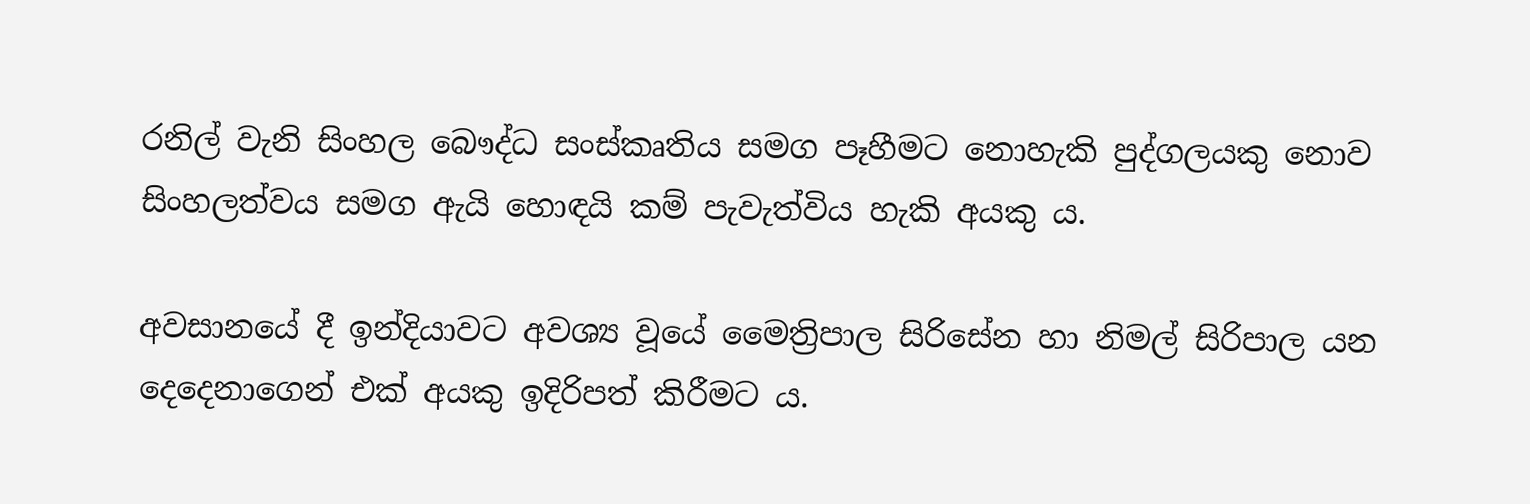රනිල් වැනි සිංහල බෞද්ධ සංස්කෘතිය සමග පෑහීමට නොහැකි පුද්ගලයකු නොව සිංහලත්වය සමග ඇයි හොඳයි කම් පැවැත්විය හැකි අයකු ය.

අවසානයේ දී ඉන්දියාවට අවශ්‍ය වූයේ මෛත්‍රිපාල සිරිසේන හා නිමල් සිරිපාල යන දෙදෙනාගෙන් එක් අයකු ඉදිරිපත් කිරීමට ය.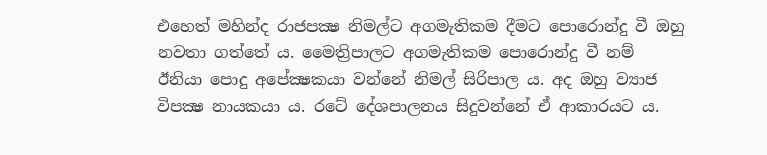එහෙත් මහින්ද රාජපක්‍ෂ නිමල්ට අගමැතිකම දීමට පොරොන්දු වී ඔහු නවතා ගත්තේ ය. මෛත්‍රිපාලට අගමැතිකම පොරොන්දු වී නම්  ඊනියා පොදු අපේක්‍ෂකයා වන්නේ නිමල් සිරිපාල ය. අද ඔහු ව්‍යාජ විපක්‍ෂ නායකයා ය. රටේ දේශපාලනය සිදුවන්නේ ඒ ආකාරයට ය.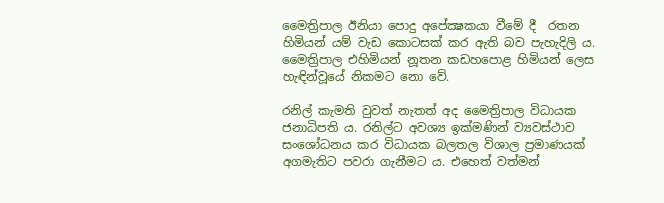මෛත්‍රිපාල ඊනියා පොදු අපේක්‍ෂකයා වීමේ දී  රතන හිමියන් යම් වැඩ කොටසක් කර ඇති බව පැහැදිලි ය. මෛත්‍රිපාල එහිමියන් නූතන කඩහපොළ හිමියන් ලෙස හැඳින්වූයේ නිකමට නො වේ.

රනිල් කැමති වුවත් නැතත් අද මෛත්‍රිපාල විධායක ජනාධිපති ය. රනිල්ට අවශ්‍ය ඉක්මණින් ව්‍යවස්ථාව සංශෝධනය කර විධායක බලතල විශාල ප්‍රමාණයක් අගමැතිට පවරා ගැනීමට ය. එහෙත් වත්මන්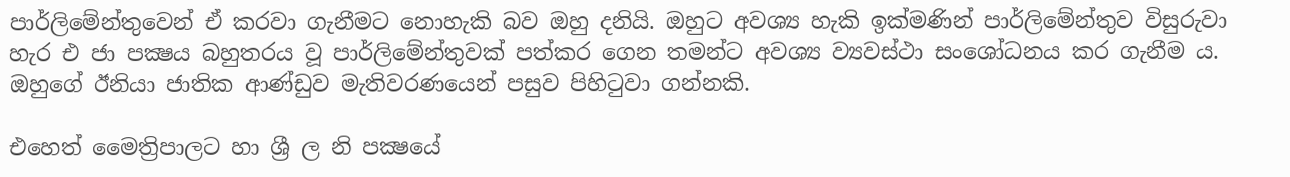පාර්ලිමේන්තුවෙන් ඒ කරවා ගැනීමට නොහැකි බව ඔහු දනියි. ඔහුට අවශ්‍ය හැකි ඉක්මණින් පාර්ලිමේන්තුව විසුරුවා හැර එ ජා පක්‍ෂය බහුතරය වූ පාර්ලිමේන්තුවක් පත්කර ගෙන තමන්ට අවශ්‍ය ව්‍යවස්ථා සංශෝධනය කර ගැනීම ය. ඔහුගේ ඊනියා ජාතික ආණ්ඩුව මැතිවරණයෙන් පසුව පිහිටුවා ගන්නකි.

එහෙත් මෛත්‍රිපාලට හා ශ්‍රී ල නි පක්‍ෂයේ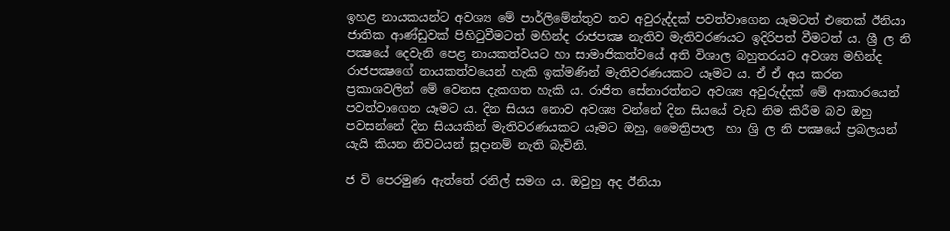ඉහළ නායකයන්ට අවශ්‍ය මේ පාර්ලිමේන්තුව තව අවුරුද්දක් පවත්වාගෙන යෑමටත් එතෙක් ඊනියා ජාතික ආණ්ඩුවක් පිහිටුවීමටත් මහින්ද රාජපක්‍ෂ නැතිව මැතිවරණයට ඉදිරිපත් වීමටත් ය. ශ්‍රී ල නි පක්‍ෂයේ දෙවැනි පෙළ නායකත්වයට හා සාමාජිකත්වයේ අති විශාල බහුතරයට අවශ්‍ය මහින්ද රාජපක්‍ෂගේ නායකත්වයෙන් හැකි ඉක්මණින් මැතිවරණයකට යෑමට ය. ඒ ඒ අය කරන ප්‍රකාශවලින් මේ වෙනස දැකගත හැකි ය. රාජිත සේනාරත්නට අවශ්‍ය අවුරුද්දක් මේ ආකාරයෙන් පවත්වාගෙන යෑමට ය. දින සියය නොව අවශ්‍ය වන්නේ දින සියයේ වැඩ නිම කිරීම බව ඔහු පවසන්නේ දින සියයකින් මැතිවරණයකට යෑමට ඔහු, මෛත්‍රිපාල  හා ශ්‍රි ල නි පක්‍ෂයේ ප්‍රබලයන් යැයි කියන නිවටයන් සූදානම් නැති බැවිනි.

ජ වි පෙරමුණ ඇත්තේ රනිල් සමග ය. ඔවුහු අද ඊනියා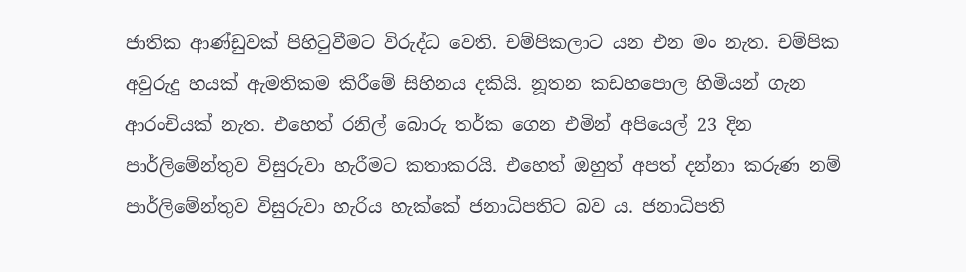ජාතික ආණ්ඩුවක් පිහිටුවීමට විරුද්ධ වෙති. චම්පිකලාට යන එන මං නැත. චම්පික අවුරුදු හයක් ඇමතිකම කිරීමේ සිහිනය දකියි. නූතන කඩහපොල හිමියන් ගැන ආරංචියක් නැත. එහෙත් රනිල් බොරු තර්ක ගෙන එමින් අපියෙල් 23 දින පාර්ලිමේන්තුව විසුරුවා හැරීමට කතාකරයි. එහෙත් ඔහුත් අපත් දන්නා කරුණ නම් පාර්ලිමේන්තුව විසුරුවා හැරිය හැක්කේ ජනාධිපතිට බව ය. ජනාධිපති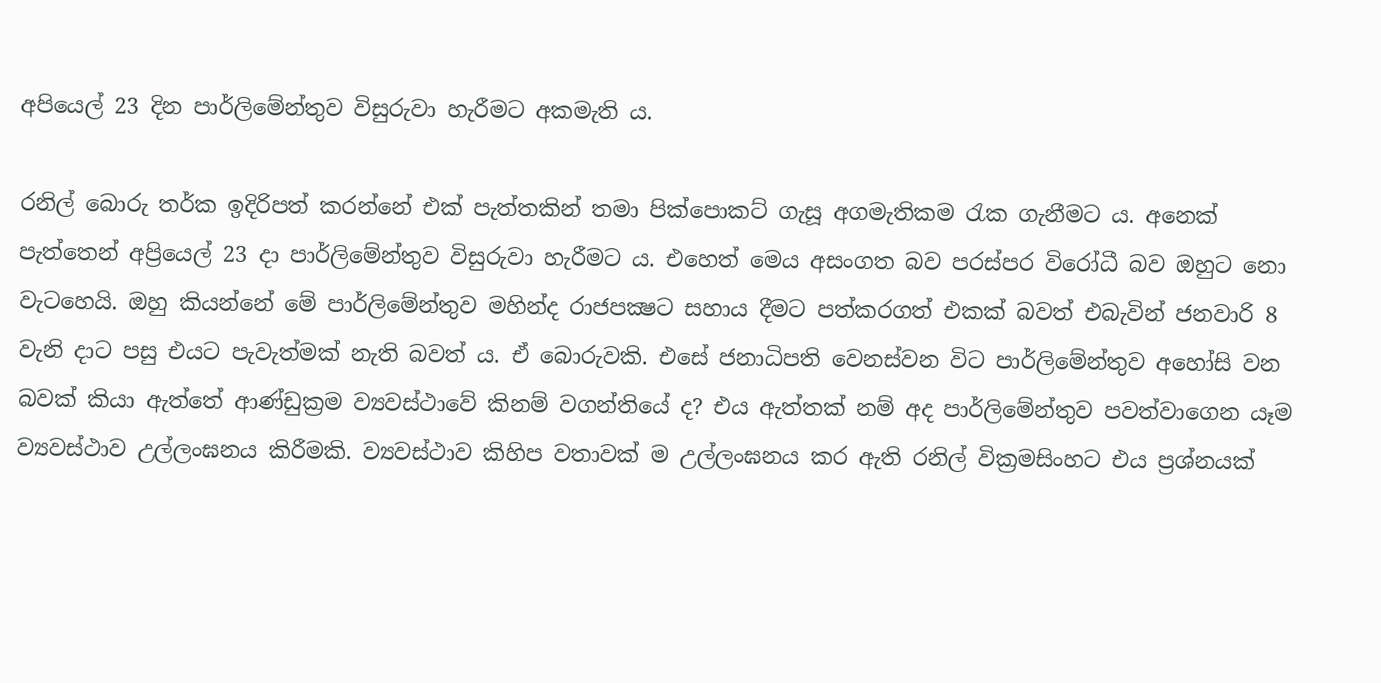අපියෙල් 23 දින පාර්ලිමේන්තුව විසුරුවා හැරීමට අකමැති ය.

රනිල් බොරු තර්ක ඉදිරිපත් කරන්නේ එක් පැත්තකින් තමා පික්පොකට් ගැසූ අගමැතිකම රැක ගැනීමට ය. අනෙක් පැත්තෙන් අප්‍රියෙල් 23 දා පාර්ලිමේන්තුව විසුරුවා හැරීමට ය. එහෙත් මෙය අසංගත බව පරස්පර විරෝධී බව ඔහුට නො වැටහෙයි. ඔහු කියන්නේ මේ පාර්ලිමේන්තුව මහින්ද රාජපක්‍ෂට සහාය දීමට පත්කරගත් එකක් බවත් එබැවින් ජනවාරි 8 වැනි දාට පසු එයට පැවැත්මක් නැති බවත් ය. ඒ බොරුවකි. එසේ ජනාධිපති වෙනස්වන විට පාර්ලිමේන්තුව අහෝසි වන බවක් කියා ඇත්තේ ආණ්ඩුක්‍රම ව්‍යවස්ථාවේ කිනම් වගන්තියේ ද? එය ඇත්තක් නම් අද පාර්ලිමේන්තුව පවත්වාගෙන යෑම ව්‍යවස්ථාව උල්ලංඝනය කිරීමකි. ව්‍යවස්ථාව කිහිප වතාවක් ම උල්ලංඝනය කර ඇති රනිල් වික්‍රමසිංහට එය ප්‍රශ්නයක්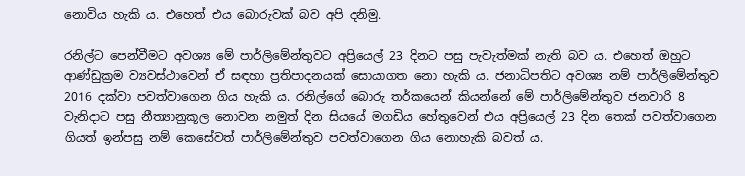නොවිය හැකි ය. එහෙත් එය බොරුවක් බව අපි දනිමු.

රනිල්ට පෙන්වීමට අවශ්‍ය මේ පාර්ලිමේන්තුවට අප්‍රියෙල් 23 දිනට පසු පැවැත්මක් නැති බව ය. එහෙත් ඔහුට ආණ්ඩුක්‍රම ව්‍යවස්ථාවෙන් ඒ සඳහා ප්‍රතිපාදනයක් සොයාගත නො හැකි ය. ජනාධිපතිට අවශ්‍ය නම් පාර්ලිමේන්තුව 2016 දක්වා පවත්වාගෙන ගිය හැකි ය. රනිල්ගේ බොරු තර්කයෙන් කියන්නේ මේ පාර්ලිමේන්තුව ජනවාරි 8 වැනිදාට පසු නීත්‍යානුකූල නොවන නමුත් දින සියයේ මගඩිය හේතුවෙන් එය අප්‍රියෙල් 23 දින තෙක් පවත්වාගෙන ගියත් ඉන්පසු නම් කෙසේවත් පාර්ලිමේන්තුව පවත්වාගෙන ගිය නොහැකි බවත් ය.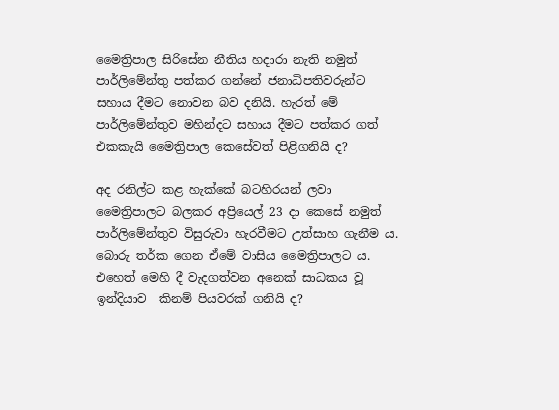මෛත්‍රිපාල සිරිසේන නීතිය හදාරා නැති නමුත් පාර්ලිමේන්තු පත්කර ගන්නේ ජනාධිපතිවරුන්ට සහාය දීමට නොවන බව දනියි. හැරත් මේ පාර්ලිමේන්තුව මහින්දට සහාය දීමට පත්කර ගත් එකකැයි මෛත්‍රිපාල කෙසේවත් පිළිගනියි ද?

අද රනිල්ට කළ හැක්කේ බටහිරයන් ලවා මෛත්‍රිපාලට බලකර අප්‍රියෙල් 23 දා කෙසේ නමුත් පාර්ලිමේන්තුව විසුරුවා හැරවීමට උත්සාහ ගැනීම ය. බොරු තර්ක ගෙන ඒමේ වාසිය මෛත්‍රිපාලට ය. එහෙත් මෙහි දී වැදගත්වන අනෙක් සාධකය වූ ඉන්දියාව  කිනම් පියවරක් ගනියි ද?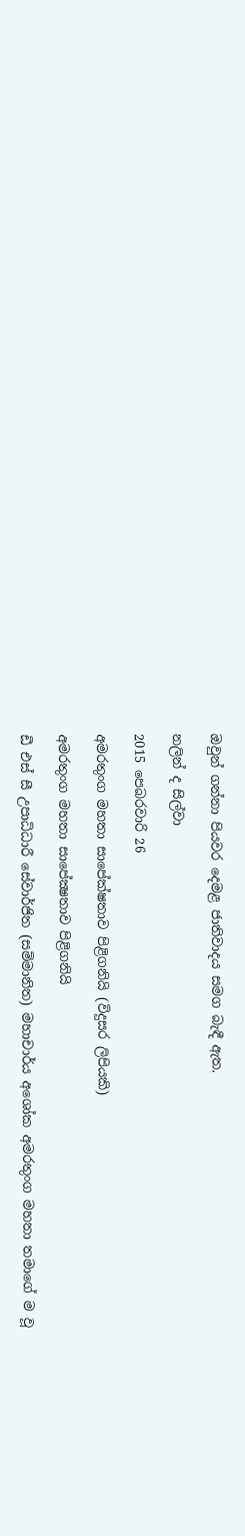ඔවුන් ගන්නා පියවර දෙමළ ජාතිවාදය සමග බැඳී ඇත.

නලින් ද සිල්වා

2015 පෙබරවාරි 26

අමරතුංග මහතා සාපේක්ෂතාව පිළිගනියි (විදුසර ලිපියකි)

අමරතුංග මහතා සාපේක්‍ෂතාව පිළිගනියි

ඩී එස් සී උපාධිධාරී සේවාර්ජිත (සම්මානිත) මහාචාර්ය අශෝක අමරතුංග මහතා තමාගේ ම වූ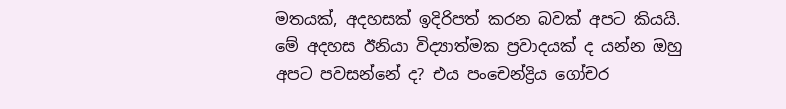මතයක්, අදහසක් ඉදිරිපත් කරන බවක් අපට කියයි. මේ අදහස ඊනියා විද්‍යාත්මක ප්‍රවාදයක් ද යන්න ඔහු අපට පවසන්නේ ද? එය පංචෙන්ද්‍රිය ගෝචර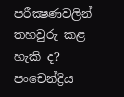පරීක්‍ෂණවලින් තහවුරු කළ හැකි ද? පංචෙන්ද්‍රිය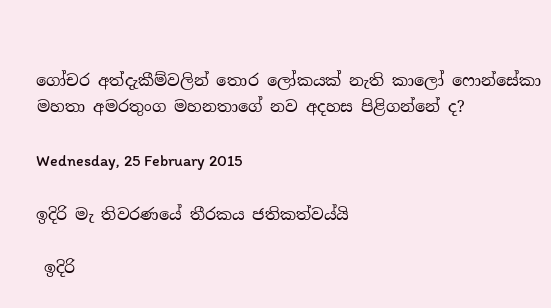ගෝචර අත්දැකීම්වලින් තොර ලෝකයක් නැති කාලෝ ෆොන්සේකා මහතා අමරතුංග මහනතාගේ නව අදහස පිළිගන්නේ ද?

Wednesday, 25 February 2015

ඉදිරි මැ තිවරණයේ තීරකය ජතිකත්වය්යි

 ඉදිරි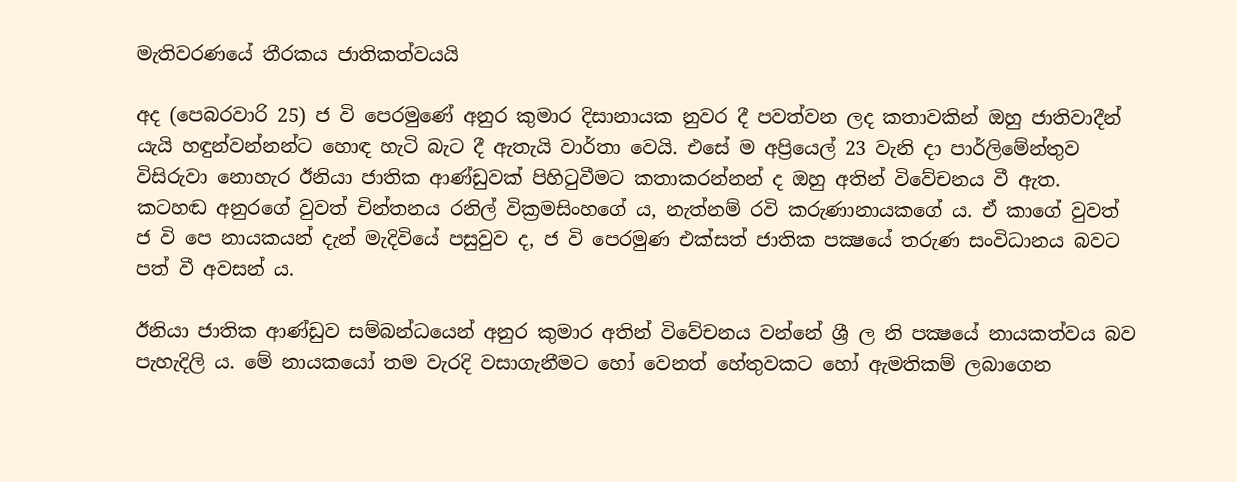මැතිවරණයේ තීරකය ජාතිකත්වයයි

අද (පෙබරවාරි 25) ජ වි පෙරමුණේ අනුර කුමාර දිසානායක නුවර දී පවත්වන ලද කතාවකින් ඔහු ජාතිවාදීන් යැයි හඳුන්වන්නන්ට හොඳ හැටි බැට දී ඇතැයි වාර්තා වෙයි. එසේ ම අප්‍රියෙල් 23 වැනි දා පාර්ලිමේන්තුව විසිරුවා නොහැර ඊනියා ජාතික ආණ්ඩුවක් පිහිටුවීමට කතාකරන්නන් ද ඔහු අතින් විවේචනය වී ඇත.  කටහඬ අනුරගේ වුවත් චින්තනය රනිල් වික්‍රමසිංහගේ ය, නැත්නම් රවි කරුණානායකගේ ය. ඒ කාගේ වුවත් ජ වි පෙ නායකයන් දැන් මැදිවියේ පසුවුව ද, ජ වි පෙරමුණ එක්සත් ජාතික පක්‍ෂයේ තරුණ සංවිධානය බවට පත් වී අවසන් ය.

ඊනියා ජාතික ආණ්ඩුව සම්බන්ධයෙන් අනුර කුමාර අතින් විවේචනය වන්නේ ශ්‍රී ල නි පක්‍ෂයේ නායකත්වය බව පැහැදිලි ය. මේ නායකයෝ තම වැරදි වසාගැනීමට හෝ වෙනත් හේතුවකට හෝ ඇමතිකම් ලබාගෙන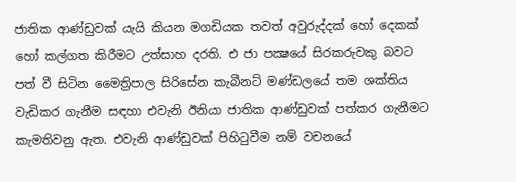ජාතික ආණ්ඩුවක් යැයි කියන මගඩියක තවත් අවුරුද්දක් හෝ දෙකක් හෝ කල්ගත කිරීමට උත්සාහ දරති. එ ජා පක්‍ෂයේ සිරකරුවකු බවට පත් වී සිටින මෛත්‍රිපාල සිරිසේන කැබීනට් මණ්ඩලයේ තම ශක්තිය වැඩිකර ගැනීම සඳහා එවැනි ඊනියා ජාතික ආණ්ඩුවක් පත්කර ගැනීමට කැමතිවනු ඇත. එවැනි ආණ්ඩුවක් පිහිටුවීම නම් වචනයේ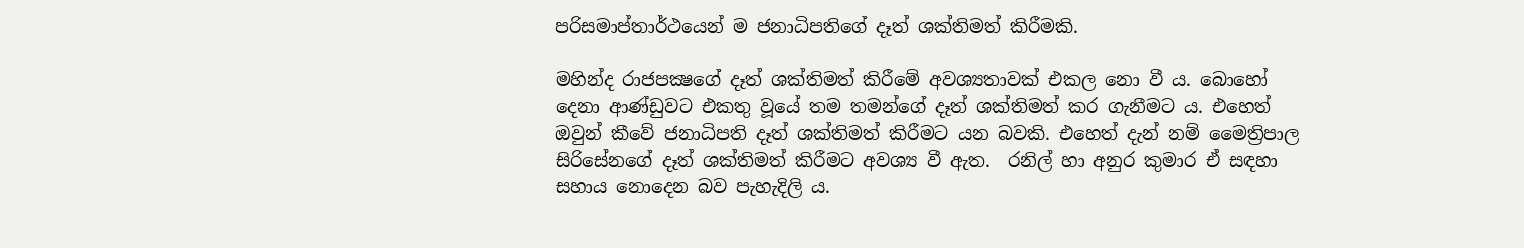පරිසමාප්තාර්ථයෙන් ම ජනාධිපතිගේ දෑත් ශක්තිමත් කිරීමකි.

මහින්ද රාජපක්‍ෂගේ දෑත් ශක්තිමත් කිරීමේ අවශ්‍යතාවක් එකල නො වී ය. බොහෝ දෙනා ආණ්ඩුවට එකතු වූයේ තම තමන්ගේ දෑත් ශක්තිමත් කර ගැනීමට ය. එහෙත් ඔවුන් කීවේ ජනාධිපති දෑත් ශක්තිමත් කිරීමට යන බවකි. එහෙත් දැන් නම් මෛත්‍රිපාල සිරිසේනගේ දෑත් ශක්තිමත් කිරීමට අවශ්‍ය වී ඇත.  රනිල් හා අනුර කුමාර ඒ සඳහා සහාය නොදෙන බව පැහැදිලි ය.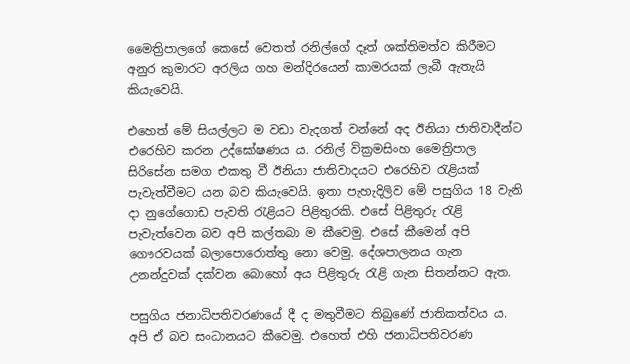මෛත්‍රිපාලගේ කෙසේ වෙතත් රනිල්ගේ දෑත් ශක්තිමත්ව කිරීමට අනුර කුමාරට අරලිය ගහ මන්දිරයෙන් කාමරයක් ලැබී ඇතැයි කියැවෙයි.

එහෙත් මේ සියල්ලට ම වඩා වැදගත් වන්නේ අද ඊනියා ජාතිවාදීන්ට එරෙහිව කරන උද්ඝෝෂණය ය. රනිල් වික්‍රමසිංහ මෛත්‍රිපාල සිරිසේන සමග එකතු වී ඊනියා ජාතිවාදයට එරෙහිව රැළියක් පැවැත්වීමට යන බව කියැවෙයි. ඉතා පැහැදිලිව මේ පසුගිය 18 වැනි දා නුගේගොඩ පැවති රැළියට පිළිතුරකි. එසේ පිළිතුරු රැළි පැවැත්වෙන බව අපි කල්තබා ම කීවෙමු. එසේ කීමෙන් අපි ගෞරවයක් බලාපොරොත්තු නො වෙමු. දේශපාලනය ගැන උනන්දුවක් දක්වන බොහෝ අය පිළිතුරු රැළි ගැන සිතන්නට ඇත.

පසුගිය ජනාධිපතිවරණයේ දී ද මතුවීමට තිබුණේ ජාතිකත්වය ය. අපි ඒ බව සංධානයට කීවෙමු. එහෙත් එහි ජනාධිපතිවරණ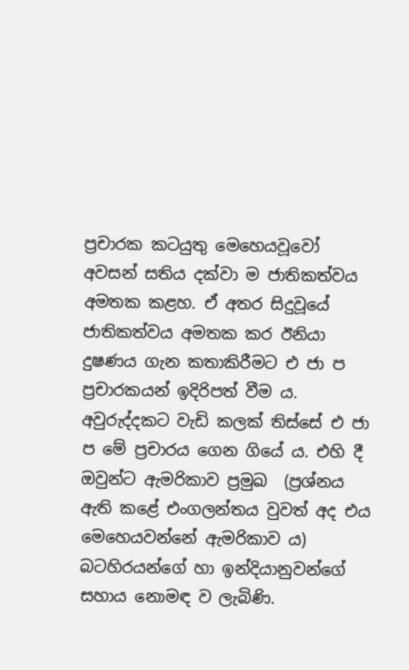ප්‍රචාරක කටයුතු මෙහෙයවූවෝ අවසන් සතිය දක්වා ම ජාතිකත්වය අමතක කළහ. ඒ අතර සිදුවූයේ ජාතිකත්වය අමතක කර ඊනියා දුෂණය ගැන කතාකිරීමට එ ජා ප ප්‍රචාරකයන් ඉදිරිපත් වීම ය. අවුරුද්දකට වැඩි කලක් තිස්සේ එ ජා ප මේ ප්‍රචාරය ගෙන ගියේ ය. එහි දී ඔවුන්ට ඇමරිකාව ප්‍රමුඛ  (ප්‍රශ්නය ඇති කළේ එංගලන්තය වුවත් අද එය මෙහෙයවන්නේ ඇමරිකාව ය) බටහිරයන්ගේ හා ඉන්දියානුවන්ගේ සහාය නොමඳ ව ලැබිණි.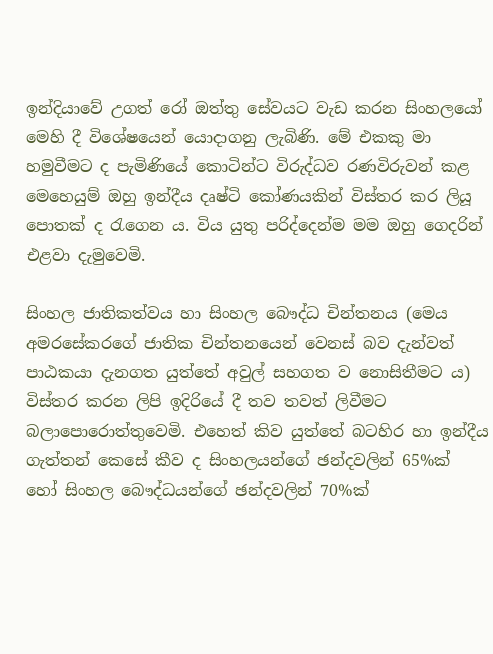ඉන්දියාවේ උගත් රෝ ඔත්තු සේවයට වැඩ කරන සිංහලයෝ මෙහි දී විශේෂයෙන් යොදාගනු ලැබිණි. මේ එකකු මා හමුවීමට ද පැමිණියේ කොටින්ට විරුද්ධව රණවිරුවන් කළ මෙහෙයුම් ඔහු ඉන්දීය දෘෂ්ටි කෝණයකින් විස්තර කර ලියූ පොතක් ද රැගෙන ය. විය යුතු පරිද්දෙන්ම මම ඔහු ගෙදරින් එළවා දැමුවෙමි.

සිංහල ජාතිකත්වය හා සිංහල බෞද්ධ චින්තනය (මෙය අමරසේකරගේ ජාතික චින්තනයෙන් වෙනස් බව දැන්වත් පාඨකයා දැනගත යුත්තේ අවුල් සහගත ව නොසිතීමට ය) විස්තර කරන ලිපි ඉදිරියේ දී තව තවත් ලිවීමට බලාපොරොත්තුවෙමි. එහෙත් කිව යුත්තේ බටහිර හා ඉන්දීය ගැත්තන් කෙසේ කීව ද සිංහලයන්ගේ ඡන්දවලින් 65%ක් හෝ සිංහල බෞද්ධයන්ගේ ඡන්දවලින් 70%ක්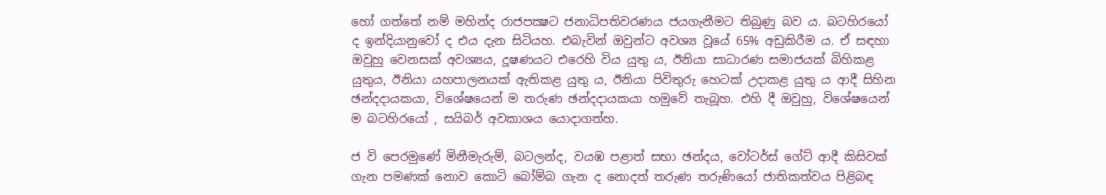හෝ ගත්තේ නම් මහින්ද රාජපක්‍ෂට ජනාධිපතිවරණය ජයගැනීමට තිබුණු බව ය. බටහිරයෝ ද ඉන්දියානුවෝ ද එය දැන සිටියහ. එබැවින් ඔවුන්ට අවශ්‍ය වූයේ 65% අඩුකිරීම ය. ඒ සඳහා ඔවුහු වෙනසක් අවශ්‍යය, දූෂණයට එරෙහි විය යුතු ය, ඊනියා සාධාරණ සමාජයක් බිහිකළ යුතුය, ඊනියා යහපාලනයක් ඇතිකළ යුතු ය, ඊනියා පිවිතුරු හෙටක් උදාකළ යුතු ය ආදී සිහින ඡන්දදායකයා, විශේෂයෙන් ම තරුණ ඡන්දදායකයා හමුවේ තැබූහ. එහි දී ඔවුහු, විශේෂයෙන් ම බටහිරයෝ , සයිබර් අවකාශය යොදාගත්හ.

ජ වි පෙරමුණේ මිනීමැරුම්, බටලන්ද, වයඹ පළාත් සභා ඡන්දය, වෝටර්ස් ගේට් ආදී කිසිවක් ගැන පමණක් නොව කොටි බෝම්බ ගැන ද නොදත් තරුණ තරුණියෝ ජාතිකත්වය පිළිබඳ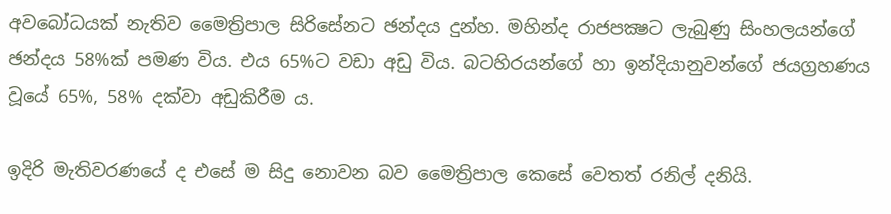අවබෝධයක් නැතිව මෛත්‍රිපාල සිරිසේනට ඡන්දය දුන්හ. මහින්ද රාජපක්‍ෂට ලැබුණු සිංහලයන්ගේ ඡන්දය 58%ක් පමණ විය. එය 65%ට වඩා අඩු විය. බටහිරයන්ගේ හා ඉන්දියානුවන්ගේ ජයග්‍රහණය වූයේ 65%, 58% දක්වා අඩුකිරීම ය.

ඉදිරි මැතිවරණයේ ද එසේ ම සිදු නොවන බව මෛත්‍රිපාල කෙසේ වෙතත් රනිල් දනියි.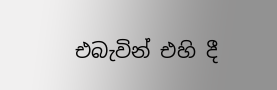එබැවින් එහි දී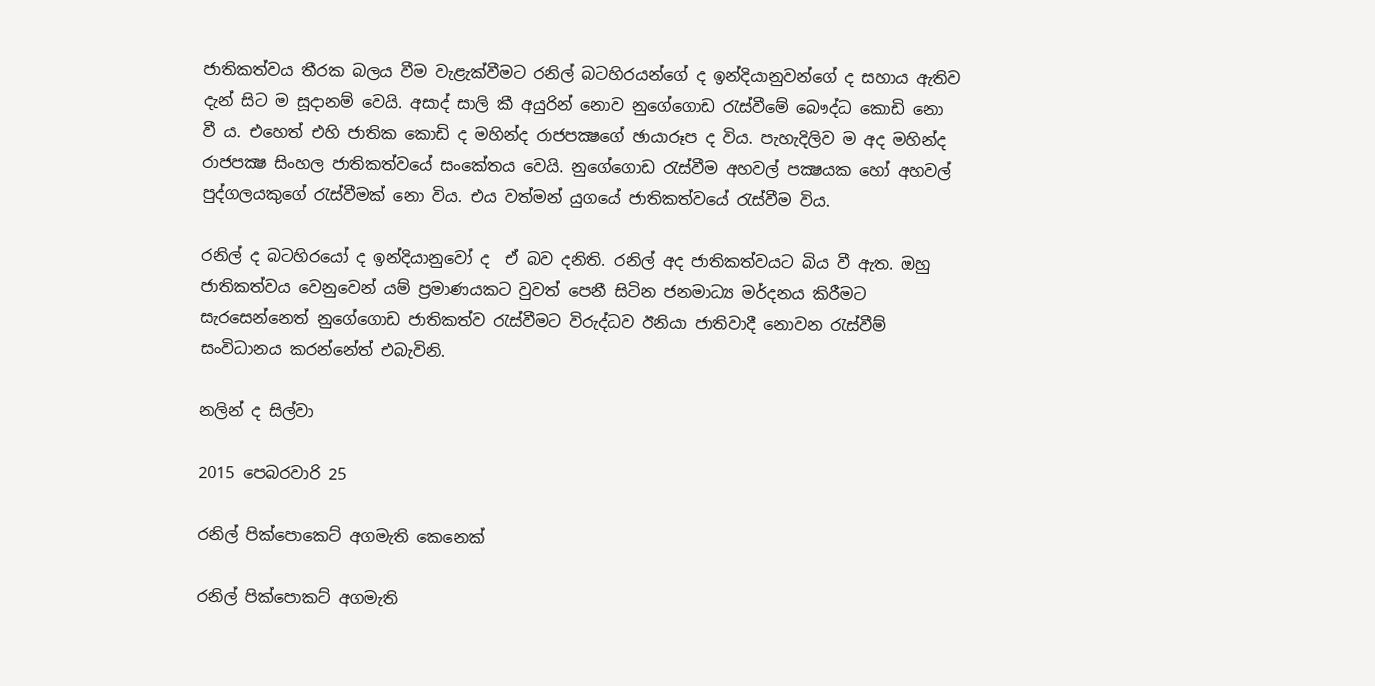ජාතිකත්වය තීරක බලය වීම වැළැක්වීමට රනිල් බටහිරයන්ගේ ද ඉන්දියානුවන්ගේ ද සහාය ඇතිව දැන් සිට ම සූදානම් වෙයි. අසාද් සාලි කී අයුරින් නොව නුගේගොඩ රැස්වීමේ බෞද්ධ කොඩි නො වී ය. එහෙත් එහි ජාතික කොඩි ද මහින්ද රාජපක්‍ෂගේ ඡායාරූප ද විය. පැහැදිලිව ම අද මහින්ද රාජපක්‍ෂ සිංහල ජාතිකත්වයේ සංකේතය වෙයි. නුගේගොඩ රැස්වීම අහවල් පක්‍ෂයක හෝ අහවල් පුද්ගලයකුගේ රැස්වීමක් නො විය. එය වත්මන් යුගයේ ජාතිකත්වයේ රැස්වීම විය.

රනිල් ද බටහිරයෝ ද ඉන්දියානුවෝ ද  ඒ බව දනිති. රනිල් අද ජාතිකත්වයට බිය වී ඇත. ඔහු ජාතිකත්වය වෙනුවෙන් යම් ප්‍රමාණයකට වුවත් පෙනී සිටින ජනමාධ්‍ය මර්දනය කිරීමට සැරසෙන්නෙත් නුගේගොඩ ජාතිකත්ව රැස්වීමට විරුද්ධව ඊනියා ජාතිවාදී නොවන රැස්වීම් සංවිධානය කරන්නේත් එබැවිනි.

නලින් ද සිල්වා

2015 පෙබරවාරි 25

රනිල් පික්පොකෙට් අගමැති කෙනෙක්

රනිල් පික්පොකට් අගමැති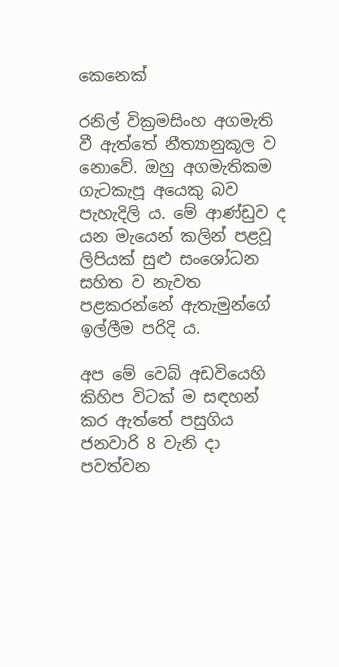කෙනෙක්

රනිල් වික්‍රමසිංහ අගමැති වී ඇත්තේ නීත්‍යානුකූල ව නොවේ. ඔහු අගමැතිකම ගැටකැපූ අයෙකු බව පැහැදිලි ය. මේ ආණ්ඩුව ද යන මැයෙන් කලින් පළවූ ලිපියක් සුළු සංශෝධන සහිත ව නැවත පළකරන්නේ ඇතැමුන්ගේ ඉල්ලීම පරිදි ය.

අප මේ වෙබ් අඩවියෙහි කිහිප විටක් ම සඳහන් කර ඇත්තේ පසුගිය ජනවාරි 8 වැනි දා පවත්වන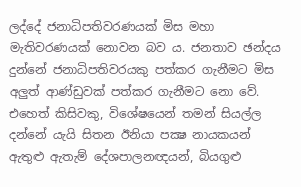ලද්දේ ජනාධිපතිවරණයක් මිස මහා මැතිවරණයක් නොවන බව ය. ජනතාව ඡන්දය දුන්නේ ජනාධිපතිවරයකු පත්කර ගැනීමට මිස අලුත් ආණ්ඩුවක් පත්කර ගැනීමට නො වේ. එහෙත් කිසිවකු, විශේෂයෙන් තමන් සියල්ල දන්නේ යැයි සිතන ඊනියා පක්‍ෂ නායකයන් ඇතුළු ඇතැම් දේශපාලනඥයන්, බියගුළු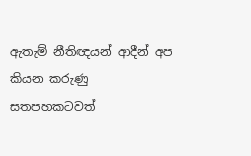ඇතැම් නීතිඥයන් ආදීන් අප කියන කරුණු සතපහකටවත්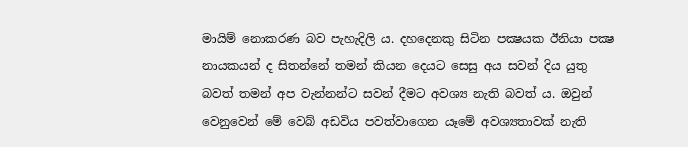මායිම් නොකරණ බව පැහැදිලි ය. දහදෙනකු සිටින පක්‍ෂයක ඊනියා පක්‍ෂ නායකයන් ද සිතන්නේ තමන් කියන දෙයට සෙසු අය සවන් දිය යුතු බවත් තමන් අප වැන්නන්ට සවන් දීමට අවශ්‍ය නැති බවත් ය. ඔවුන් වෙනුවෙන් මේ වෙබ් අඩවිය පවත්වාගෙන යෑමේ අවශ්‍යතාවක් නැති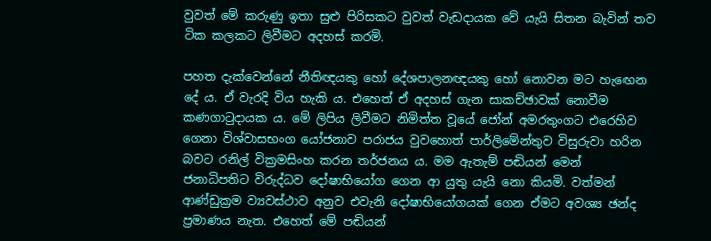වුවත් මේ කරුණු ඉතා සුළු පිරිසකට වුවත් වැඩදායක වේ යැයි සිතන බැවින් තව ටික කලකට ලිවීමට අදහස් කරමි.

පහත දැක්වෙන්නේ නීතිඥයකු හෝ දේශපාලනඥයකු හෝ නොවන මට හැඟෙන දේ ය. ඒ වැරදි විය හැකි ය. එහෙත් ඒ අදහස් ගැන සාකච්ඡාවක් නොවීම කණගාටුදායක ය. මේ ලිපිය ලිවීමට නිමිත්ත වූයේ ජෝන් අමරතුංගට එරෙහිව ගෙනා විශ්වාසභංග යෝජනාව පරාජය වුවහොත් පාර්ලිමේන්තුව විසුරුවා හරින බවට රනිල් වික්‍රමසිංහ කරන තර්ජනය ය. මම ඇතැම් පඬියන් මෙන්  ජනාධිපතිට විරුද්ධව දෝෂාභියෝග ගෙන ආ යුතු යැයි නො කියමි. වත්මන් ආණ්ඩුක්‍රම ව්‍යවස්ථාව අනුව එවැනි දෝෂාභියෝගයක් ගෙන ඒමට අවශ්‍ය ඡන්ද ප්‍රමාණය නැත. එහෙත් මේ පඬියන්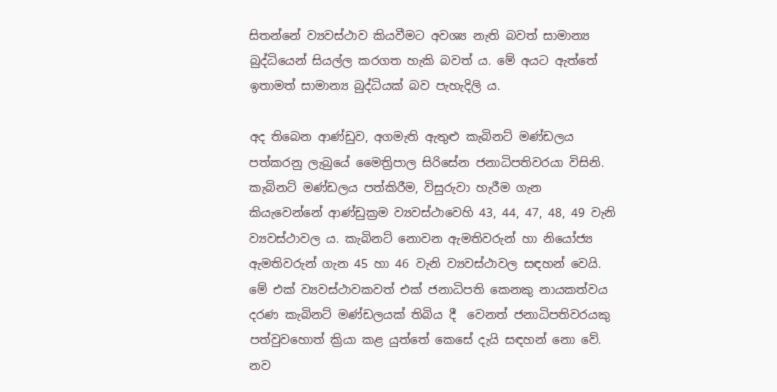සිතන්නේ ව්‍යවස්ථාව කියවීමට අවශ්‍ය නැති බවත් සාමාන්‍ය බුද්ධියෙන් සියල්ල කරගත හැකි බවත් ය. මේ අයට ඇත්තේ ඉතාමත් සාමාන්‍ය බුද්ධියක් බව පැහැදිලි ය.

අද තිබෙන ආණ්ඩුව, අගමැති ඇතුළු කැබිනට් මණ්ඩලය පත්කරනු ලැබුයේ මෛත්‍රිපාල සිරිසේන ජනාධිපතිවරයා විසිනි. කැබිනට් මණ්ඩලය පත්කිරීම, විසුරුවා හැරීම ගැන කියැවෙන්නේ ආණ්ඩුක්‍රම ව්‍යවස්ථාවෙහි 43, 44, 47, 48, 49 වැනි ව්‍යවස්ථාවල ය. කැබිනට් නොවන ඇමතිවරුන් හා නියෝජ්‍ය ඇමතිවරුන් ගැන 45 හා 46 වැනි ව්‍යවස්ථාවල සඳහන් වෙයි. මේ එක් ව්‍යවස්ථාවකවත් එක් ජනාධිපති කෙනකු නායකත්වය දරණ කැබිනට් මණ්ඩලයක් තිබිය දී  වෙනත් ජනාධිපතිවරයකු පත්වුවහොත් ක්‍රියා කළ යුත්තේ කෙසේ දැයි සඳහන් නො වේ. නව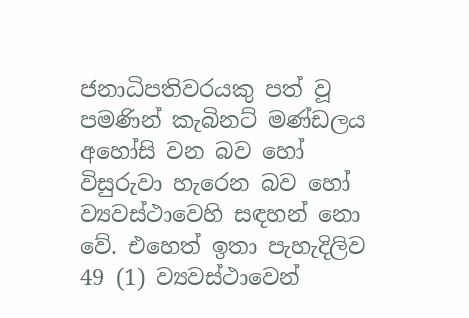ජනාධිපතිවරයකු පත් වූ පමණින් කැබිනට් මණ්ඩලය අහෝසි වන බව හෝ විසුරුවා හැරෙන බව හෝ ව්‍යවස්ථාවෙහි සඳහන් නො වේ. එහෙත් ඉතා පැහැදිලිව 49 (1) ව්‍යවස්ථාවෙන්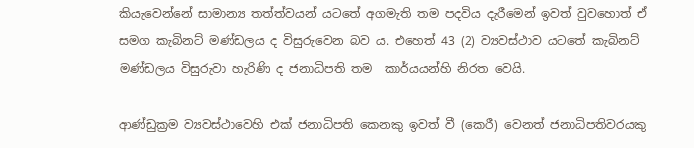කියැවෙන්නේ සාමාන්‍ය තත්ත්වයන් යටතේ අගමැති තම පදවිය දැරීමෙන් ඉවත් වුවහොත් ඒ සමග කැබිනට් මණ්ඩලය ද විසුරුවෙන බව ය. එහෙත් 43 (2) ව්‍යවස්ථාව යටතේ කැබිනට් මණ්ඩලය විසුරුවා හැරිණි ද ජනාධිපති තම  කාර්යයන්හි නිරත වෙයි.

ආණ්ඩුක්‍රම ව්‍යවස්ථාවෙහි එක් ජනාධිපති කෙනකු ඉවත් වී (කෙරී) වෙනත් ජනාධිපතිවරයකු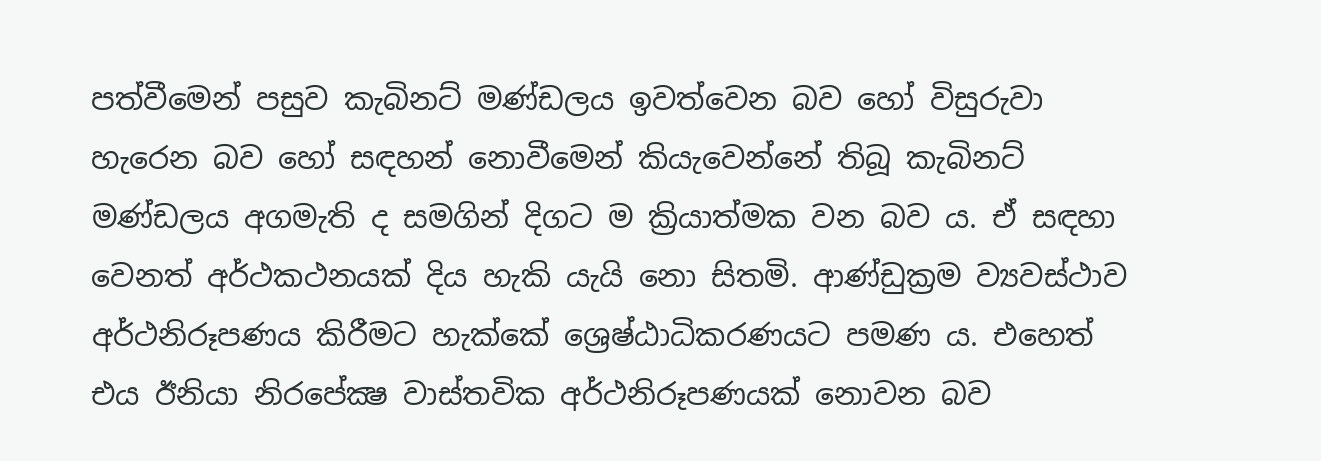පත්වීමෙන් පසුව කැබිනට් මණ්ඩලය ඉවත්වෙන බව හෝ විසුරුවා හැරෙන බව හෝ සඳහන් නොවීමෙන් කියැවෙන්නේ තිබූ කැබිනට් මණ්ඩලය අගමැති ද සමගින් දිගට ම ක්‍රියාත්මක වන බව ය. ඒ සඳහා වෙනත් අර්ථකථනයක් දිය හැකි යැයි නො සිතමි. ආණ්ඩුක්‍රම ව්‍යවස්ථාව අර්ථනිරූපණය කිරීමට හැක්කේ ශ්‍රෙෂ්ඨාධිකරණයට පමණ ය. එහෙත්  එය ඊනියා නිරපේක්‍ෂ වාස්තවික අර්ථනිරූපණයක් නොවන බව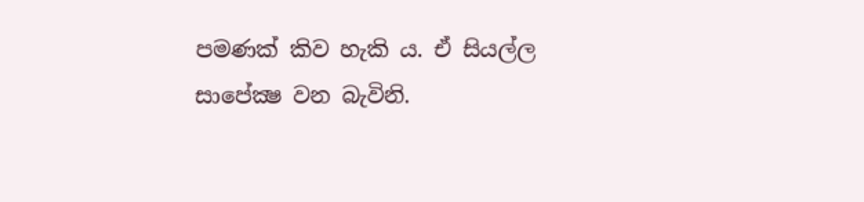පමණක් කිව හැකි ය. ඒ සියල්ල සාපේක්‍ෂ වන බැවිනි.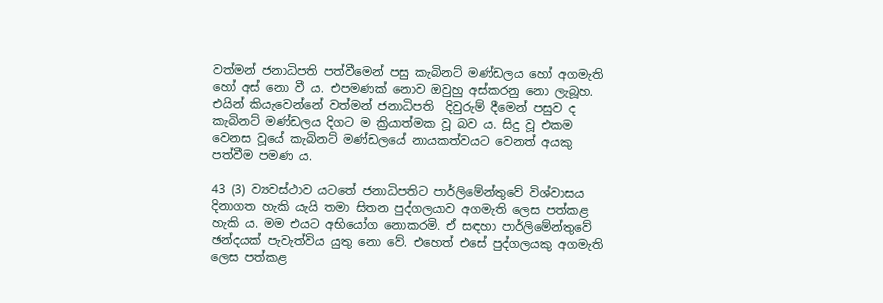වත්මන් ජනාධිපති පත්වීමෙන් පසු කැබිනට් මණ්ඩලය හෝ අගමැති හෝ අස් නො වී ය. එපමණක් නොව ඔවුහු අස්කරනු නො ලැබූහ. එයින් කියැවෙන්නේ වත්මන් ජනාධිපති  දිවුරුම් දීමෙන් පසුව ද  කැබිනට් මණ්ඩලය දිගට ම ක්‍රියාත්මක වූ බව ය. සිදු වූ එකම වෙනස වූයේ කැබිනට් මණ්ඩලයේ නායකත්වයට වෙනත් අයකු පත්වීම පමණ ය.

43 (3) ව්‍යවස්ථාව යටතේ ජනාධිපතිට පාර්ලිමේන්තුවේ විශ්වාසය දිනාගත හැකි යැයි තමා සිතන පුද්ගලයාව අගමැති ලෙස පත්කළ හැකි ය. මම එයට අභියෝග නොකරමි. ඒ සඳහා පාර්ලිමේන්තුවේ ඡන්දයක් පැවැත්විය යුතු නො වේ. එහෙත් එසේ පුද්ගලයකු අගමැති ලෙස පත්කළ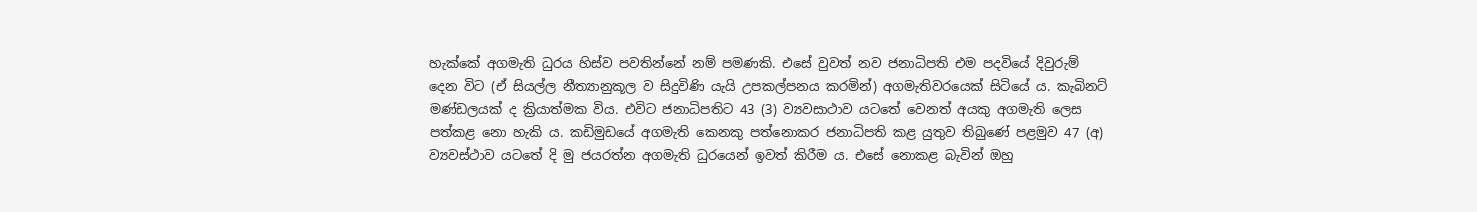හැක්කේ අගමැති ධුරය හිස්ව පවතින්නේ නම් පමණකි. එසේ වුවත් නව ජනාධිපති එම පදවියේ දිවුරුම් දෙන විට (ඒ සියල්ල නීත්‍යානුකූල ව සිදුවිණි යැයි උපකල්පනය කරමින්) අගමැතිවරයෙක් සිටියේ ය. කැබිනට් මණ්ඩලයක් ද ක්‍රියාත්මක විය. එවිට ජනාධිපතිට 43 (3) ව්‍යවසාථාව යටතේ වෙනත් අයකු අගමැති ලෙස පත්කළ නො හැකි ය. කඩිමුඩයේ අගමැති කෙනකු පත්නොකර ජනාධිපති කළ යුතුව තිබුණේ පළමුව 47 (අ) ව්‍යවස්ථාව යටතේ දි මු ජයරත්න අගමැති ධුරයෙන් ඉවත් කිරීම ය. එසේ නොකළ බැවින් ඔහු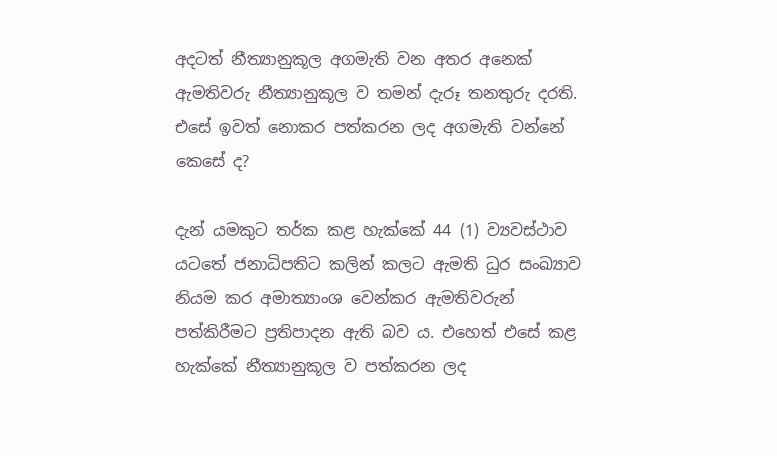අදටත් නීත්‍යානුකූල අගමැති වන අතර අනෙක් ඇමතිවරු නීත්‍යානුකූල ව තමන් දැරූ තනතුරු දරති. එසේ ඉවත් නොකර පත්කරන ලද අගමැති වන්නේ කෙසේ ද?

දැන් යමකුට තර්ක කළ හැක්කේ 44 (1) ව්‍යවස්ථාව යටතේ ජනාධිපතිට කලින් කලට ඇමති ධුර සංඛ්‍යාව නියම කර අමාත්‍යාංශ වෙන්කර ඇමතිවරුන් පත්කිරීමට ප්‍රතිපාදන ඇති බව ය. එහෙත් එසේ කළ හැක්කේ නීත්‍යානුකූල ව පත්කරන ලද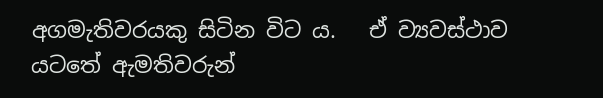අගමැතිවරයකු සිටින විට ය.   ඒ ව්‍යවස්ථාව යටතේ ඇමතිවරුන්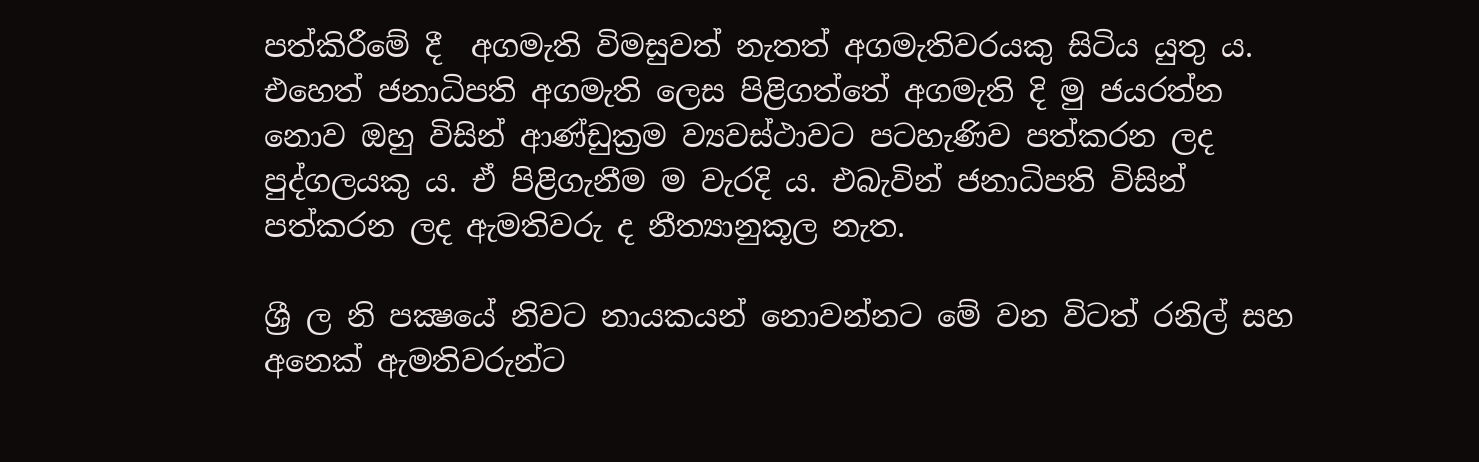පත්කිරීමේ දී  අගමැති විමසුවත් නැතත් අගමැතිවරයකු සිටිය යුතු ය. එහෙත් ජනාධිපති අගමැති ලෙස පිළිගත්තේ අගමැති දි මු ජයරත්න නොව ඔහු විසින් ආණ්ඩුක්‍රම ව්‍යවස්ථාවට පටහැණිව පත්කරන ලද පුද්ගලයකු ය. ඒ පිළිගැනීම ම වැරදි ය. එබැවින් ජනාධිපති විසින් පත්කරන ලද ඇමතිවරු ද නීත්‍යානුකූල නැත.

ශ්‍රී ල නි පක්‍ෂයේ නිවට නායකයන් නොවන්නට මේ වන විටත් රනිල් සහ අනෙක් ඇමතිවරුන්ට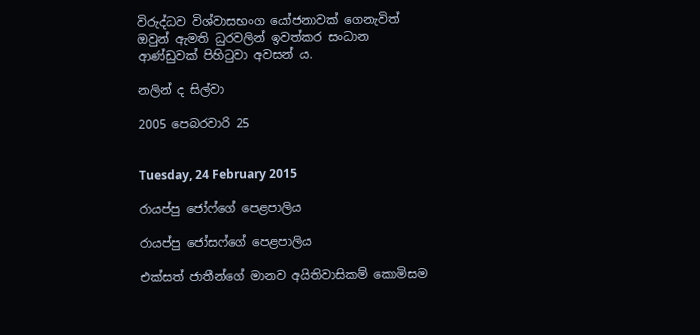විරුද්ධව විශ්වාසභංග යෝජනාවක් ගෙනැවිත් ඔවුන් ඇමති ධුරවලින් ඉවත්කර සංධාන ආණ්ඩුවක් පිහිටුවා අවසන් ය.

නලින් ද සිල්වා

2005 පෙබරවාරි 25


Tuesday, 24 February 2015

රායප්පු ජෝෆ්ගේ පෙළපාලිය

රායප්පු ජෝසෆ්ගේ පෙළපාලිය

එක්සත් ජාතීන්ගේ මානව අයිතිවාසිකම් කොමිසම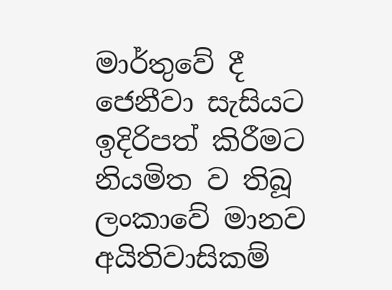මාර්තුවේ දී ජෙනීවා සැසියට ඉදිරිපත් කිරීමට නියමිත ව තිබූ ලංකාවේ මානව අයිතිවාසිකම්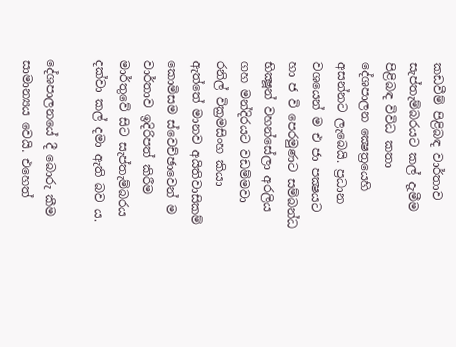කඩවීම් පිළිබඳ වාර්තාව සැප්තැම්බරයට කල් දැමීම පිළිබඳ විවිධ කතා දේශපාලන ක්‍ෂෙත්‍රයෙහි අසන්නට ලැබෙයි. ප්‍රධාන වශයෙන් ම එ ජා පක්‍ෂයට හා ජ වි පෙරමුණට සම්බන්ධ භික්‍ෂූන් වහන්සේලා අරලිය ගහ මන්දිරයට වඩම්මවා රනිල් වික්‍රමසිංහ කියා ඇත්තේ මානව අයිතිවාසිකම් කොමිසම ස්වෙච්ඡාවෙන් ම වාර්තාව ඉදිරිපත් කිරීම මාර්තුවේ සිට සැප්තැම්බරය දක්වා කල් දමා ඇති බව ය.

දේශපාලනයේ දී බොරු කීම සාමාන්‍යය වෙයි. එහෙත්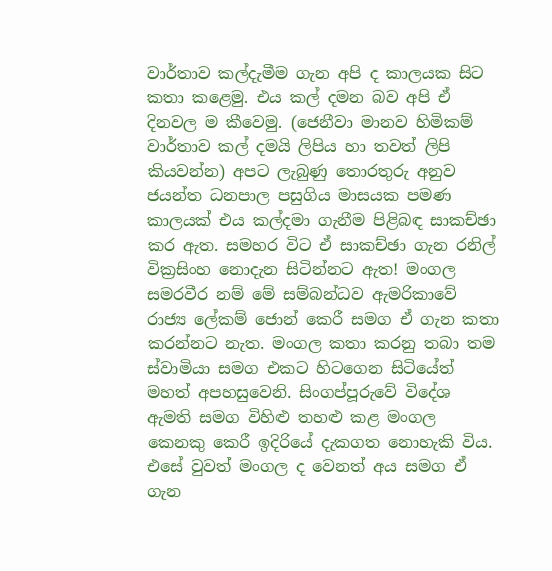වාර්තාව කල්දැමීම ගැන අපි ද කාලයක සිට කතා කළෙමු. එය කල් දමන බව අපි ඒ දිනවල ම කීවෙමු. (ජෙනීවා මානව හිමිකම් වාර්තාව කල් දමයි ලිපිය හා තවත් ලිපි කියවන්න) අපට ලැබුණු තොරතුරු අනුව ජයන්ත ධනපාල පසුගිය මාසයක පමණ කාලයක් එය කල්දමා ගැනීම පිළිබඳ සාකච්ඡා කර ඇත. සමහර විට ඒ සාකච්ඡා ගැන රනිල් වික්‍රසිංහ නොදැන සිටින්නට ඇත! මංගල සමරවීර නම් මේ සම්බන්ධව ඇමරිකාවේ රාජ්‍ය ලේකම් ජොන් කෙරී සමග ඒ ගැන කතා කරන්නට නැත. මංගල කතා කරනු තබා තම ස්වාමියා සමග එකට හිටගෙන සිටියේත් මහත් අපහසුවෙනි. සිංගප්පූරුවේ විදේශ ඇමති සමග විහිළු තහළු කළ මංගල කෙනකු කෙරී ඉදිරියේ දැකගත නොහැකි විය. එසේ වුවත් මංගල ද වෙනත් අය සමග ඒ ගැන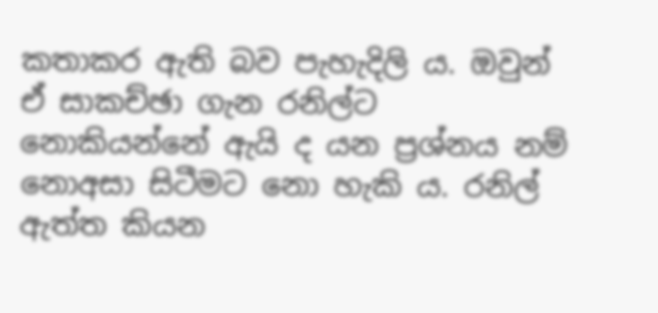කතාකර ඇති බව පැහැදිලි ය. ඔවුන් ඒ සාකච්ඡා ගැන රනිල්ට නොකියන්නේ ඇයි ද යන ප්‍රශ්නය නම් නොඅසා සිටීමට නො හැකි ය. රනිල් ඇත්ත කියන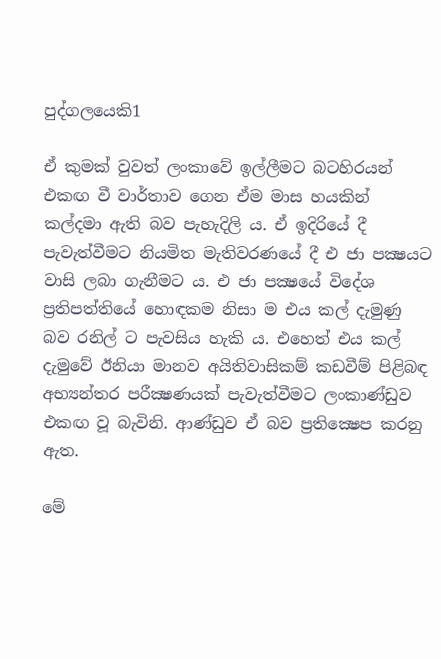පුද්ගලයෙකි1

ඒ කුමක් වුවත් ලංකාවේ ඉල්ලීමට බටහිරයන් එකඟ වී වාර්තාව ගෙන ඒම මාස හයකින් කල්දමා ඇති බව පැහැදිලි ය. ඒ ඉදිරියේ දී පැවැත්වීමට නියමිත මැතිවරණයේ දී එ ජා පක්‍ෂයට වාසි ලබා ගැනීමට ය. එ ජා පක්‍ෂයේ විදේශ ප්‍රතිපත්තියේ හොඳකම නිසා ම එය කල් දැමුණු බව රනිල් ට පැවසිය හැකි ය. එහෙත් එය කල් දැමුවේ ඊනියා මානව අයිතිවාසිකම් කඩවීම් පිළිබඳ අභ්‍යන්තර පරීක්‍ෂණයක් පැවැත්වීමට ලංකාණ්ඩුව එකඟ වූ බැවිනි. ආණ්ඩුව ඒ බව ප්‍රතික්‍ෂෙප කරනු ඇත.

මේ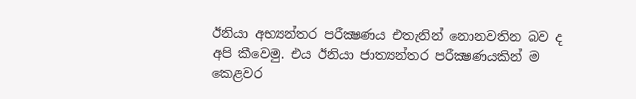ඊනියා අභ්‍යන්තර පරීක්‍ෂණය එතැනින් නොනවතින බව ද අපි කීවෙමු. එය ඊනියා ජාත්‍යන්තර පරීක්‍ෂණයකින් ම කෙළවර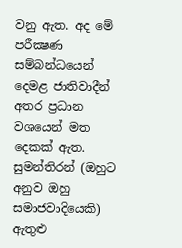වනු ඇත. අද මේ පරීක්‍ෂණ සම්බන්ධයෙන් දෙමළ ජාතිවාදීන් අතර ප්‍රධාන වශයෙන් මත දෙකක් ඇත. සුමන්තිරන් (ඔහුට අනුව ඔහු සමාජවාදියෙකි) ඇතුළු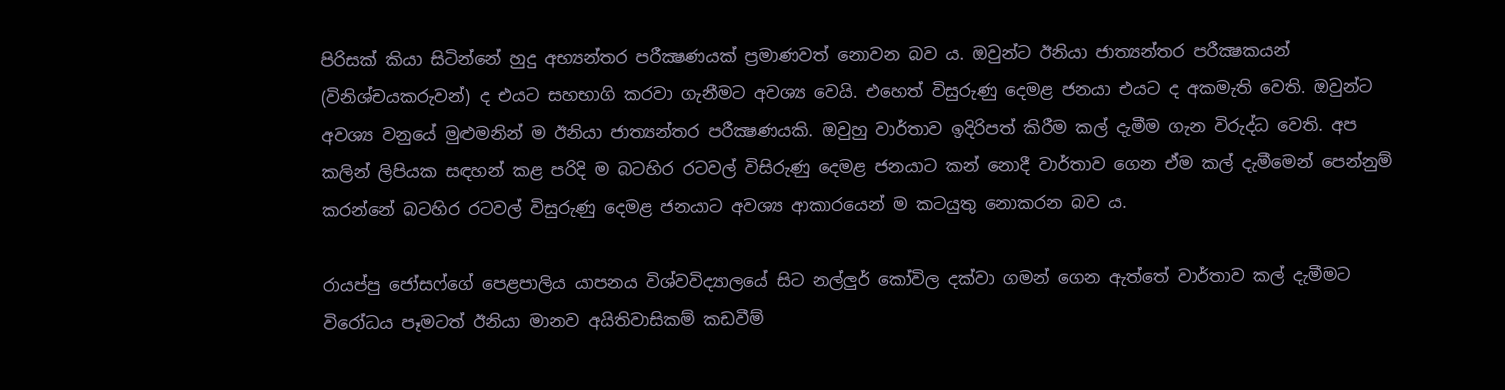පිරිසක් කියා සිටින්නේ හුදු අභ්‍යන්තර පරීක්‍ෂණයක් ප්‍රමාණවත් නොවන බව ය. ඔවුන්ට ඊනියා ජාත්‍යන්තර පරීක්‍ෂකයන් (විනිශ්චයකරුවන්) ද එයට සහභාගි කරවා ගැනීමට අවශ්‍ය වෙයි. එහෙත් විසුරුණු දෙමළ ජනයා එයට ද අකමැති වෙති. ඔවුන්ට අවශ්‍ය වනුයේ මුළුමනින් ම ඊනියා ජාත්‍යන්තර පරීක්‍ෂණයකි. ඔවුහු වාර්තාව ඉදිරිපත් කිරීම කල් දැමීම ගැන විරුද්ධ වෙති. අප කලින් ලිපියක සඳහන් කළ පරිදි ම බටහිර රටවල් විසිරුණු දෙමළ ජනයාට කන් නොදී වාර්තාව ගෙන ඒම කල් දැමීමෙන් පෙන්නුම් කරන්නේ බටහිර රටවල් විසුරුණු දෙමළ ජනයාට අවශ්‍ය ආකාරයෙන් ම කටයුතු නොකරන බව ය.

රායප්පු ජෝසෆ්ගේ පෙළපාලිය යාපනය විශ්වවිද්‍යාලයේ සිට නල්ලුර් කෝවිල දක්වා ගමන් ගෙන ඇත්තේ වාර්තාව කල් දැමීමට විරෝධය පෑමටත් ඊනියා මානව අයිතිවාසිකම් කඩවීම්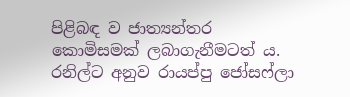පිළිබඳ ව ජාත්‍යන්තර කොමිසමක් ලබාගැනීමටත් ය. රනිල්ට අනුව රායප්පු ජෝසෆ්ලා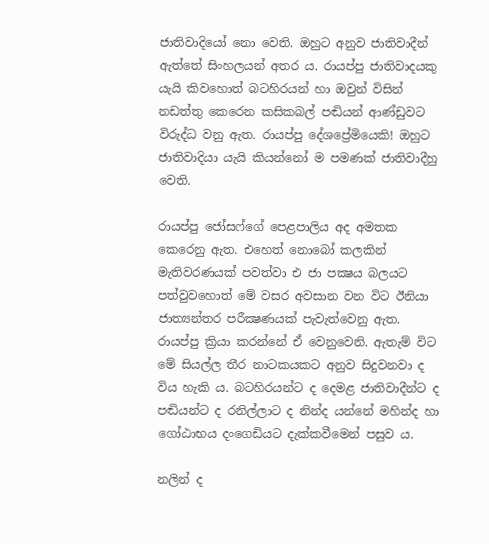ජාතිවාදියෝ නො වෙති. ඔහුට අනුව ජාතිවාදීන් ඇත්තේ සිංහලයන් අතර ය. රායප්පු ජාතිවාදයකු යැයි කිවහොත් බටහිරයන් හා ඔවුන් විසින් නඩත්තු කෙරෙන කසිකබල් පඬියන් ආණ්ඩුවට විරුද්ධ වනු ඇත. රායප්පු දේශප්‍රේමියෙකි! ඔහුට ජාතිවාදියා යැයි කියන්නෝ ම පමණක් ජාතිවාදීහු වෙති.

රායප්පු ජෝසෆ්ගේ පෙළපාලිය අද අමතක කෙරෙනු ඇත. එහෙත් නොබෝ කලකින් මැතිවරණයක් පවත්වා එ ජා පක්‍ෂය බලයට පත්වුවහොත් මේ වසර අවසාන වන විට ඊනියා ජාත්‍යන්තර පරීක්‍ෂණයක් පැවැත්වෙනු ඇත. රායප්පු ක්‍රියා කරන්නේ ඒ වෙනුවෙනි. ඇතැම් විට මේ සියල්ල තීර නාටකයකට අනුව සිදුවනවා ද විය හැකි ය. බටහිරයන්ට ද දෙමළ ජාතිවාදීන්ට ද පඬියන්ට ද රනිල්ලාට ද නින්ද යන්නේ මහින්ද හා ගෝඨාභය දංගෙඩියට දැක්කවීමෙන් පසුව ය.

නලින් ද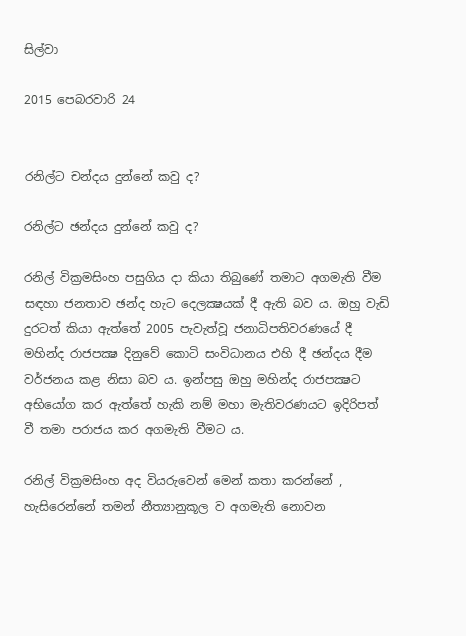සිල්වා

2015 පෙබරවාරි 24


රනිල්ට චන්දය දුන්නේ කවු ද?

රනිල්ට ඡන්දය දුන්නේ කවු ද?

රනිල් වික්‍රමසිංහ පසුගිය දා කියා තිබුණේ තමාට අගමැති වීම සඳහා ජනතාව ඡන්ද හැට දෙලක්‍ෂයක් දී ඇති බව ය. ඔහු වැඩි දුරටත් කියා ඇත්තේ 2005 පැවැත්වූ ජනාධිපතිවරණයේ දී මහින්ද රාජපක්‍ෂ දිනුවේ කොටි සංවිධානය එහි දී ඡන්දය දීම වර්ජනය කළ නිසා බව ය. ඉන්පසු ඔහු මහින්ද රාජපක්‍ෂට අභියෝග කර ඇත්තේ හැකි නම් මහා මැතිවරණයට ඉදිරිපත් වී තමා පරාජය කර අගමැති වීමට ය.

රනිල් වික්‍රමසිංහ අද වියරුවෙන් මෙන් කතා කරන්නේ , හැසිරෙන්නේ තමන් නීත්‍යානුකූල ව අගමැති නොවන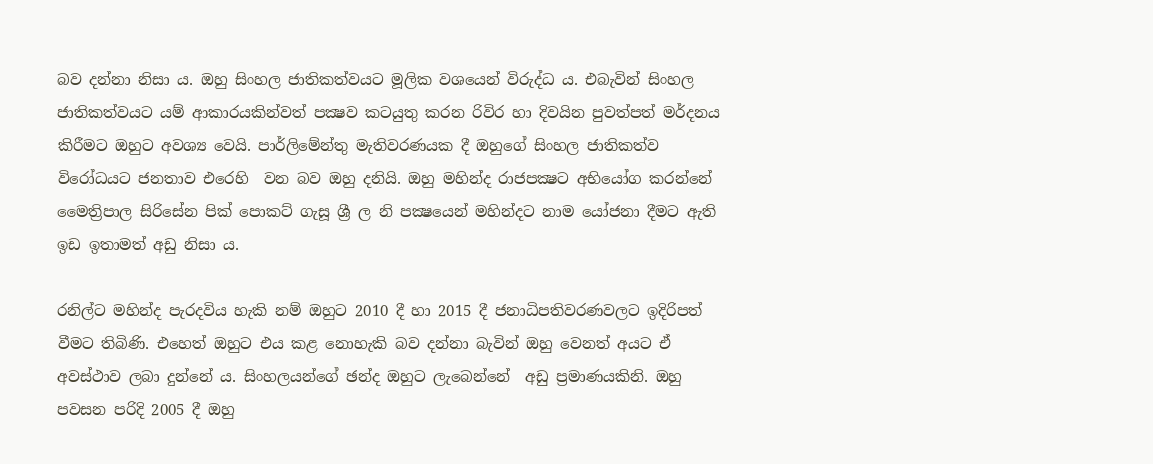බව දන්නා නිසා ය. ඔහු සිංහල ජාතිකත්වයට මූලික වශයෙන් විරුද්ධ ය. එබැවින් සිංහල ජාතිකත්වයට යම් ආකාරයකින්වත් පක්‍ෂව කටයුතු කරන රිවිර හා දිවයින පුවත්පත් මර්දනය කිරීමට ඔහුට අවශ්‍ය වෙයි. පාර්ලිමේන්තු මැතිවරණයක දී ඔහුගේ සිංහල ජාතිකත්ව විරෝධයට ජනතාව එරෙහි  වන බව ඔහු දනියි. ඔහු මහින්ද රාජපක්‍ෂට අභියෝග කරන්නේ මෛත්‍රිපාල සිරිසේන පික් පොකට් ගැසූ ශ්‍රී ල නි පක්‍ෂයෙන් මහින්දට නාම යෝජනා දීමට ඇති ඉඩ ඉතාමත් අඩු නිසා ය.

රනිල්ට මහින්ද පැරදවිය හැකි නම් ඔහුට 2010 දී හා 2015 දී ජනාධිපතිවරණවලට ඉදිරිපත් වීමට තිබිණි. එහෙත් ඔහුට එය කළ නොහැකි බව දන්නා බැවින් ඔහු වෙනත් අයට ඒ අවස්ථාව ලබා දුන්නේ ය. සිංහලයන්ගේ ඡන්ද ඔහුට ලැබෙන්නේ  අඩු ප්‍රමාණයකිනි. ඔහු පවසන පරිදි 2005 දී ඔහු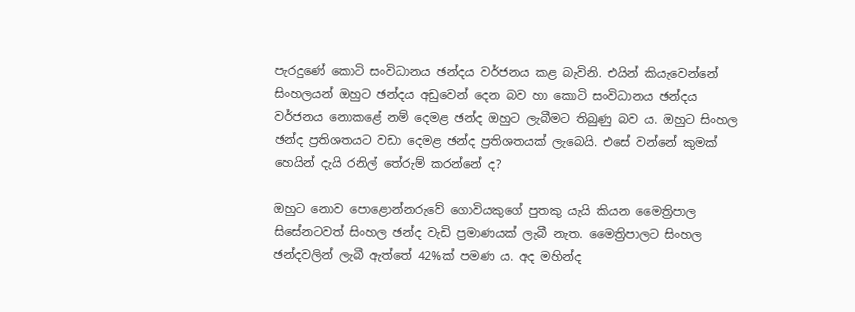පැරදුණේ කොටි සංවිධානය ඡන්දය වර්ජනය කළ බැවිනි. එයින් කියැවෙන්නේ සිංහලයන් ඔහුට ඡන්දය අඩුවෙන් දෙන බව හා කොටි සංවිධානය ඡන්දය වර්ජනය නොකළේ නම් දෙමළ ඡන්ද ඔහුට ලැබීමට තිබුණු බව ය. ඔහුට සිංහල ඡන්ද ප්‍රතිශතයට වඩා දෙමළ ඡන්ද ප්‍රතිශතයක් ලැබෙයි. එසේ වන්නේ කුමක් හෙයින් දැයි රනිල් තේරුම් කරන්නේ ද?

ඔහුට නොව පොළොන්නරුවේ ගොවියකුගේ පුතකු යැයි කියන මෛත්‍රිපාල සිසේනටවත් සිංහල ඡන්ද වැඩි ප්‍රමාණයක් ලැබී නැත. මෛත්‍රිපාලට සිංහල ඡන්දවලින් ලැබී ඇත්තේ 42%ක් පමණ ය. අද මහින්ද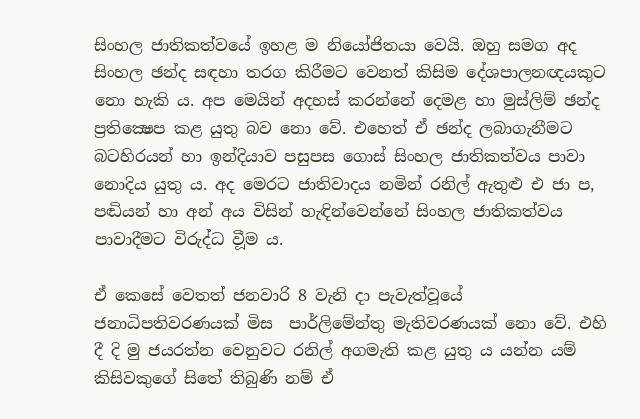සිංහල ජාතිකත්වයේ ඉහළ ම නියෝජිතයා වෙයි. ඔහු සමග අද සිංහල ඡන්ද සඳහා තරග කිරීමට වෙනත් කිසිම දේශපාලනඥයකුට නො හැකි ය. අප මෙයින් අදහස් කරන්නේ දෙමළ හා මුස්ලිම් ඡන්ද ප්‍රතික්‍ෂෙප කළ යුතු බව නො වේ. එහෙත් ඒ ඡන්ද ලබාගැනීමට බටහිරයන් හා ඉන්දියාව පසුපස ගොස් සිංහල ජාතිකත්වය පාවා නොදිය යුතු ය. අද මෙරට ජාතිවාදය නමින් රනිල් ඇතුළු එ ජා ප, පඬියන් හා අන් අය විසින් හැඳින්වෙන්නේ සිංහල ජාතිකත්වය පාවාදීමට විරුද්ධ වීූම ය.

ඒ කෙසේ වෙතත් ජනවාරි 8 වැනි දා පැවැත්වූයේ ජනාධිපතිවරණයක් මිස  පාර්ලිමේන්තු මැතිවරණයක් නො වේ. එහි දී දි මු ජයරත්න වෙනුවට රනිල් අගමැති කළ යුතු ය යන්න යම් කිසිවකුගේ සිතේ තිබුණි නම් ඒ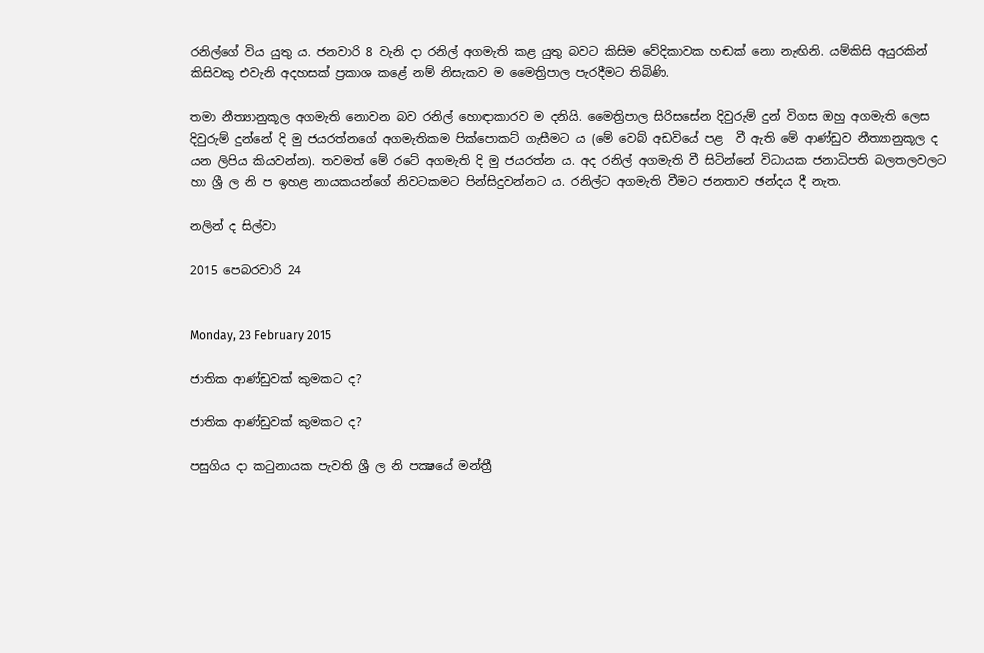රනිල්ගේ විය යුතු ය. ජනවාරි 8 වැනි දා රනිල් අගමැති කළ යුතු බවට කිසිම වේදිකාවක හඬක් නො නැඟිනි. යම්කිසි අයුරකින් කිසිවකු එවැනි අදහසක් ප්‍රකාශ කළේ නම් නිසැකව ම මෛත්‍රිපාල පැරදීමට තිබිණි.

තමා නීත්‍යානුකූල අගමැති නොවන බව රනිල් හොඳාකාරව ම දනියි. මෛත්‍රිපාල සිරිසසේන දිවුරුම් දුන් විගස ඔහු අගමැති ලෙස දිවුරුම් දුන්නේ දි මු ජයරත්නගේ අගමැතිකම පික්පොකට් ගැසීමට ය (මේ වෙබ් අඩවියේ පළ  වී ඇති මේ ආණ්ඩුව නීත්‍යානුකූල ද යන ලිපිය කියවන්න). තවමත් මේ රටේ අගමැති දි මු ජයරත්න ය. අද රනිල් අගමැති වී සිටින්නේ විධායක ජනාධිපති බලතලවලට හා ශ්‍රී ල නි ප ඉහළ නායකයන්ගේ නිවටකමට පින්සිදුවන්නට ය. රනිල්ට අගමැති වීමට ජනතාව ඡන්දය දී නැත.

නලින් ද සිල්වා

2015 පෙබරවාරි 24


Monday, 23 February 2015

ජාතික ආණ්ඩුවක් කුමකට ද?

ජාතික ආණ්ඩුවක් කුමකට ද?

පසුගිය දා කටුනායක පැවති ශ්‍රී ල නි පක්‍ෂයේ මන්ත්‍රී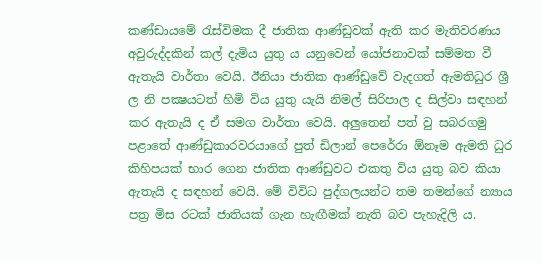කණ්ඩායමේ රැස්විමක දී ජාතික ආණ්ඩුවක් ඇති කර මැතිවරණය අවුරුද්දකින් කල් දැමිය යුතු ය යනුවෙන් යෝජනාවක් සම්මත වී ඇතැයි වාර්තා වෙයි. ඊනියා ජාතික ආණ්ඩුවේ වැදගත් ඇමතිධුර ශ්‍රී ල නි පක්‍ෂයටත් හිමි විය යුතු යැයි නිමල් සිරිපාල ද සිල්වා සඳහන් කර ඇතැයි ද ඒ සමග වාර්තා වෙයි. අලුතෙන් පත් වු සබරගමු පළාතේ ආණ්ඩුකාරවරයාගේ පුත් ඩිලාන් පෙරේරා ඕනෑම ඇමති ධුර කිහිපයක් භාර ගෙන ජාතික ආණ්ඩුවට එකතු විය යුතු බව කියා ඇතැයි ද සඳහන් වෙයි. මේ විවිධ පුද්ගලයන්ට තම තමන්ගේ න්‍යාය පත්‍ර මිස රටක් ජාතියක් ගැන හැඟීමක් නැති බව පැහැදිලි ය.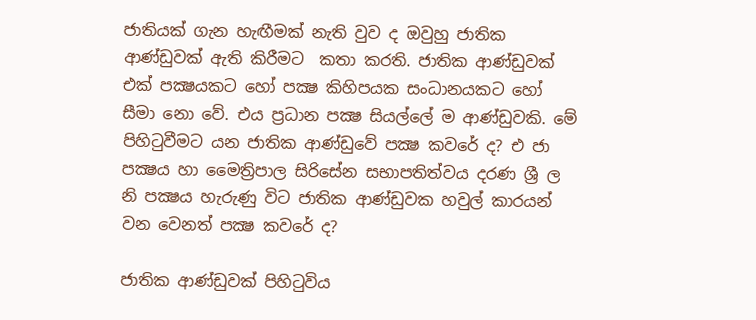ජාතියක් ගැන හැඟීමක් නැති වුව ද ඔවුහු ජාතික ආණ්ඩුවක් ඇති කිරීමට  කතා කරති. ජාතික ආණ්ඩුවක් එක් පක්‍ෂයකට හෝ පක්‍ෂ කිහිපයක සංධානයකට හෝ සීමා නො වේ. එය ප්‍රධාන පක්‍ෂ සියල්ලේ ම ආණ්ඩුවකි. මේ පිහිටුවීමට යන ජාතික ආණ්ඩුවේ පක්‍ෂ කවරේ ද? එ ජා පක්‍ෂය හා මෛත්‍රිපාල සිරිසේන සභාපතිත්වය දරණ ශ්‍රී ල නි පක්‍ෂය හැරුණු විට ජාතික ආණ්ඩුවක හවුල් කාරයන් වන වෙනත් පක්‍ෂ කවරේ ද?

ජාතික ආණ්ඩුවක් පිහිටුවිය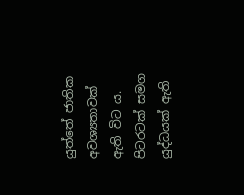යුත්තේ ජාතික අවශ්‍යතාවක් ඇති විට ය. පිටරටක් සමග යුද්ධයක් ඇති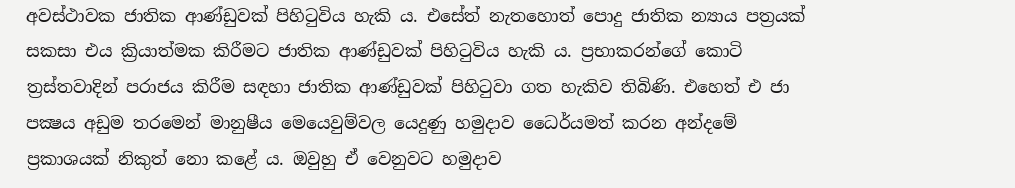අවස්ථාවක ජාතික ආණ්ඩුවක් පිහිටුවිය හැකි ය. එසේත් නැතහොත් පොදු ජාතික න්‍යාය පත්‍රයක් සකසා එය ක්‍රියාත්මක කිරීමට ජාතික ආණ්ඩුවක් පිහිටුවිය හැකි ය. ප්‍රභාකරන්ගේ කොටි ත්‍රස්තවාදින් පරාජය කිරීම සඳහා ජාතික ආණ්ඩුවක් පිහිටුවා ගත හැකිව තිබිණි. එහෙත් එ ජා පක්‍ෂය අඩුම තරමෙන් මානුෂීය මෙයෙවුම්වල යෙදුණු හමුදාව ධෛර්යමත් කරන අන්දමේ ප්‍රකාශයක් නිකුත් නො කළේ ය. ඔවුහු ඒ වෙනුවට හමුදාව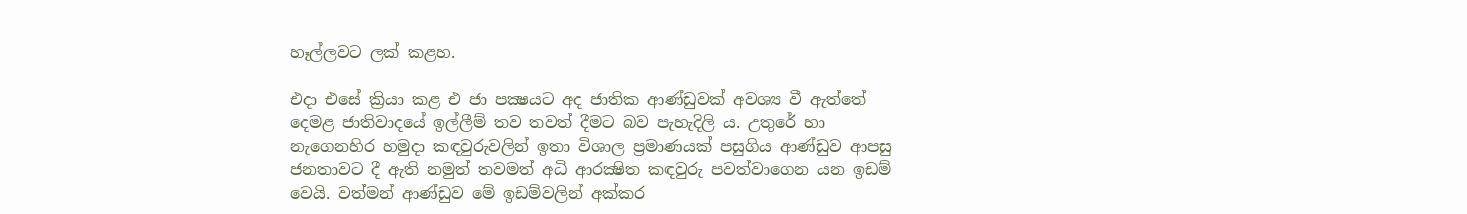හෑල්ලවට ලක් කළහ.

එදා එසේ ක්‍රියා කළ එ ජා පක්‍ෂයට අද ජාතික ආණ්ඩුවක් අවශ්‍ය වී ඇත්තේ දෙමළ ජාතිවාදයේ ඉල්ලීම් තව තවත් දීමට බව පැහැදිලි ය. උතුරේ හා නැගෙනහිර හමුදා කඳවුරුවලින් ඉතා විශාල ප්‍රමාණයක් පසුගිය ආණ්ඩුව ආපසු ජනතාවට දී ඇති නමුත් තවමත් අධි ආරක්‍ෂිත කඳවුරු පවත්වාගෙන යන ඉඩම් වෙයි. වත්මන් ආණ්ඩුව මේ ඉඩම්වලින් අක්කර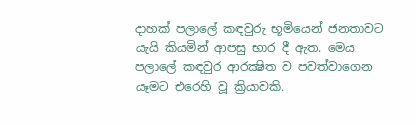දාහක් පලාලේ කඳවුරු භූමියෙන් ජනතාවට යැයි කියමින් ආපසු භාර දී ඇත. මෙය පලාලේ කඳවුර ආරක්‍ෂිත ව පවත්වාගෙන යෑමට එරෙහි වූ ක්‍රියාවකි.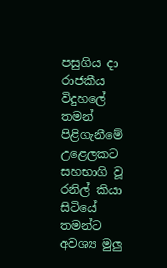පසුගිය දා රාජකීය විදුහලේ තමන් පිළිගැනීමේ උළෙලකට සහභාගි වූ රනිල් කියා සිටියේ තමන්ට අවශ්‍ය මුලු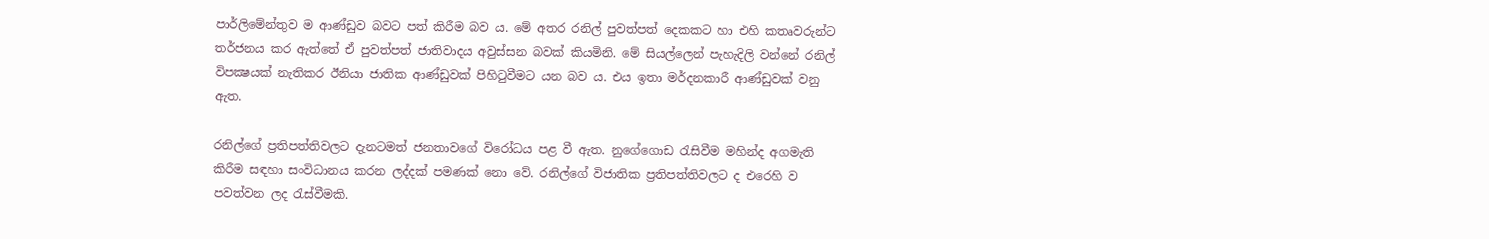පාර්ලිමේන්තුව ම ආණ්ඩුව බවට පත් කිරීම බව ය. මේ අතර රනිල් පුවත්පත් දෙකකට හා එහි කතෘවරුන්ට තර්ජනය කර ඇත්තේ ඒ පුවත්පත් ජාතිවාදය අවුස්සන බවක් කියමිනි. මේ සියල්ලෙන් පැහැදිලි වන්නේ රනිල් විපක්‍ෂයක් නැතිකර ඊනියා ජාතික ආණ්ඩුවක් පිහිටුවීමට යන බව ය. එය ඉතා මර්දනකාරී ආණ්ඩුවක් වනු ඇත.

රනිල්ගේ ප්‍රතිපත්තිවලට දැනටමත් ජනතාවගේ විරෝධය පළ වී ඇත. නුගේගොඩ රැසිවීම මහින්ද අගමැති කිරීම සඳහා සංවිධානය කරන ලද්දක් පමණක් නො වේ. රනිල්ගේ විජාතික ප්‍රතිපත්තිවලට ද එරෙහි ව පවත්වන ලද රැස්වීමකි.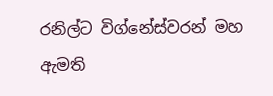රනිල්ට විග්නේස්වරන් මහ ඇමති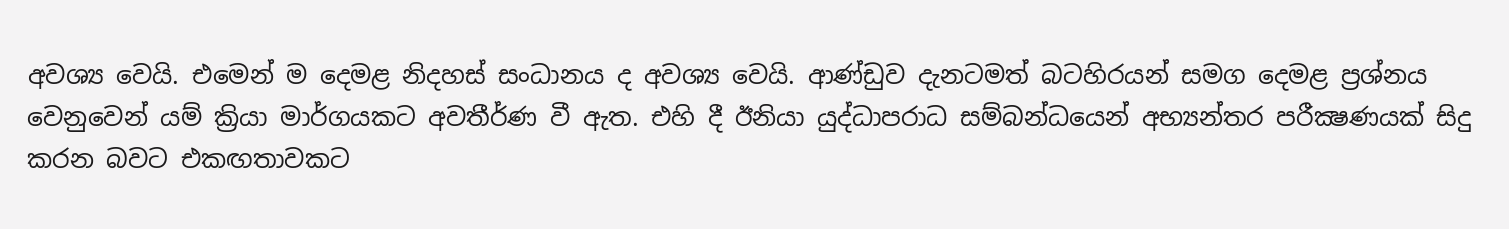අවශ්‍ය වෙයි. එමෙන් ම දෙමළ නිදහස් සංධානය ද අවශ්‍ය වෙයි. ආණ්ඩුව දැනටමත් බටහිරයන් සමග දෙමළ ප්‍රශ්නය වෙනුවෙන් යම් ක්‍රියා මාර්ගයකට අවතීර්ණ වී ඇත. එහි දී ඊනියා යුද්ධාපරාධ සම්බන්ධයෙන් අභ්‍යන්තර පරීක්‍ෂණයක් සිදු කරන බවට එකඟතාවකට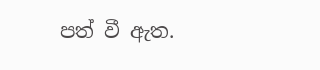පත් වී ඇත.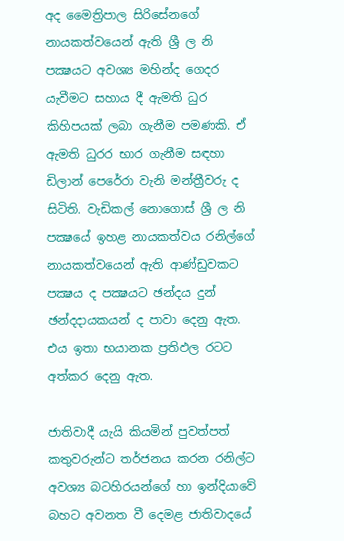අද මෛත්‍රිපාල සිරිසේනගේ නායකත්වයෙන් ඇති ශ්‍රී ල නි පක්‍ෂයට අවශ්‍ය මහින්ද ගෙදර යැවීමට සහාය දී ඇමති ධුර කිහිපයක් ලබා ගැනීම පමණකි. ඒ ඇමති ධුරර භාර ගැනීම සඳහා ඩිලාන් පෙරේරා වැනි මන්ත්‍රීවරු ද සිටිති. වැඩිකල් නොගොස් ශ්‍රී ල නි පක්‍ෂයේ ඉහළ නායකත්වය රනිල්ගේ නායකත්වයෙන් ඇති ආණ්ඩුවකට පක්‍ෂය ද පක්‍ෂයට ඡන්දය දුන් ඡන්දදායකයන් ද පාවා දෙනු ඇත. එය ඉතා භයානක ප්‍රතිඵල රටට අත්කර දෙනු ඇත.

ජාතිවාදී යැයි කියමින් පුවත්පත් කතුවරුන්ට තර්ජනය කරන රනිල්ට අවශ්‍ය බටහිරයන්ගේ හා ඉන්දියාවේ බහට අවනත වී දෙමළ ජාතිවාදයේ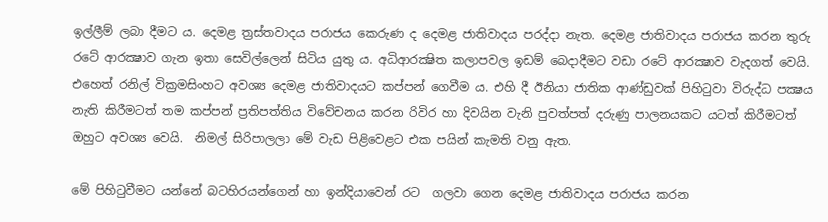ඉල්ලීම් ලබා දීමට ය. දෙමළ ත්‍රස්තවාදය පරාජය කෙරුණ ද දෙමළ ජාතිවාදය පරද්දා නැත. දෙමළ ජාතිවාදය පරාජය කරන තුරු රටේ ආරක්‍ෂාව ගැන ඉතා සෙවිල්ලෙන් සිටිය යුතු ය. අධිආරක්‍ෂිත කලාපවල ඉඩම් බෙදාදීමට වඩා රටේ ආරක්‍ෂාව වැදගත් වෙයි. එහෙත් රනිල් වික්‍රමසිංහට අවශ්‍ය දෙමළ ජාතිවාදයට කප්පන් ගෙවීම ය. එහි දී ඊනියා ජාතික ආණ්ඩුවක් පිහිටුවා විරුද්ධ පක්‍ෂය නැති කිරීමටත් තම කප්පන් ප්‍රතිපත්තිය විවේචනය කරන රිවිර හා දිවයින වැනි පුවත්පත් දරුණු පාලනයකට යටත් කිරීමටත් ඔහුට අවශ්‍ය වෙයි.  නිමල් සිරිපාලලා මේ වැඩ පිළිවෙළට එක පයින් කැමති වනු ඇත.

මේ පිහිටුවීමට යන්නේ බටහිරයන්ගෙන් හා ඉන්දියාවෙන් රට  ගලවා ගෙන දෙමළ ජාතිවාදය පරාජය කරන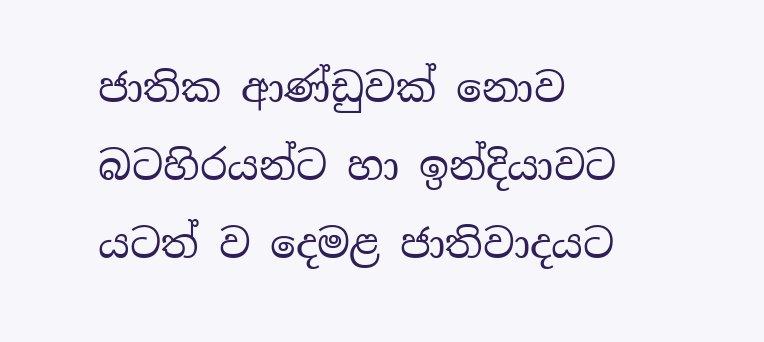ජාතික ආණ්ඩුවක් නොව බටහිරයන්ට හා ඉන්දියාවට යටත් ව දෙමළ ජාතිවාදයට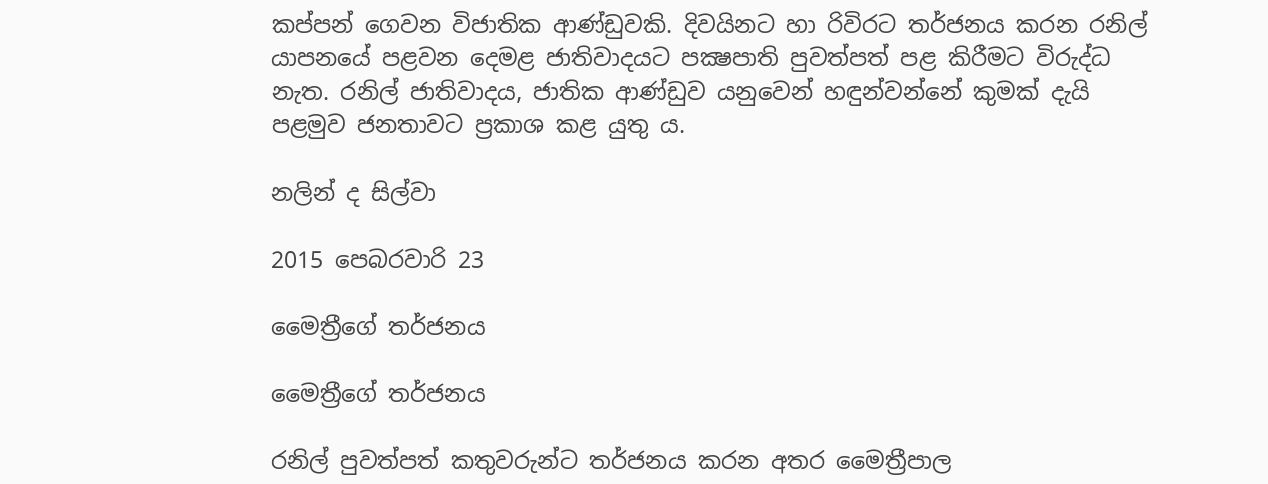කප්පන් ගෙවන විජාතික ආණ්ඩුවකි. දිවයිනට හා රිවිරට තර්ජනය කරන රනිල් යාපනයේ පළවන දෙමළ ජාතිවාදයට පක්‍ෂපාති පුවත්පත් පළ කිරීමට විරුද්ධ නැත. රනිල් ජාතිවාදය, ජාතික ආණ්ඩුව යනුවෙන් හඳුන්වන්නේ කුමක් දැයි පළමුව ජනතාවට ප්‍රකාශ කළ යුතු ය.

නලින් ද සිල්වා

2015 පෙබරවාරි 23

මෛත්‍රීගේ තර්ජනය

මෛත්‍රීගේ තර්ජනය

රනිල් පුවත්පත් කතුවරුන්ට තර්ජනය කරන අතර මෛත්‍රීපාල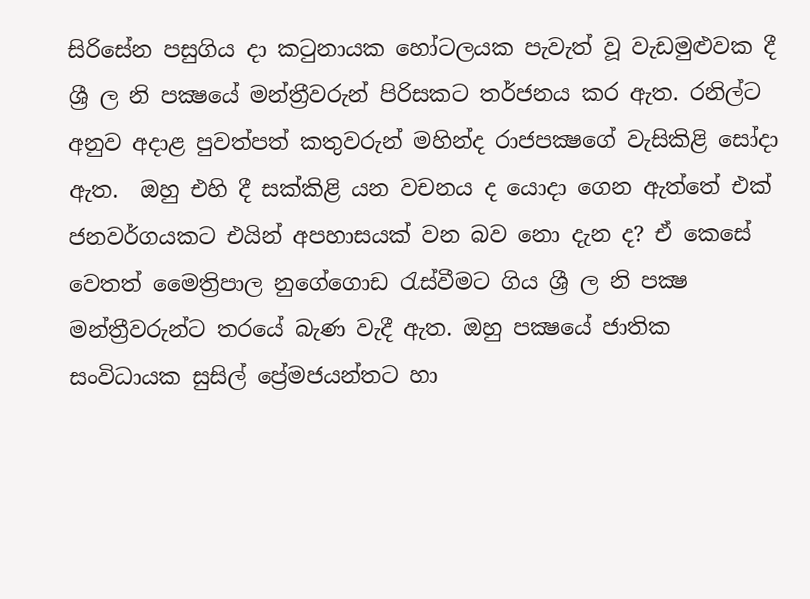සිරිසේන පසුගිය දා කටුනායක හෝටලයක පැවැත් වූ වැඩමුළුවක දී ශ්‍රී ල නි පක්‍ෂයේ මන්ත්‍රීවරුන් පිරිසකට තර්ජනය කර ඇත. රනිල්ට අනුව අදාළ පුවත්පත් කතුවරුන් මහින්ද රාජපක්‍ෂගේ වැසිකිළි සෝදා ඇත.  ඔහු එහි දී සක්කිළි යන වචනය ද යොදා ගෙන ඇත්තේ එක් ජනවර්ගයකට එයින් අපහාසයක් වන බව නො දැන ද? ඒ කෙසේ වෙතත් මෛත්‍රිපාල නුගේගොඩ රැස්වීමට ගිය ශ්‍රී ල නි පක්‍ෂ මන්ත්‍රීවරුන්ට තරයේ බැණ වැදී ඇත. ඔහු පක්‍ෂයේ ජාතික සංවිධායක සුසිල් ප්‍රේමජයන්තට හා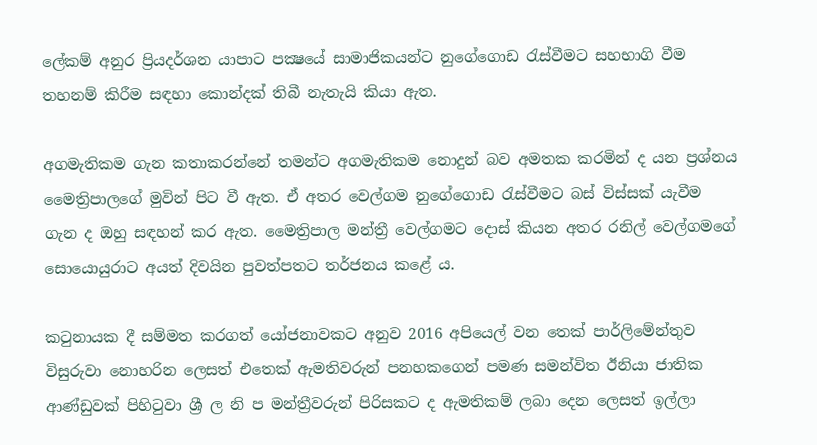ලේකම් අනුර ප්‍රියදර්ශන යාපාට පක්‍ෂයේ සාමාජිකයන්ට නුගේගොඩ රැස්වීමට සහභාගි වීම තහනම් කිරීම සඳහා කොන්දක් තිබී නැතැයි කියා ඇත.

අගමැතිකම ගැන කතාකරන්නේ තමන්ට අගමැතිකම නොදුන් බව අමතක කරමින් ද යන ප්‍රශ්නය මෛත්‍රිපාලගේ මුවින් පිට වී ඇත. ඒ අතර වෙල්ගම නුගේගොඩ රැස්වීමට බස් විස්සක් යැවීම ගැන ද ඔහු සඳහන් කර ඇත. මෛත්‍රිපාල මන්ත්‍රී වෙල්ගමට දොස් කියන අතර රනිල් වෙල්ගමගේ සොයොයුරාට අයත් දිවයින පුවත්පතට තර්ජනය කළේ ය.

කටුනායක දී සම්මත කරගත් යෝජනාවකට අනුව 2016 අපියෙල් වන තෙක් පාර්ලිමේන්තුව විසුරුවා නොහරින ලෙසත් එතෙක් ඇමතිවරුන් පනහකගෙන් පමණ සමන්විත ඊනියා ජාතික ආණ්ඩුවක් පිහිටුවා ශ්‍රී ල නි ප මන්ත්‍රීවරුන් පිරිසකට ද ඇමතිකම් ලබා දෙන ලෙසත් ඉල්ලා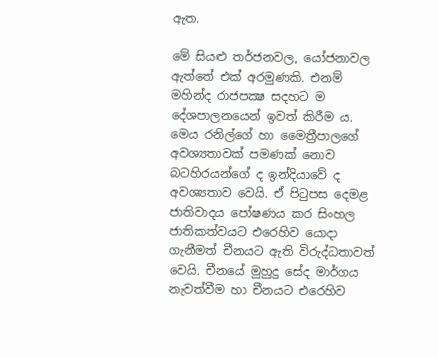ඇත.

මේ සියළු තර්ජනවල, යෝජනාවල ඇත්තේ එක් අරමුණකි. එනම් මහින්ද රාජපක්‍ෂ සදහට ම දේශපාලනයෙන් ඉවත් කිරීම ය. මෙය රනිල්ගේ හා මෛත්‍රීපාලගේ අවශ්‍යතාවක් පමණක් නොව බටහිරයන්ගේ ද ඉන්දියාවේ ද අවශ්‍යතාව වෙයි. ඒ පිටුපස දෙමළ ජාතිවාදය පෝෂණය කර සිංහල ජාතිකත්වයට එරෙහිව යොදා ගැනීමත් චීනයට ඇති විරුද්ධතාවත් වෙයි. චීනයේ මුහුදු සේද මාර්ගය නැවත්වීම හා චීනයට එරෙහිව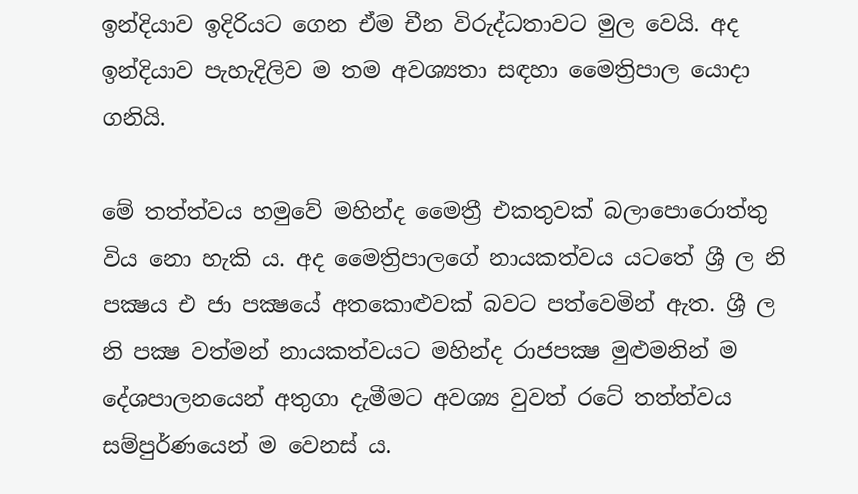ඉන්දියාව ඉදිරියට ගෙන ඒම චීන විරුද්ධතාවට මුල වෙයි. අද ඉන්දියාව පැහැදිලිව ම තම අවශ්‍යතා සඳහා මෛත්‍රිපාල යොදා ගනියි.

මේ තත්ත්වය හමුවේ මහින්ද මෛත්‍රී එකතුවක් බලාපොරොත්තු විය නො හැකි ය. අද මෛත්‍රිපාලගේ නායකත්වය යටතේ ශ්‍රී ල නි පක්‍ෂය එ ජා පක්‍ෂයේ අතකොළුවක් බවට පත්වෙමින් ඇත. ශ්‍රී ල නි පක්‍ෂ වත්මන් නායකත්වයට මහින්ද රාජපක්‍ෂ මුළුමනින් ම දේශපාලනයෙන් අතුගා දැමීමට අවශ්‍ය වුවත් රටේ තත්ත්වය සම්පුර්ණයෙන් ම වෙනස් ය.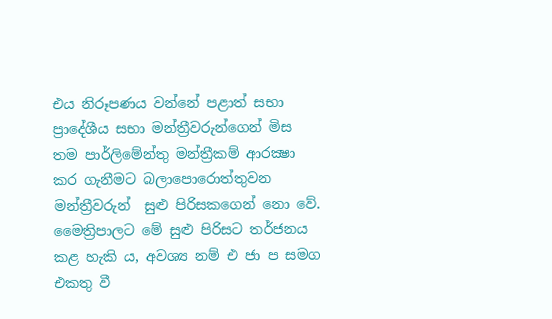එය නිරූපණය වන්නේ පළාත් සභා ප්‍රාදේශීය සභා මන්ත්‍රීවරුන්ගෙන් මිස තම පාර්ලිමේන්තු මන්ත්‍රීකම් ආරක්‍ෂා කර ගැනීමට බලාපොරොත්තුවන මන්ත්‍රීවරුන්  සුළු පිරිසකගෙන් නො වේ. මෛත්‍රිපාලට මේ සුළු පිරිසට තර්ජනය කළ හැකි ය, අවශ්‍ය නම් එ ජා ප සමග එකතු වී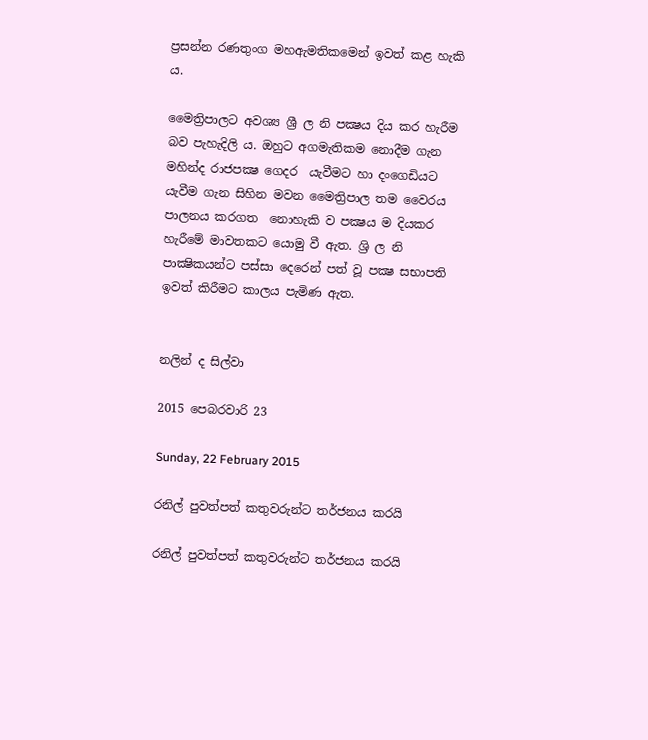ප්‍රසන්න රණතුංග මහඇමතිකමෙන් ඉවත් කළ හැකි ය.

මෛත්‍රිපාලට අවශ්‍ය ශ්‍රී ල නි පක්‍ෂය දිය කර හැරීම බව පැහැදිලි ය. ඔහුට අගමැතිකම නොදීම ගැන මහින්ද රාජපක්‍ෂ ගෙදර  යැවීමට හා දංගෙඩියට යැවීම ගැන සිහින මවන මෛත්‍රිපාල තම වෛරය පාලනය කරගත  නොහැකි ව පක්‍ෂය ම දියකර හැරීමේ මාවතකට යොමු වී ඇත. ශ්‍රි ල නි පාක්‍ෂිකයන්ට පස්සා දෙරෙන් පත් වූ පක්‍ෂ සභාපති ඉවත් කිරීමට කාලය පැමිණ ඇත.


නලින් ද සිල්වා

2015 පෙබරවාරි 23

Sunday, 22 February 2015

රනිල් පුවත්පත් කතුවරුන්ට තර්ජනය කරයි

රනිල් පුවත්පත් කතුවරුන්ට තර්ජනය කරයි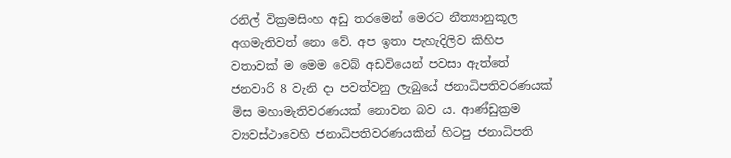රනිල් වික්‍රමසිංහ අඩු තරමෙන් මෙරට නීත්‍යානුකූල අගමැතිවත් නො වේ. අප ඉතා පැහැදිලිව කිහිප වතාවක් ම මෙම වෙබ් අඩවියෙන් පවසා ඇත්තේ ජනවාරි 8 වැනි දා පවත්වනු ලැබුයේ ජනාධිපතිවරණයක් මිස මහාමැතිවරණයක් නොවන බව ය. ආණ්ඩුක්‍රම ව්‍යවස්ථාවෙහි ජනාධිපතිවරණයකින් හිටපු ජනාධිපති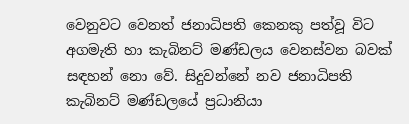වෙනුවට වෙනත් ජනාධිපති කෙනකු පත්වූ විට අගමැති හා කැබිනට් මණ්ඩලය වෙනස්වන බවක් සඳහන් නො වේ. සිදුවන්නේ නව ජනාධිපති කැබිනට් මණ්ඩලයේ ප්‍රධානියා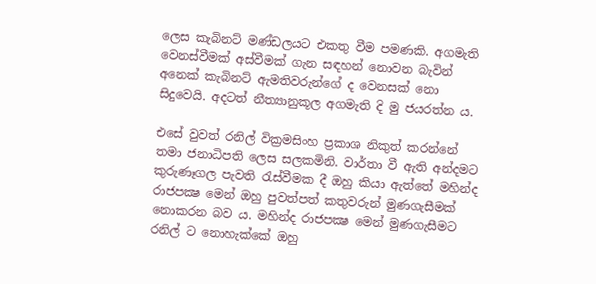ලෙස කැබිනට් මණ්ඩලයට එකතු වීම පමණකි. අගමැති වෙනස්වීමක් අස්වීමක් ගැන සඳහන් නොවන බැවින් අනෙක් කැබිනට් ඇමතිවරුන්ගේ ද වෙනසක් නො සිදුවෙයි. අදටත් නීත්‍යානුකූල අගමැති දි මු ජයරත්න ය.

එසේ වුවත් රනිල් වික්‍රමසිංහ ප්‍රකාශ නිකුත් කරන්නේ තමා ජනාධිපති ලෙස සලකමිනි. වාර්තා වී ඇති අන්දමට කුරුණෑගල පැවති රැස්වීමක දී ඔහු කියා ඇත්තේ මහින්ද රාජපක්‍ෂ මෙන් ඔහු පුවත්පත් කතුවරුන් මුණගැසීමක් නොකරන බව ය. මහින්ද රාජපක්‍ෂ මෙන් මුණගැසීමට රනිල් ට නොහැක්කේ ඔහු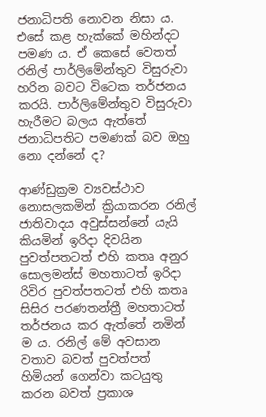ජනාධිපති නොවන නිසා ය. එසේ කළ හැක්කේ මහින්දට පමණ ය. ඒ කෙසේ වෙතත් රනිල් පාර්ලිමේන්තුව විසුරුවා හරින බවට විටෙක තර්ජනය කරයි. පාර්ලිමේන්තුව විසුරුවා හැරීමට බලය ඇත්තේ ජනාධිපතිට පමණක් බව ඔහු නො දන්නේ ද?

ආණ්ඩුක්‍රම ව්‍යවස්ථාව නොසලකමින් ක්‍රියාකරන රනිල් ජාතිවාදය අවුස්සන්නේ යැයි කියමින් ඉරිදා දිවයින පුවත්පතටත් එහි කතෘ අනුර සොලමන්ස් මහතාටත් ඉරිදා රිවිර පුවත්පතටත් එහි කතෘ සිසිර පරණතන්ත්‍රී මහතාටත් තර්ජනය කර ඇත්තේ නමින් ම ය. රනිල් මේ අවසාන වතාව බවත් පුවත්පත් හිමියන් ගෙන්වා කටයුතු කරන බවත් ප්‍රකාශ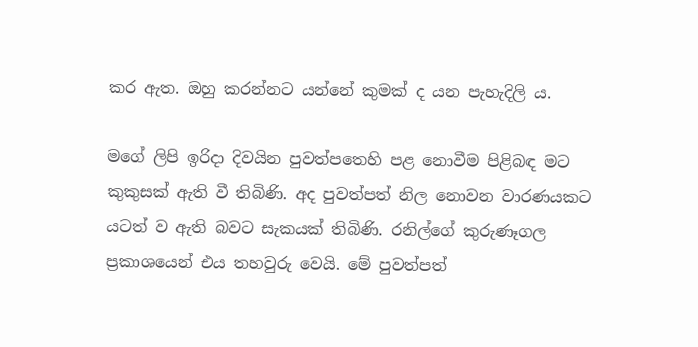කර ඇත. ඔහු කරන්නට යන්නේ කුමක් ද යන පැහැදිලි ය.

මගේ ලිපි ඉරිදා දිවයින පුවත්පතෙහි පළ නොවීම පිළිබඳ මට කුකුසක් ඇති වී තිබිණි. අද පුවත්පත් නිල නොවන වාරණයකට යටත් ව ඇති බවට සැකයක් තිබිණි. රනිල්ගේ කුරුණෑගල ප්‍රකාශයෙන් එය තහවුරු වෙයි. මේ පුවත්පත්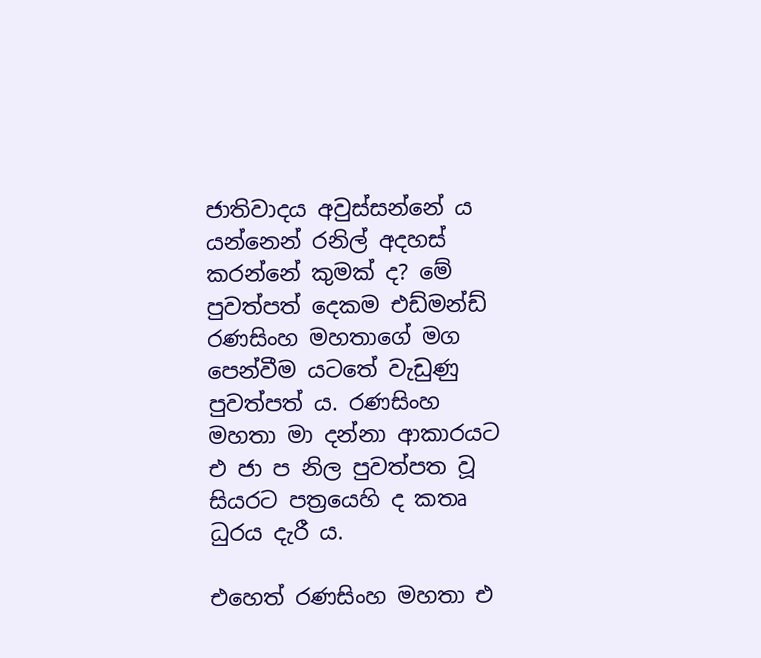ජාතිවාදය අවුස්සන්නේ ය යන්නෙන් රනිල් අදහස් කරන්නේ කුමක් ද? මේ පුවත්පත් දෙකම එඩ්මන්ඩ් රණසිංහ මහතාගේ මග පෙන්වීම යටතේ වැඩුණු පුවත්පත් ය. රණසිංහ මහතා මා දන්නා ආකාරයට එ ජා ප නිල පුවත්පත වූ සියරට පත්‍රයෙහි ද කතෘ ධුරය දැරී ය.

එහෙත් රණසිංහ මහතා එ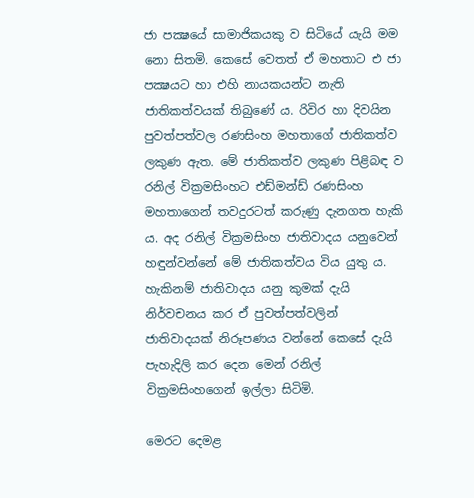ජා පක්‍ෂයේ සාමාජිකයකු ව සිටියේ යැයි මම නො සිතමි. කෙසේ වෙතත් ඒ මහතාට එ ජා පක්‍ෂයට හා එහි නායකයන්ට නැති ජාතිකත්වයක් තිබුණේ ය. රිවිර හා දිවයින පුවත්පත්වල රණසිංහ මහතාගේ ජාතිකත්ව ලකුණ ඇත. මේ ජාතිකත්ව ලකුණ පිළිබඳ ව රනිල් වික්‍රමසිංහට එඩ්මන්ඩ් රණසිංහ මහතාගෙන් තවදුරටත් කරුණු දැනගත හැකි ය. අද රනිල් වික්‍රමසිංහ ජාතිවාදය යනුවෙන් හඳුන්වන්නේ මේ ජාතිකත්වය විය යුතු ය. හැකිනම් ජාතිවාදය යනු කුමක් දැයි නිර්වචනය කර ඒ පුවත්පත්වලින් ජාතිවාදයක් නිරූපණය වන්නේ කෙසේ දැයි පැහැදිලි කර දෙන මෙන් රනිල් වික්‍රමසිංහගෙන් ඉල්ලා සිටිමි.

මෙරට දෙමළ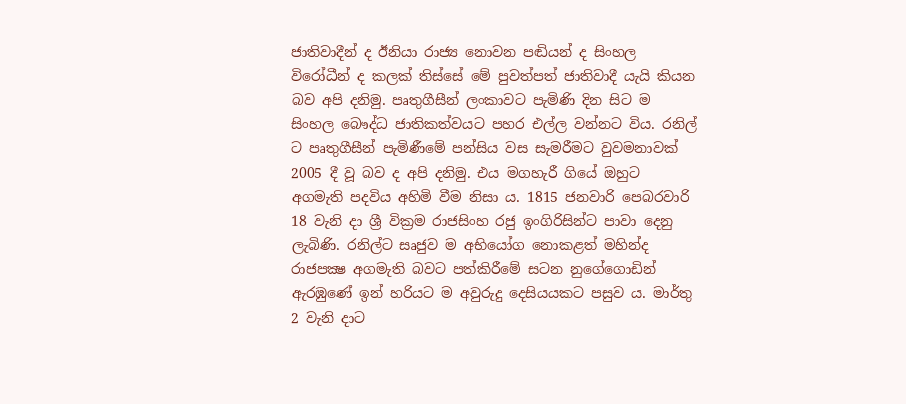ජාතිවාදීන් ද ඊනියා රාජ්‍ය නොවන පඬියන් ද සිංහල විරෝධීන් ද කලක් තිස්සේ මේ පුවත්පත් ජාතිවාදී යැයි කියන බව අපි දනිමු. පෘතුගීසීන් ලංකාවට පැමිණි දින සිට ම සිංහල බෞද්ධ ජාතිකත්වයට පහර එල්ල වන්නට විය. රනිල් ට පෘතුගීසීන් පැමිණීමේ පන්සිය වස සැමරීමට වුවමනාවක් 2005 දී වූ බව ද අපි දනිමු. එය මගහැරී ගියේ ඔහුට අගමැති පදවිය අහිමි වීම නිසා ය. 1815 ජනවාරි පෙබරවාරි 18 වැනි දා ශ්‍රී වික්‍රම රාජසිංහ රජු ඉංගිරිසින්ට පාවා දෙනු ලැබිණි. රනිල්ට සෘජුව ම අභියෝග නොකළත් මහින්ද රාජපක්‍ෂ අගමැති බවට පත්කිරීමේ සටන නුගේගොඩින් ඇරඹුණේ ඉන් හරියට ම අවුරුදු දෙසියයකට පසුව ය. මාර්තු 2 වැනි දාට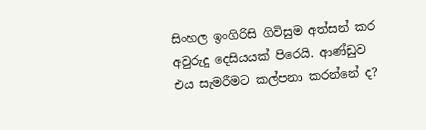සිංහල ඉංගිරිසි ගිවිසුම අත්සන් කර අවුරුදු දෙසියයක් පිරෙයි. ආණ්ඩුව එය සැමරීමට කල්පනා කරන්නේ ද?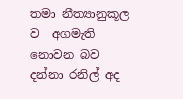තමා නීත්‍යානුකූල ව  අගමැති නොවන බව දන්නා රනිල් අද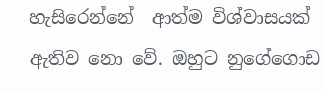හැසිරෙන්නේ  ආත්ම විශ්වාසයක් ඇතිව නො වේ. ඔහුට නුගේගොඩ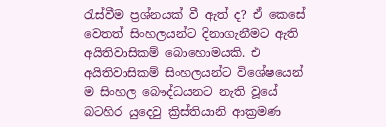රැස්වීම ප්‍රශ්නයක් වී ඇත් ද? ඒ කෙසේ වෙතත් සිංහලයන්ට දිනාගැනීමට ඇති අයිතිවාසිකම් බොහොමයකි. එ අයිතිවාසිකම් සිංහලයන්ට විශේෂයෙන් ම සිංහල බෞද්ධයනට නැති වූයේ බටහිර යුදෙවු ක්‍රිස්තියානි ආක්‍රමණ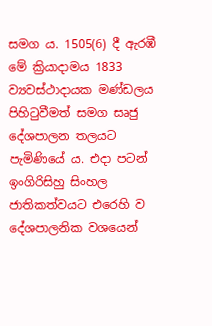සමග ය. 1505(6) දී ඇරඹී මේ ක්‍රියාදාමය 1833 ව්‍යවස්ථාදායක මණ්ඩලය පිහිටුවීමත් සමග සෘජු දේශපාලන තලයට පැමිණියේ ය. එදා පටන් ඉංගිරිසිහු සිංහල ජාතිකත්වයට එරෙහි ව දේශපාලනික වශයෙන්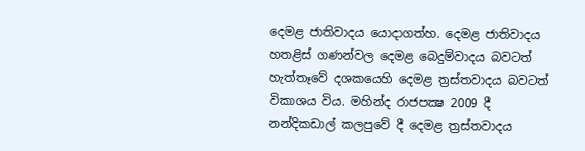දෙමළ ජාතිවාදය යොදාගත්හ. දෙමළ ජාතිවාදය හතළිස් ගණන්වල දෙමළ බෙදුම්වාදය බවටත් හැත්තෑවේ දශකයෙහි දෙමළ ත්‍රස්තවාදය බවටත් විකාශය විය. මහින්ද රාජපක්‍ෂ 2009 දී නන්දිකඩාල් කලපුවේ දී දෙමළ ත්‍රස්තවාදය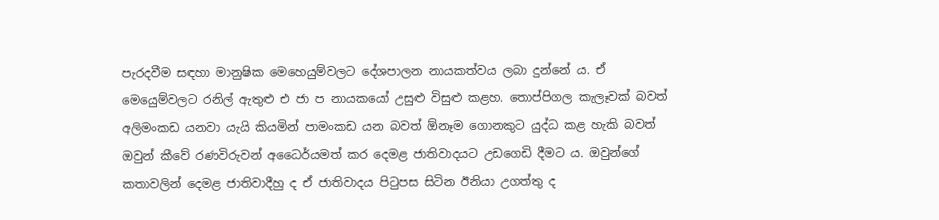පැරදවීම සඳහා මානුෂික මෙහෙයුම්වලට දේශපාලන නායකත්වය ලබා දුන්නේ ය. ඒ මෙයෙුම්වලට රනිල් ඇතුළු එ ජා ප නායකයෝ උසුළු විසුළු කළහ. තොප්පිගල කැලෑවක් බවත් අලිමංකඩ යනවා යැයි කියමින් පාමංකඩ යන බවත් ඕනෑම ගොනකුට යුද්ධ කළ හැකි බවත් ඔවුන් කීවේ රණවිරුවන් අධෛර්යමත් කර දෙමළ ජාතිවාදයට උඩගෙඩි දීමට ය. ඔවුන්ගේ කතාවලින් දෙමළ ජාතිවාදීහු ද ඒ ජාතිවාදය පිටුපස සිටින ඊනියා උගත්තු ද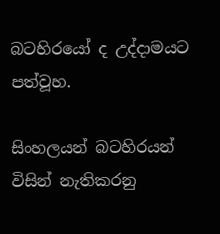බටහිරයෝ ද උද්දාමයට පත්වූහ.

සිංහලයන් බටහිරයන් විසින් නැතිකරනු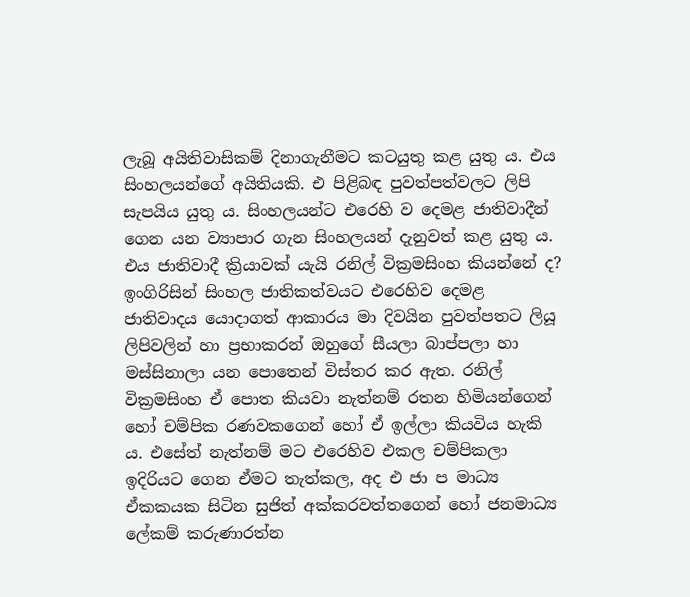ලැබූ අයිතිවාසිකම් දිනාගැනීමට කටයුතු කළ යුතු ය. එය සිංහලයන්ගේ අයිතියකි. එ පිළිබඳ පුවත්පත්වලට ලිපි සැපයිය යුතු ය. සිංහලයන්ට එරෙහි ව දෙමළ ජාතිවාදීන් ගෙන යන ව්‍යාපාර ගැන සිංහලයන් දැනුවත් කළ යුතු ය. එය ජාතිවාදී ක්‍රියාවක් යැයි රනිල් වික්‍රමසිංහ කියන්නේ ද? ඉංගිරිසින් සිංහල ජාතිකත්වයට එරෙහිව දෙමළ ජාතිවාදය යොදාගත් ආකාරය මා දිවයින පුවත්පතට ලියූ ලිපිවලින් හා ප්‍රභාකරන් ඔහුගේ සීයලා බාප්පලා හා මස්සිනාලා යන පොතෙන් විස්තර කර ඇත. රනිල් වික්‍රමසිංහ ඒ පොත කියවා නැත්නම් රතන හිමියන්ගෙන් හෝ චම්පික රණවකගෙන් හෝ ඒ ඉල්ලා කියවිය හැකි ය. එසේත් නැත්නම් මට එරෙහිව එකල චම්පිකලා ඉදිරියට ගෙන ඒමට තැත්කල, අද එ ජා ප මාධ්‍ය ඒකකයක සිටින සුජිත් අක්කරවත්තගෙන් හෝ ජනමාධ්‍ය ලේකම් කරුණාරත්න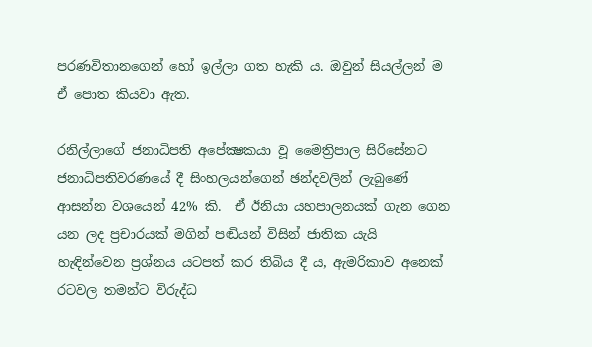පරණවිතානගෙන් හෝ ඉල්ලා ගත හැකි ය. ඔවුන් සියල්ලන් ම ඒ පොත කියවා ඇත.

රනිල්ලාගේ ජනාධිපති අපේක්‍ෂකයා වූ මෛත්‍රිපාල සිරිසේනට ජනාධිපතිවරණයේ දී සිංහලයන්ගෙන් ඡන්දවලින් ලැබුණේ ආසන්න වශයෙන් 42% කි.  ඒ ඊනියා යහපාලනයක් ගැන ගෙන යන ලද ප්‍රචාරයක් මගින් පඬියන් විසින් ජාතික යැයි  හැඳින්වෙන ප්‍රශ්නය යටපත් කර තිබිය දී ය, ඇමරිකාව අනෙක් රටවල තමන්ට විරුද්ධ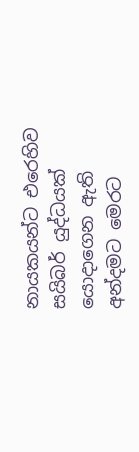නායකයන්ට එරෙහිව සයිබර් යුද්ධයක් යොදාගෙන ඇති අන්දමට මෙරට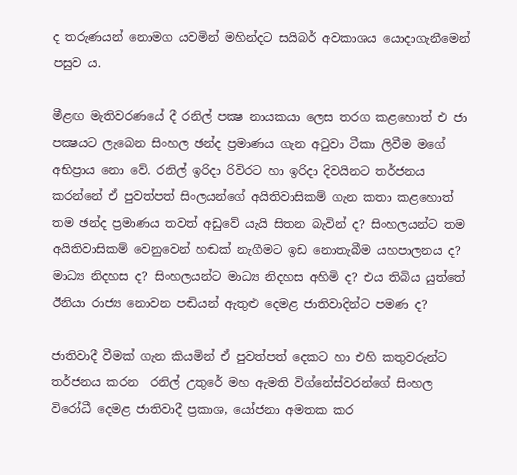ද තරුණයන් නොමග යවමින් මහින්දට සයිබර් අවකාශය යොදාගැනීමෙන් පසුව ය.

මීළඟ මැතිවරණයේ දී රනිල් පක්‍ෂ නායකයා ලෙස තරග කළහොත් එ ජා පක්‍ෂයට ලැබෙන සිංහල ඡන්ද ප්‍රමාණය ගැන අටුවා ටීකා ලිවීම මගේ අභිප්‍රාය නො වේ. රනිල් ඉරිදා රිවිරට හා ඉරිදා දිවයිනට තර්ජනය කරන්නේ ඒ පුවත්පත් සිංලයන්ගේ අයිතිවාසිකම් ගැන කතා කළහොත් තම ඡන්ද ප්‍රමාණය තවත් අඩුවේ යැයි සිතන බැවින් ද? සිංහලයන්ට තම අයිතිවාසිකම් වෙනුවෙන් හඬක් නැගීමට ඉඩ නොතැබීම යහපාලනය ද? මාධ්‍ය නිදහස ද? සිංහලයන්ට මාධ්‍ය නිදහස අහිමි ද? එය තිබිය යුත්තේ ඊනියා රාජ්‍ය නොවන පඬියන් ඇතුළු දෙමළ ජාතිවාදින්ට පමණ ද?

ජාතිවාදී වීමක් ගැන කියමින් ඒ පුවත්පත් දෙකට හා එහි කතුවරුන්ට තර්ජනය කරන  රනිල් උතුරේ මහ ඇමති විග්නේස්වරන්ගේ සිංහල විරෝධී දෙමළ ජාතිවාදී ප්‍රකාශ, යෝජනා අමතක කර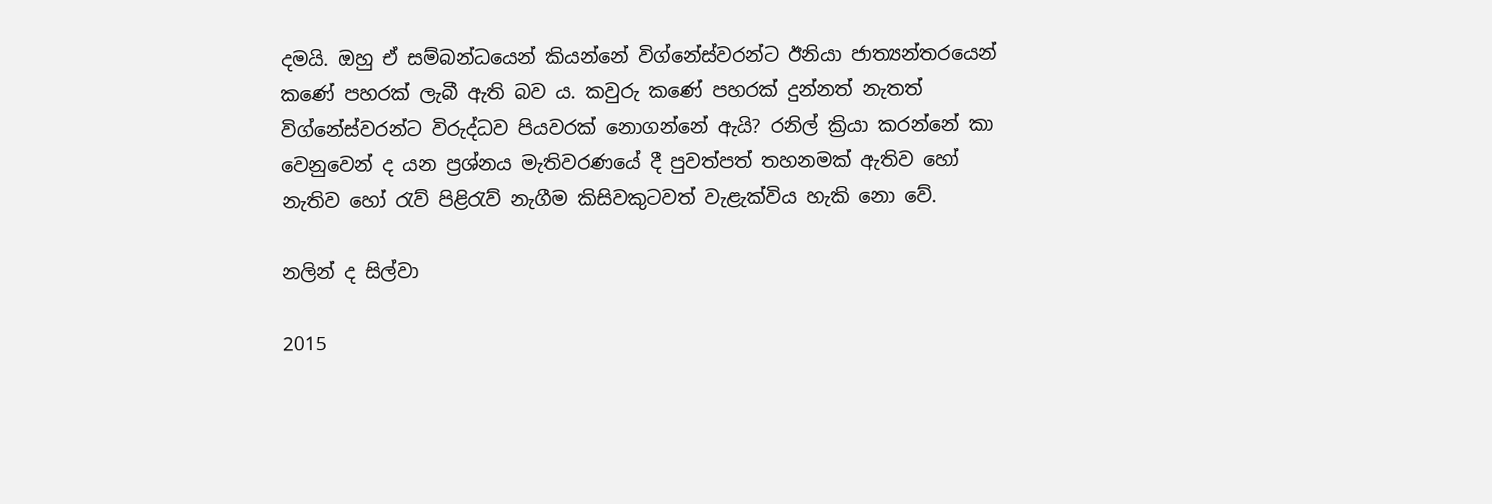දමයි. ඔහු ඒ සම්බන්ධයෙන් කියන්නේ විග්නේස්වරන්ට ඊනියා ජාත්‍යන්තරයෙන් කණේ පහරක් ලැබී ඇති බව ය. කවුරු කණේ පහරක් දුන්නත් නැතත් විග්නේස්වරන්ට විරුද්ධව පියවරක් නොගන්නේ ඇයි? රනිල් ක්‍රියා කරන්නේ කා වෙනුවෙන් ද යන ප්‍රශ්නය මැතිවරණයේ දී පුවත්පත් තහනමක් ඇතිව හෝ නැතිව හෝ රැව් පිළිරැව් නැගීම කිසිවකුටවත් වැළැක්විය හැකි නො වේ.

නලින් ද සිල්වා

2015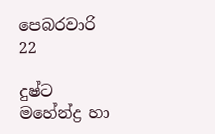පෙබරවාරි 22

දුෂ්ට මහේන්ද්‍ර හා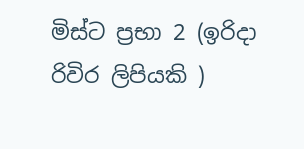මිස්ට ප්‍රභා 2 (ඉරිදා රිවිර ලිපියකි )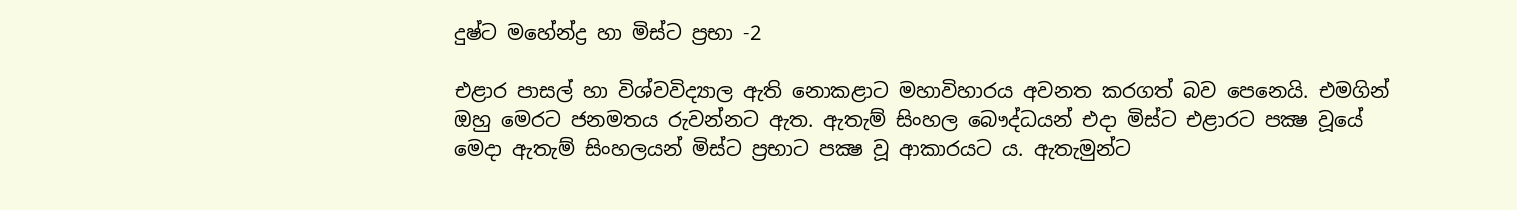දුෂ්ට මහේන්ද්‍ර හා මිස්ට ප්‍රභා -2

එළාර පාසල් හා විශ්වවිද්‍යාල ඇති නොකළාට මහාවිහාරය අවනත කරගත් බව පෙනෙයි. එමගින් ඔහු මෙරට ජනමතය රුවන්නට ඇත. ඇතැම් සිංහල බෞද්ධයන් එදා මිස්ට එළාරට පක්‍ෂ වූයේ මෙදා ඇතැම් සිංහලයන් මිස්ට ප්‍රභාට පක්‍ෂ වූ ආකාරයට ය. ඇතැමුන්ට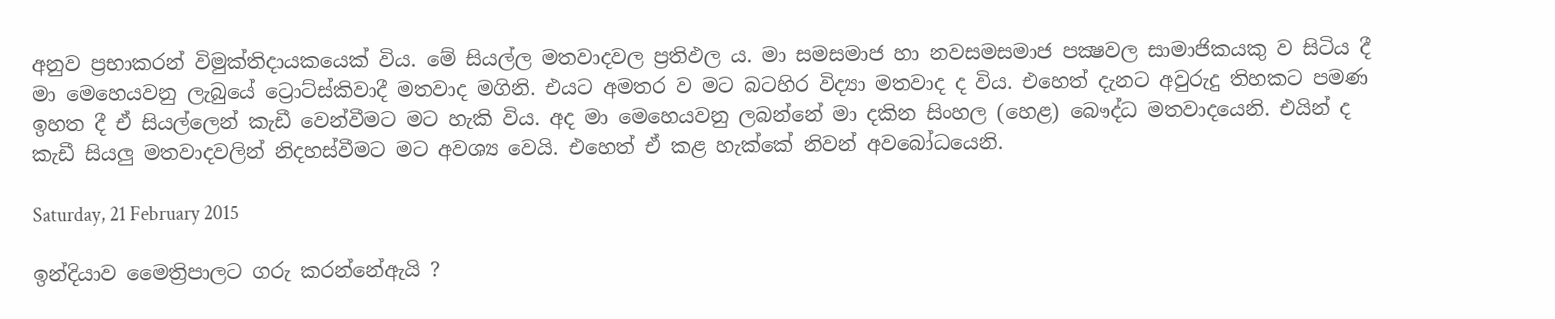අනුව ප්‍රභාකරන් විමුක්තිදායකයෙක් විය. මේ සියල්ල මතවාදවල ප්‍රතිඵල ය. මා සමසමාජ හා නවසමසමාජ පක්‍ෂවල සාමාජිකයකු ව සිටිය දී මා මෙහෙයවනු ලැබුයේ ට්‍රොට්ස්කිවාදී මතවාද මගිනි. එයට අමතර ව මට බටහිර විද්‍යා මතවාද ද විය. එහෙත් දැනට අවුරුදු තිහකට පමණ ඉහත දී ඒ සියල්ලෙන් කැඩී වෙන්වීමට මට හැකි විය. අද මා මෙහෙයවනු ලබන්නේ මා දකින සිංහල (හෙළ) බෞද්ධ මතවාදයෙනි. එයින් ද කැඩී සියලු මතවාදවලින් නිදහස්වීමට මට අවශ්‍ය වෙයි. එහෙත් ඒ කළ හැක්කේ නිවන් අවබෝධයෙනි.

Saturday, 21 February 2015

ඉන්දියාව මෛත්‍රිපාලට ගරු කරන්නේඇයි ?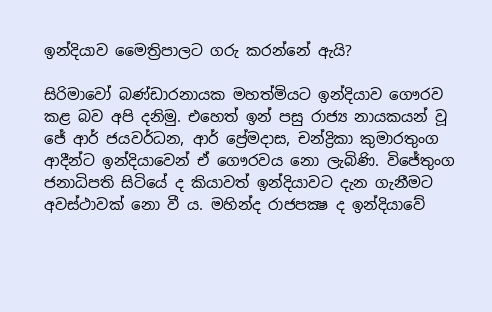ඉන්දියාව මෛත්‍රිපාලට ගරු කරන්නේ ඇයි?

සිරිමාවෝ බණ්ඩාරනායක මහත්මියට ඉන්දියාව ගෞරව කළ බව අපි දනිමු. එහෙත් ඉන් පසු රාජ්‍ය නායකයන් වූ ජේ ආර් ජයවර්ධන, ආර් ප්‍රේමදාස, චන්ද්‍රිකා කුමාරතුංග ආදීන්ට ඉන්දියාවෙන් ඒ ගෞරවය නො ලැබිණි. විජේතුංග ජනාධිපති සිටියේ ද කියාවත් ඉන්දියාවට දැන ගැනීමට අවස්ථාවක් නො වී ය. මහින්ද රාජපක්‍ෂ ද ඉන්දියාවේ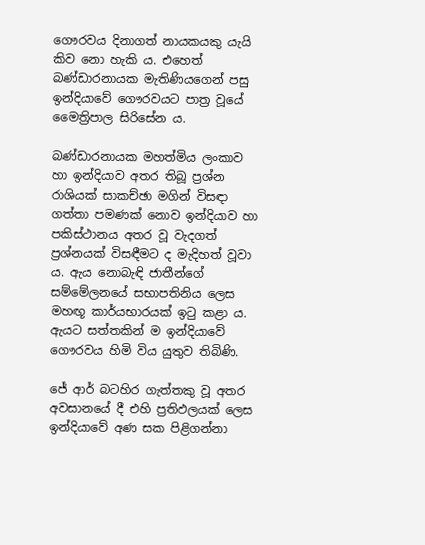ගෞරවය දිනාගත් නායකයකු යැයි කිව නො හැකි ය. එහෙත් බණ්ඩාරනායක මැතිණියගෙන් පසු ඉන්දියාවේ ගෞරවයට පාත්‍ර වූයේ මෛත්‍රිපාල සිරිසේන ය.

බණ්ඩාරනායක මහත්මිය ලංකාව හා ඉන්දියාව අතර තිබූ ප්‍රශ්න රාශියක් සාකච්ඡා මගින් විසඳා ගත්තා පමණක් නොව ඉන්දියාව හා පකිස්ථානය අතර වූ වැදගත් ප්‍රශ්නයක් විසඳීමට ද මැදිහත් වූවා ය. ඇය නොබැඳි ජාතීන්ගේ සම්මේලනයේ සභාපතිනිය ලෙස මහඟූ කාර්යභාරයක් ඉටු කළා ය. ඇයට සත්තකින් ම ඉන්දියාවේ ගෞරවය හිමි විය යුතුව තිබිණි.

ජේ ආර් බටහිර ගැත්තකු වූ අතර අවසානයේ දී එහි ප්‍රතිඵලයක් ලෙස ඉන්දියාවේ අණ සක පිළිගන්නා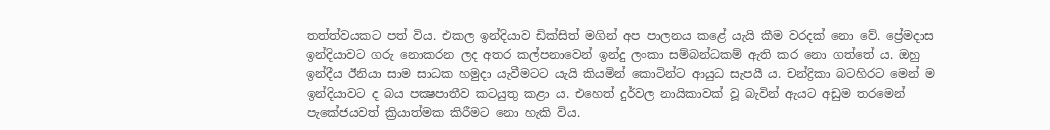තත්ත්වයකට පත් විය. එකල ඉන්දියාව ඩික්සිත් මගින් අප පාලනය කළේ යැයි කීම වරදක් නො වේ. ප්‍රේමදාස ඉන්දියාවට ගරු නොකරන ලද අතර කල්පනාවෙන් ඉන්දු ලංකා සම්බන්ධකම් ඇති කර නො ගත්තේ ය. ඔහු ඉන්දීය ඊනියා සාම සාධක හමුදා යැවීමටට යැයි කියමින් කොටින්ට ආයුධ සැපයී ය. චන්ද්‍රිකා බටහිරට මෙන් ම ඉන්දියාවට ද බය පක්‍ෂපාතීව කටයුතු කළා ය. එහෙත් දුර්වල නායිකාවක් වූ බැවින් ඇයට අඩුම තරමෙන් පැකේජයවත් ක්‍රියාත්මක කිරීමට නො හැකි විය.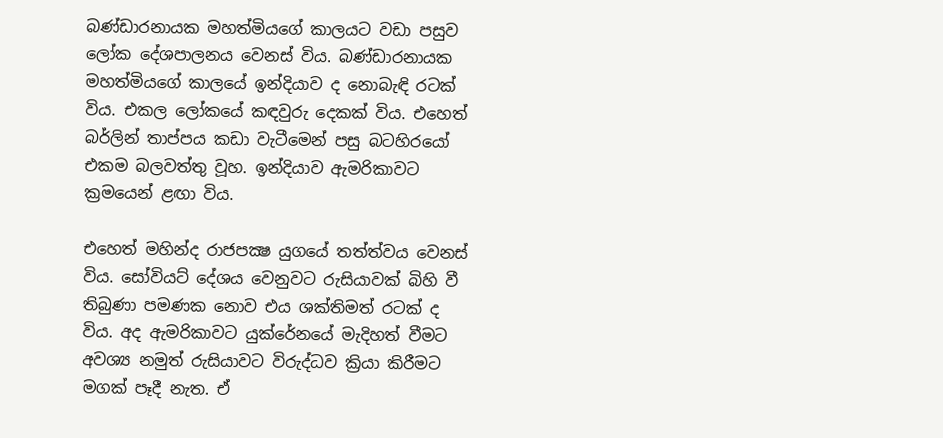බණ්ඩාරනායක මහත්මියගේ කාලයට වඩා පසුව ලෝක දේශපාලනය වෙනස් විය. බණ්ඩාරනායක මහත්මියගේ කාලයේ ඉන්දියාව ද නොබැඳි රටක් විය. එකල ලෝකයේ කඳවුරු දෙකක් විය. එහෙත් බර්ලින් තාප්පය කඩා වැටීමෙන් පසු බටහිරයෝ එකම බලවත්තු වූහ. ඉන්දියාව ඇමරිකාවට ක්‍රමයෙන් ළඟා විය.

එහෙත් මහින්ද රාජපක්‍ෂ යුගයේ තත්ත්වය වෙනස් විය. සෝවියට් දේශය වෙනුවට රුසියාවක් බිහි වී තිබුණා පමණක නොව එය ශක්තිමත් රටක් ද විය. අද ඇමරිකාවට යුක්රේනයේ මැදිහත් වීමට අවශ්‍ය නමුත් රුසියාවට විරුද්ධව ක්‍රියා කිරීමට මගක් පෑදී නැත. ඒ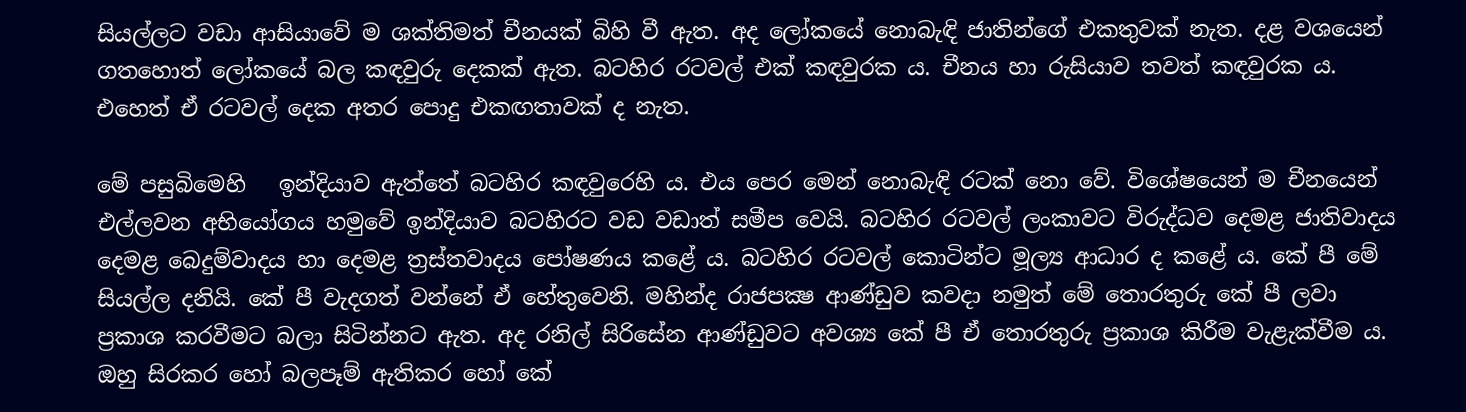සියල්ලට වඩා ආසියාවේ ම ශක්තිමත් චීනයක් බිහි වී ඇත. අද ලෝකයේ නොබැඳි ජාතින්ගේ එකතුවක් නැත. දළ වශයෙන් ගතහොත් ලෝකයේ බල කඳවුරු දෙකක් ඇත. බටහිර රටවල් එක් කඳවුරක ය. චීනය හා රුසියාව තවත් කඳවුරක ය. එහෙත් ඒ රටවල් දෙක අතර පොදු එකඟතාවක් ද නැත.

මේ පසුබිමෙහි   ඉන්දියාව ඇත්තේ බටහිර කඳවුරෙහි ය. එය පෙර මෙන් නොබැඳි රටක් නො වේ. විශේෂයෙන් ම චීනයෙන් එල්ලවන අභියෝගය හමුවේ ඉන්දියාව බටහිරට වඩ වඩාත් සමීප වෙයි. බටහිර රටවල් ලංකාවට විරුද්ධව දෙමළ ජාතිවාදය දෙමළ බෙදුම්වාදය හා දෙමළ ත්‍රස්තවාදය පෝෂණය කළේ ය. බටහිර රටවල් කොටින්ට මූල්‍ය ආධාර ද කළේ ය. කේ පී මේ සියල්ල දනියි. කේ පී වැදගත් වන්නේ ඒ හේතුවෙනි. මහින්ද රාජපක්‍ෂ ආණ්ඩුව කවදා නමුත් මේ තොරතුරු කේ පී ලවා ප්‍රකාශ කරවීමට බලා සිටින්නට ඇත. අද රනිල් සිරිසේන ආණ්ඩුවට අවශ්‍ය කේ පී ඒ තොරතුරු ප්‍රකාශ කිරීම වැළැක්වීම ය. ඔහු සිරකර හෝ බලපෑම් ඇතිකර හෝ කේ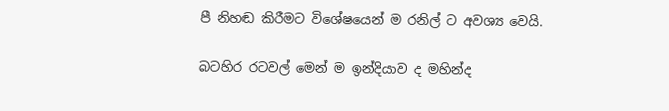පී නිහඬ කිරීමට විශේෂයෙන් ම රනිල් ට අවශ්‍ය වෙයි.

බටහිර රටවල් මෙන් ම ඉන්දියාව ද මහින්ද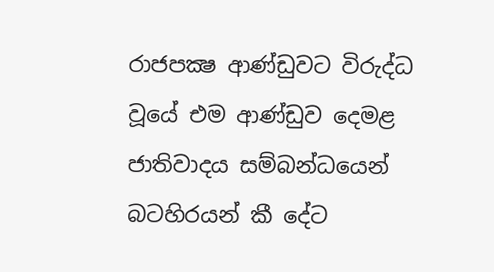රාජපක්‍ෂ ආණ්ඩුවට විරුද්ධ වූයේ එම ආණ්ඩුව දෙමළ ජාතිවාදය සම්බන්ධයෙන් බටහිරයන් කී දේට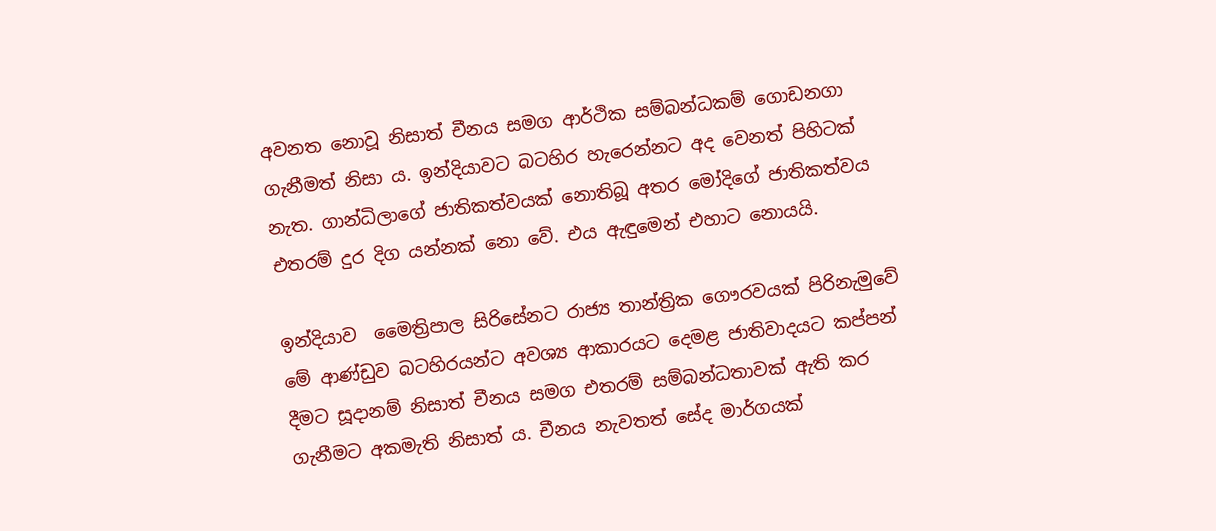අවනත නොවූ නිසාත් චීනය සමග ආර්ථික සම්බන්ධකම් ගොඩනගා ගැනීමත් නිසා ය. ඉන්දියාවට බටහිර හැරෙන්නට අද වෙනත් පිහිටක් නැත. ගාන්ධිලාගේ ජාතිකත්වයක් නොතිබූ අතර මෝදිගේ ජාතිකත්වය එතරම් දුර දිග යන්නක් නො වේ. එය ඇඳුමෙන් එහාට නොයයි.

ඉන්දියාව  මෛත්‍රිපාල සිරිසේනට රාජ්‍ය තාන්ත්‍රික ගෞරවයක් පිරිනැමුවේ මේ ආණ්ඩුව බටහිරයන්ට අවශ්‍ය ආකාරයට දෙමළ ජාතිවාදයට කප්පන් දීමට සූදානම් නිසාත් චීනය සමග එතරම් සම්බන්ධතාවක් ඇති කර ගැනීමට අකමැති නිසාත් ය. චීනය නැවතත් සේද මාර්ගයක්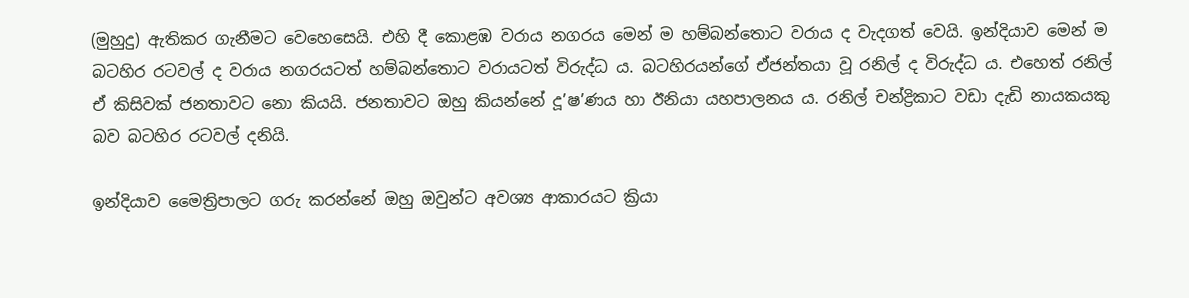(මුහුදු) ඇතිකර ගැනීමට වෙහෙසෙයි. එහි දී කොළඹ වරාය නගරය මෙන් ම හම්බන්තොට වරාය ද වැදගත් වෙයි. ඉන්දියාව මෙන් ම බටහිර රටවල් ද වරාය නගරයටත් හම්බන්තොට වරායටත් විරුද්ධ ය. බටහිරයන්ගේ ඒජන්තයා වූ රනිල් ද විරුද්ධ ය. එහෙත් රනිල් ඒ කිසිවක් ජනතාවට නො කියයි. ජනතාවට ඔහු කියන්නේ දූ’ෂ’ණය හා ඊනියා යහපාලනය ය. රනිල් චන්ද්‍රිකාට වඩා දැඩි නායකයකු බව බටහිර රටවල් දනියි.

ඉන්දියාව මෛත්‍රිපාලට ගරු කරන්නේ ඔහු ඔවුන්ට අවශ්‍ය ආකාරයට ක්‍රියා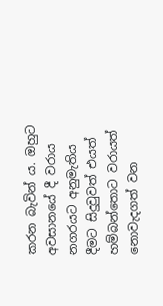කරන බැවින් ය. ඔහුට අවසානයේ දී වරාය නගරයට අනුමැතිය දීමට සිදුවුවත් එයත් හම්බන්තොට වරායත් නොවැදගත් වන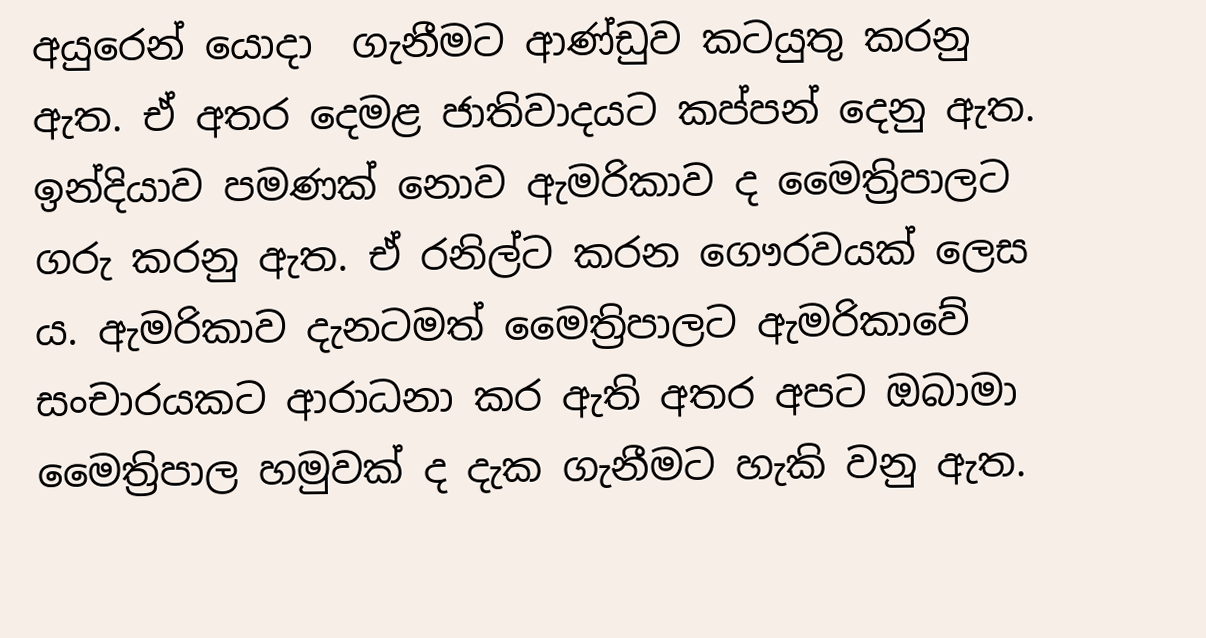අයුරෙන් යොදා  ගැනීමට ආණ්ඩුව කටයුතු කරනු ඇත. ඒ අතර දෙමළ ජාතිවාදයට කප්පන් දෙනු ඇත. ඉන්දියාව පමණක් නොව ඇමරිකාව ද මෛත්‍රිපාලට ගරු කරනු ඇත. ඒ රනිල්ට කරන ගෞරවයක් ලෙස ය. ඇමරිකාව දැනටමත් මෛත්‍රිපාලට ඇමරිකාවේ සංචාරයකට ආරාධනා කර ඇති අතර අපට ඔබාමා මෛත්‍රිපාල හමුවක් ද දැක ගැනීමට හැකි වනු ඇත.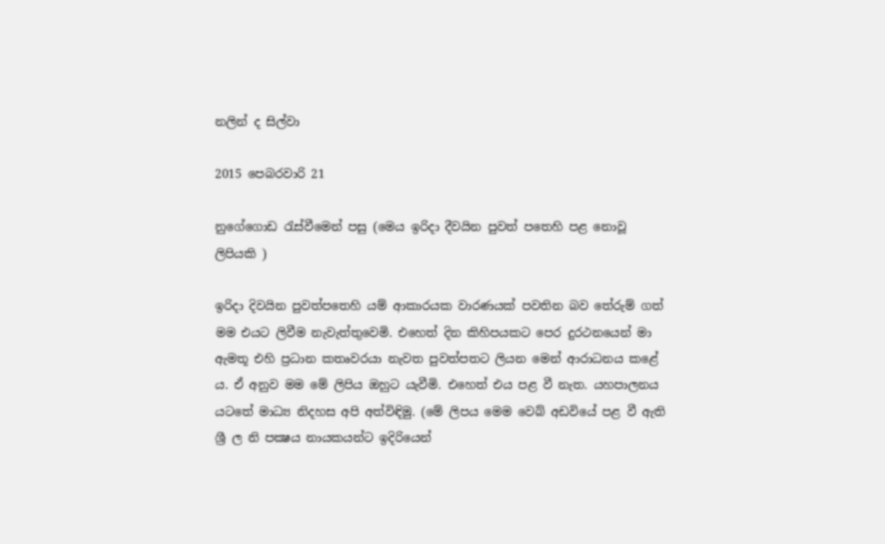නලින් ද සිල්වා

2015 පෙබරවාරි 21

නුගේගොඩ රැස්වීමෙන් පසු (මෙය ඉරිදා දීවයින පුවත් පතෙහි පළ නොවූ ලිපියකි )

ඉරිදා දිවයින පුවත්පතෙහි යම් ආකාරයක වාරණයක් පවතින බව තේරුම් ගත් මම එයට ලිවීම නැවැත්තුවෙමි. එහෙත් දින කිහිපයකට පෙර දුරථනයෙන් මා ඇමතූ එහි ප්‍රධාන කතෘවරයා නැවත පුවත්පතට ලියන මෙන් ආරාධනය කළේ ය. ඒ අනුව මම මේ ලිපිය ඔහුට යැවීමි. එහෙත් එය පළ වී නැත. යහපාලනය යටතේ මාධ්‍ය නිදහස අපි අත්විඳිමු. (මේ ලිපය මෙම වෙබ් අඩවියේ පළ වී ඇති ශ්‍රී ල නි පක්‍ෂය නායකයන්ට ඉදිරියෙන්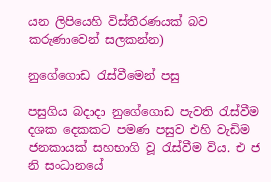යන ලිපියෙහි විස්තීරණයක් බව කරුණාවෙන් සලකන්න)

නුගේගොඩ රැස්වීමෙන් පසු

පසුගිය බදාදා නුගේගොඩ පැවති රැස්වීම දශක දෙකකට පමණ පසුව එහි වැඩිම ජනකායක් සහභාගි වූ රැස්වීම විය. එ ජ නි සංධානයේ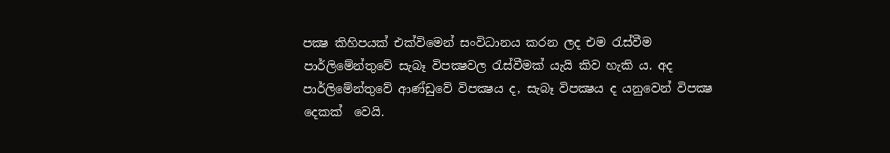පක්‍ෂ කිහිපයක් එක්විමෙන් සංවිධානය කරන ලද එම රැස්වීම පාර්ලිමේන්තුවේ සැබෑ විපක්‍ෂවල රැස්වීමක් යැයි කිව හැකි ය. අද පාර්ලිමේන්තුවේ ආණ්ඩුවේ විපක්‍ෂය ද, සැබෑ විපක්‍ෂය ද යනුවෙන් විපක්‍ෂ දෙකක්  වෙයි.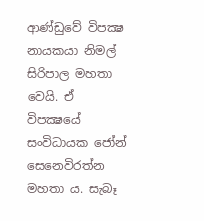ආණ්ඩුවේ විපක්‍ෂ නායකයා නිමල් සිරිපාල මහතා වෙයි. ඒ විපක්‍ෂයේ සංවිධායක ජෝන් සෙනෙවිරත්න මහතා ය. සැබෑ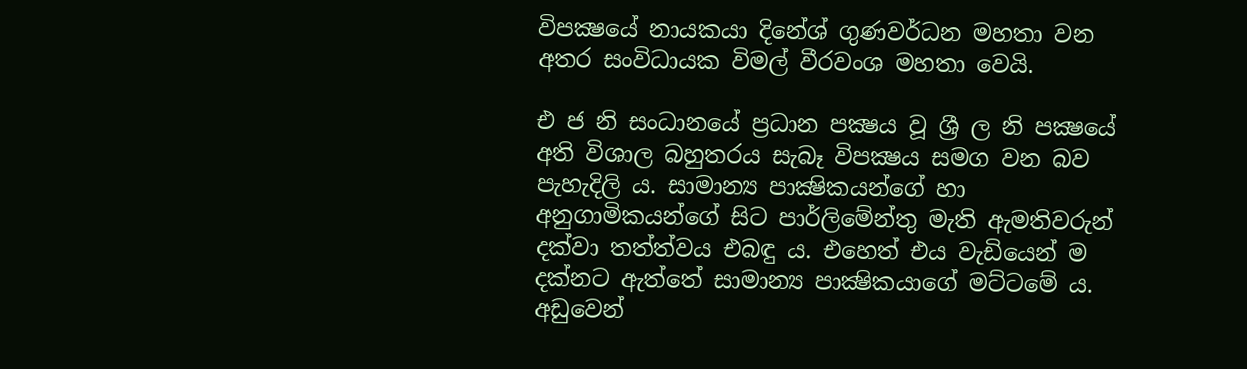විපක්‍ෂයේ නායකයා දිනේශ් ගුණවර්ධන මහතා වන අතර සංවිධායක විමල් වීරවංශ මහතා වෙයි.

එ ජ නි සංධානයේ ප්‍රධාන පක්‍ෂය වූ ශ්‍රී ල නි පක්‍ෂයේ අති විශාල බහුතරය සැබෑ විපක්‍ෂය සමග වන බව පැහැදිලි ය. සාමාන්‍ය පාක්‍ෂිකයන්ගේ හා අනුගාමිකයන්ගේ සිට පාර්ලිමේන්තු මැති ඇමතිවරුන් දක්වා තත්ත්වය එබඳු ය. එහෙත් එය වැඩියෙන් ම දක්නට ඇත්තේ සාමාන්‍ය පාක්‍ෂිකයාගේ මට්ටමේ ය. අඩුවෙන්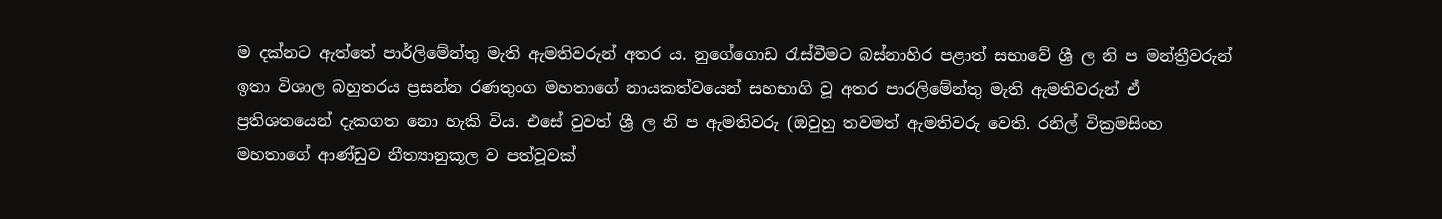ම දක්නට ඇත්තේ පාර්ලිමේන්තු මැති ඇමතිවරුන් අතර ය. නුගේගොඩ රැස්වීමට බස්නාහිර පළාත් සභාවේ ශ්‍රී ල නි ප මන්ත්‍රීවරුන් ඉතා විශාල බහුතරය ප්‍රසන්න රණතුංග මහතාගේ නායකත්වයෙන් සහභාගි වූ අතර පාරලිමේන්තු මැති ඇමතිවරුන් ඒ ප්‍රතිශතයෙන් දැකගත නො හැකි විය. එසේ වුවත් ශ්‍රී ල නි ප ඇමතිවරු (ඔවුහු තවමත් ඇමතිවරු වෙති. රනිල් වික්‍රමසිංහ මහතාගේ ආණ්ඩුව නීත්‍යානුකූල ව පත්වූවක්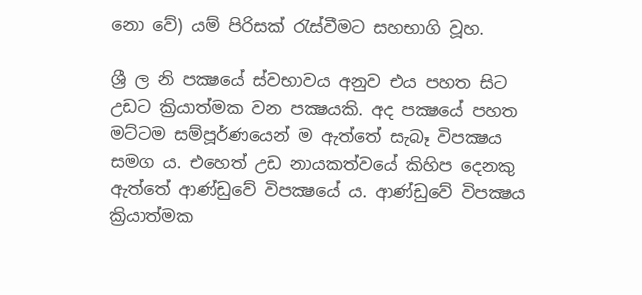නො වේ) යම් පිරිසක් රැස්වීමට සහභාගි වූහ.

ශ්‍රී ල නි පක්‍ෂයේ ස්වභාවය අනුව එය පහත සිට උඩට ක්‍රියාත්මක වන පක්‍ෂයකි. අද පක්‍ෂයේ පහත මට්ටම සම්පූර්ණයෙන් ම ඇත්තේ සැබෑ විපක්‍ෂය සමග ය. එහෙත් උඩ නායකත්වයේ කිහිප දෙනකු ඇත්තේ ආණ්ඩුවේ විපක්‍ෂයේ ය. ආණ්ඩුවේ විපක්‍ෂය ක්‍රියාත්මක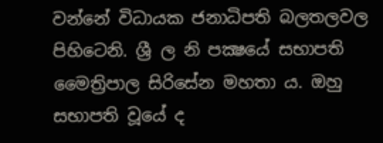වන්නේ විධායක ජනාධිපති බලතලවල පිහිටෙනි. ශ්‍රී ල නි පක්‍ෂයේ සභාපති මෛත්‍රිපාල සිරිසේන මහතා ය. ඔහු සභාපති වූයේ ද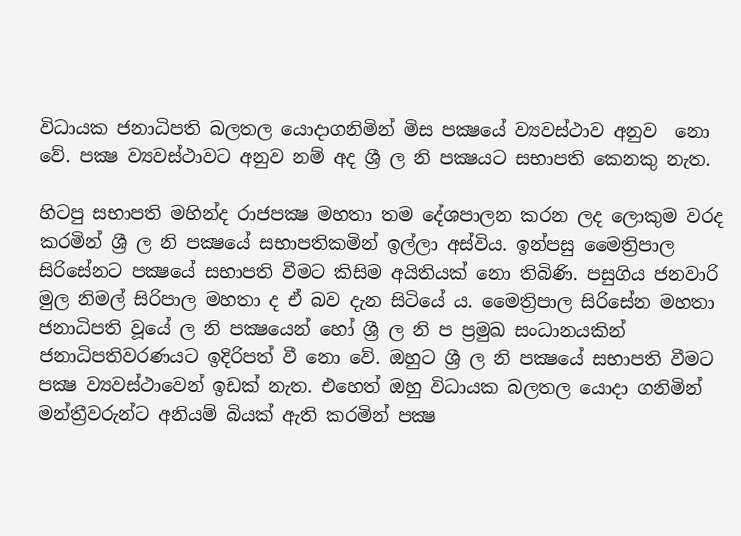විධායක ජනාධිපති බලතල යොදාගනිමින් මිස පක්‍ෂයේ ව්‍යවස්ථාව අනුව  නො වේ. පක්‍ෂ ව්‍යවස්ථාවට අනුව නම් අද ශ්‍රී ල නි පක්‍ෂයට සභාපති කෙනකු නැත.

හිටපු සභාපති මහින්ද රාජපක්‍ෂ මහතා තම දේශපාලන කරන ලද ලොකුම වරද කරමින් ශ්‍රී ල නි පක්‍ෂයේ සභාපතිකමින් ඉල්ලා අස්විය. ඉන්පසු මෛත්‍රිපාල සිරිසේනට පක්‍ෂයේ සභාපති වීමට කිසිම අයිතියක් නො තිබිණි. පසුගිය ජනවාරි මුල නිමල් සිරිපාල මහතා ද ඒ බව දැන සිටියේ ය. මෛත්‍රිපාල සිරිසේන මහතා ජනාධිපති වූයේ ල නි පක්‍ෂයෙන් හෝ ශ්‍රී ල නි ප ප්‍රමුඛ සංධානයකින් ජනාධිපතිවරණයට ඉදිරිපත් වී නො වේ. ඔහුට ශ්‍රී ල නි පක්‍ෂයේ සභාපති වීමට පක්‍ෂ ව්‍යවස්ථාවෙන් ඉඩක් නැත. එහෙත් ඔහු විධායක බලතල යොදා ගනිමින් මන්ත්‍රීවරුන්ට අනියම් බියක් ඇති කරමින් පක්‍ෂ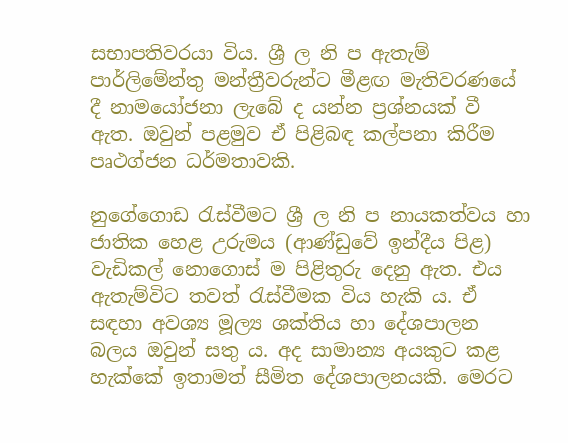සභාපතිවරයා විය. ශ්‍රී ල නි ප ඇතැම් පාර්ලිමේන්තු මන්ත්‍රීවරුන්ට මීළඟ මැතිවරණයේ දී නාමයෝජනා ලැබේ ද යන්න ප්‍රශ්නයක් වී ඇත. ඔවුන් පළමුව ඒ පිළිබඳ කල්පනා කිරීම පෘථග්ජන ධර්මතාවකි.

නුගේගොඩ රැස්වීමට ශ්‍රී ල නි ප නායකත්වය හා ජාතික හෙළ උරුමය (ආණ්ඩුවේ ඉන්දීය පිළ) වැඩිකල් නොගොස් ම පිළිතුරු දෙනු ඇත. එය ඇතැම්විට තවත් රැස්වීමක විය හැකි ය. ඒ සඳහා අවශ්‍ය මූල්‍ය ශක්තිය හා දේශපාලන බලය ඔවුන් සතු ය. අද සාමාන්‍ය අයකුට කළ හැක්කේ ඉතාමත් සීමිත දේශපාලනයකි. මෙරට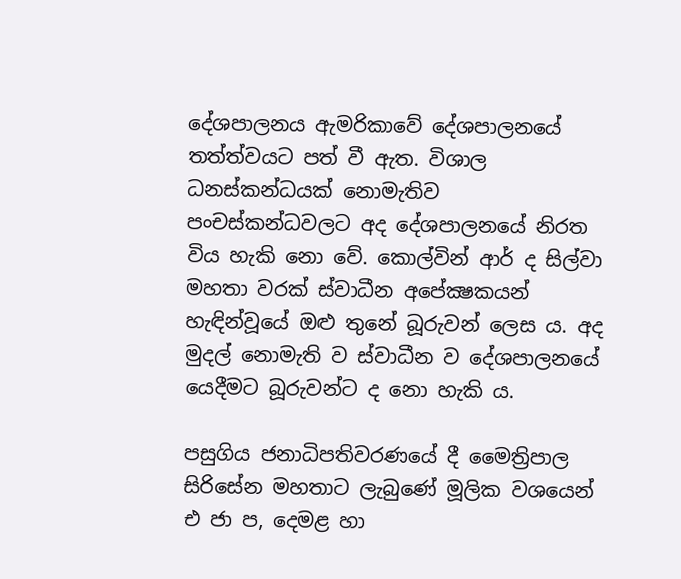දේශපාලනය ඇමරිකාවේ දේශපාලනයේ තත්ත්වයට පත් වී ඇත. විශාල ධනස්කන්ධයක් නොමැතිව පංචස්කන්ධවලට අද දේශපාලනයේ නිරත විය හැකි නො වේ. කොල්වින් ආර් ද සිල්වා මහතා වරක් ස්වාධීන අපේක්‍ෂකයන් හැඳින්වූයේ ඔළු තුනේ බූරුවන් ලෙස ය. අද මුදල් නොමැති ව ස්වාධීන ව දේශපාලනයේ යෙදීමට බූරුවන්ට ද නො හැකි ය.

පසුගිය ජනාධිපතිවරණයේ දී මෛත්‍රිපාල සිරිසේන මහතාට ලැබුණේ මූලික වශයෙන් එ ජා ප, දෙමළ හා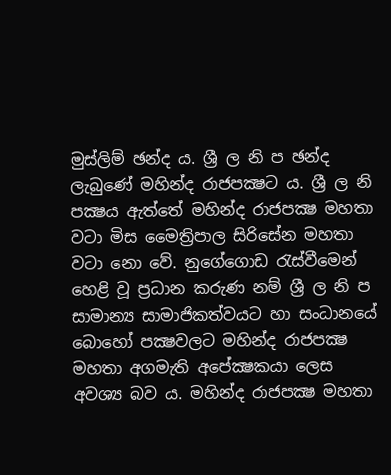මුස්ලිම් ඡන්ද ය. ශ්‍රී ල නි ප ඡන්ද  ලැබුණේ මහින්ද රාජපක්‍ෂට ය. ශ්‍රී ල නි පක්‍ෂය ඇත්තේ මහින්ද රාජපක්‍ෂ මහතා වටා මිස මෛත්‍රිපාල සිරිසේන මහතා වටා නො වේ. නුගේගොඩ රැස්වීමෙන් හෙළි වූ ප්‍රධාන කරුණ නම් ශ්‍රී ල නි ප සාමාන්‍ය සාමාජිකත්වයට හා සංධානයේ බොහෝ පක්‍ෂවලට මහින්ද රාජපක්‍ෂ මහතා අගමැති අපේක්‍ෂකයා ලෙස අවශ්‍ය බව ය. මහින්ද රාජපක්‍ෂ මහතා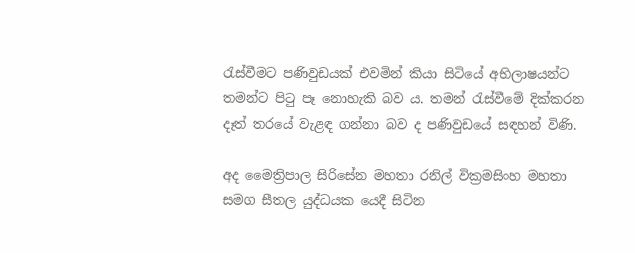රැස්වීමට පණිවුඩයක් එවමින් කියා සිටියේ අභිලාෂයන්ට තමන්ට පිටු පෑ නොහැකි බව ය. තමන් රැස්වීමේ දික්කරන දෑත් තරයේ වැළඳ ගන්නා බව ද පණිවුඩයේ සඳහන් විණි.

අද මෛත්‍රිපාල සිරිසේන මහතා රනිල් වික්‍රමසිංහ මහතා සමග සීතල යුද්ධයක යෙදී සිටින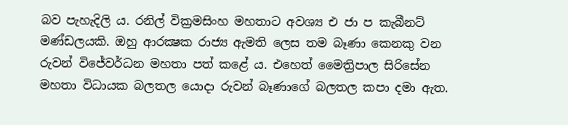බව පැහැදිලි ය. රනිල් වික්‍රමසිංහ මහතාට අවශ්‍ය එ ජා ප කැබීනට් මණ්ඩලයකි. ඔහු ආරක්‍ෂක රාජ්‍ය ඇමති ලෙස තම බෑණා කෙනකු වන රුවන් විජේවර්ධන මහතා පත් කළේ ය. එහෙත් මෛත්‍රිපාල සිරිසේන මහතා විධායක බලතල යොදා රුවන් බෑණාගේ බලතල කපා දමා ඇත.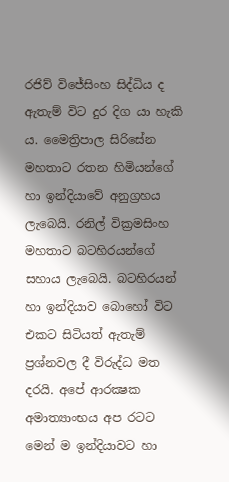රජිව් විජේසිංහ සිද්ධිය ද ඇතැම් විට දුර දිග යා හැකි ය. මෛත්‍රිපාල සිරිසේන මහතාට රතන හිමියන්ගේ හා ඉන්දියාවේ අනුග්‍රහය ලැබෙයි. රනිල් වික්‍රමසිංහ මහතාට බටහිරයන්ගේ සහාය ලැබෙයි. බටහිරයන් හා ඉන්දියාව බොහෝ විට එකට සිටියත් ඇතැම් ප්‍රශ්නවල දී විරුද්ධ මත දරයි. අපේ ආරක්‍ෂක අමාත්‍යාංභය අප රටට මෙන් ම ඉන්දියාවට හා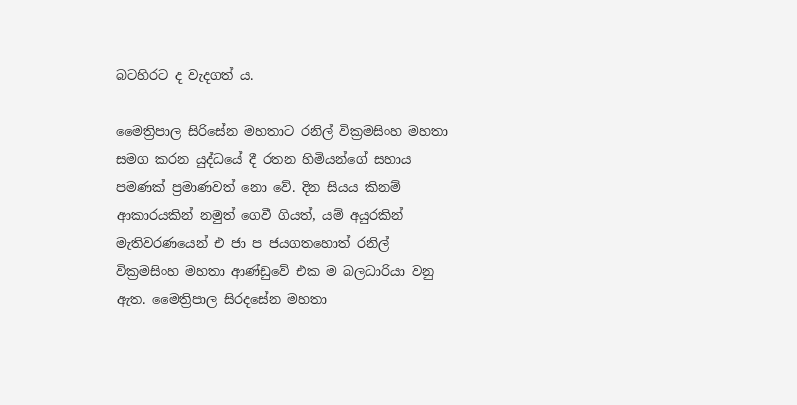බටහිරට ද වැදගත් ය.

මෛත්‍රිපාල සිරිසේන මහතාට රනිල් වික්‍රමසිංහ මහතා සමග කරන යුද්ධයේ දී රතන හිමියන්ගේ සහාය පමණක් ප්‍රමාණවත් නො වේ. දින සියය කිනම් ආකාරයකින් නමුත් ගෙවී ගියත්, යම් අයුරකින් මැතිවරණයෙන් එ ජා ප ජයගතහොත් රනිල් වික්‍රමසිංහ මහතා ආණ්ඩුවේ එක ම බලධාරියා වනු ඇත. මෛත්‍රිපාල සිරදසේන මහතා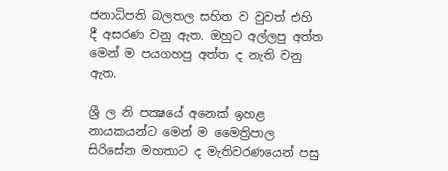ජනාධිපති බලතල සහිත ව වුවත් එහි දී අසරණ වනු ඇත. ඔහුට අල්ලපු අත්ත මෙන් ම පයගහපු අත්ත ද නැති වනු ඇත.

ශ්‍රී ල නි පක්‍ෂයේ අනෙක් ඉහළ නායකයන්ට මෙන් ම මෛත්‍රිපාල සිරිසේන මහතාට ද මැතිවරණයෙන් පසු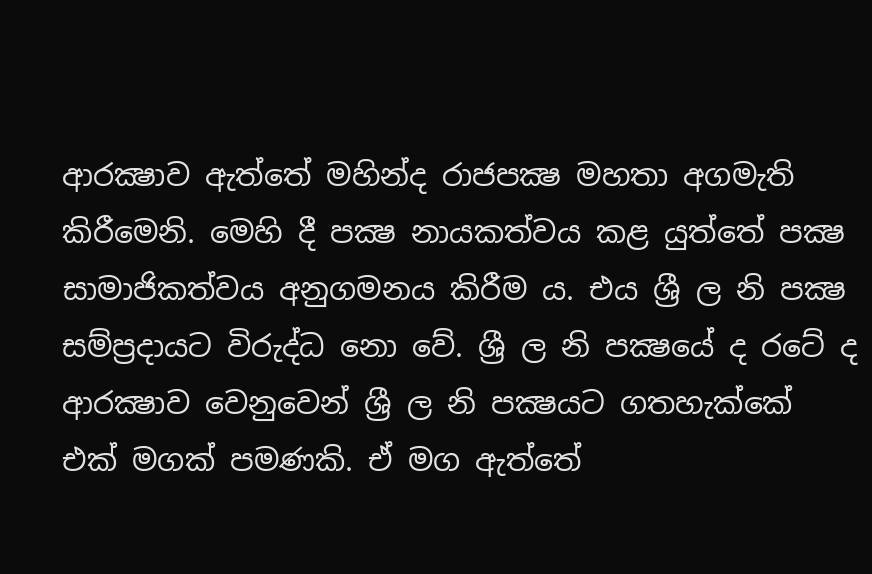ආරක්‍ෂාව ඇත්තේ මහින්ද රාජපක්‍ෂ මහතා අගමැති කිරීමෙනි. මෙහි දී පක්‍ෂ නායකත්වය කළ යුත්තේ පක්‍ෂ සාමාජිකත්වය අනුගමනය කිරීම ය. එය ශ්‍රී ල නි පක්‍ෂ සම්ප්‍රදායට විරුද්ධ නො වේ. ශ්‍රී ල නි පක්‍ෂයේ ද රටේ ද ආරක්‍ෂාව වෙනුවෙන් ශ්‍රී ල නි පක්‍ෂයට ගතහැක්කේ එක් මගක් පමණකි. ඒ මග ඇත්තේ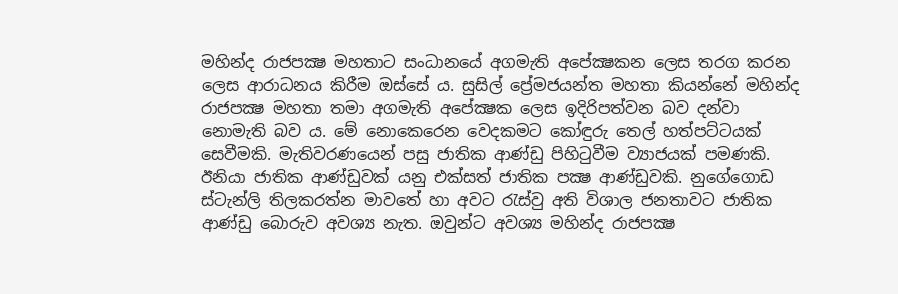මහින්ද රාජපක්‍ෂ මහතාට සංධානයේ අගමැති අපේක්‍ෂකන ලෙස තරග කරන ලෙස ආරාධනය කිරීම ඔස්සේ ය. සුසිල් ප්‍රේමජයන්ත මහතා කියන්නේ මහින්ද රාජපක්‍ෂ මහතා තමා අගමැති අපේක්‍ෂක ලෙස ඉදිරිපත්වන බව දන්වා නොමැති බව ය. මේ නොකෙරෙන වෙදකමට කෝඳුරු තෙල් හත්පට්ටයක් සෙවීමකි. මැතිවරණයෙන් පසු ජාතික ආණ්ඩු පිහිටුවීම ව්‍යාජයක් පමණකි. ඊනියා ජාතික ආණ්ඩුවක් යනු එක්සත් ජාතික පක්‍ෂ ආණ්ඩුවකි. නුගේගොඩ ස්ටැන්ලි තිලකරත්න මාවතේ හා අවට රැස්වු අති විශාල ජනතාවට ජාතික ආණ්ඩු බොරුව අවශ්‍ය නැත. ඔවුන්ට අවශ්‍ය මහින්ද රාජපක්‍ෂ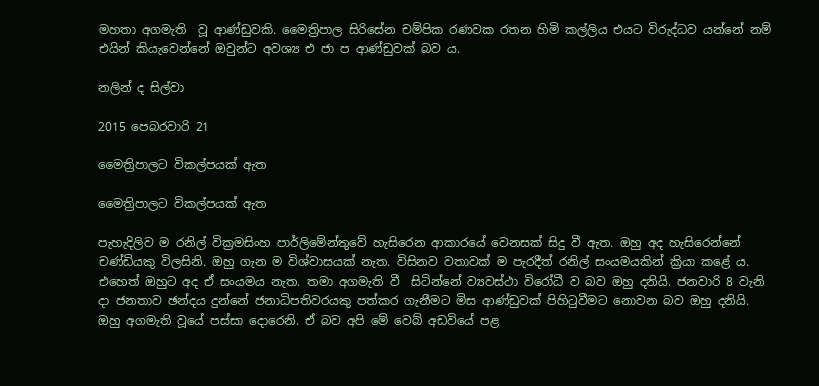මහතා අගමැති  වූ ආණ්ඩුවකි. මෛත්‍රිපාල සිරිසේන චම්පික රණවක රතන හිමි කල්ලිය එයට විරුද්ධව යන්නේ නම් එයින් කියැවෙන්නේ ඔවුන්ට අවශ්‍ය එ ජා ප ආණ්ඩුවක් බව ය.

නලින් ද සිල්වා

2015 පෙබරවාරි 21

මෛත්‍රිපාලට විකල්පයක් ඇත

මෛත්‍රිපාලට විකල්පයක් ඇත

පැහැදිලිව ම රනිල් වික්‍රමසිංහ පාර්ලිමේන්තුවේ හැසිරෙන ආකාරයේ වෙනසක් සිදු වී ඇත. ඔහු අද හැසිරෙන්නේ චණ්ඩියකු විලසිනි. ඔහු ගැන ම විශ්වාසයක් නැත. විසිනව වතාවක් ම පැරදීත් රනිල් සංයමයකින් ක්‍රියා කළේ ය. එහෙත් ඔහුට අද ඒ සංයමය නැත. තමා අගමැති වී  සිටින්නේ ව්‍යවස්ථා විරෝධී ව බව ඔහු දනියි. ජනවාරි 8 වැනි දා ජනතාව ඡන්දය දුන්නේ ජනාධිපතිවරයකු පත්කර ගැනීමට මිස ආණ්ඩුවක් පිහිටුවීමට නොවන බව ඔහු දනියි. ඔහු අගමැති වූයේ පස්සා දොරෙනි. ඒ බව අපි මේ වෙබ් අඩවියේ පළ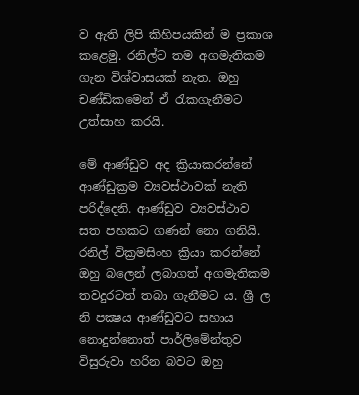ව ඇති ලිපි කිහිපයකින් ම ප්‍රකාශ කළෙමු. රනිල්ට තම අගමැතිකම ගැන විශ්වාසයක් නැත. ඔහු චණ්ඩිකමෙන් ඒ රැකගැනීමට උත්සාහ කරයි.

මේ ආණ්ඩුව අද ක්‍රියාකරන්නේ ආණ්ඩුක්‍රම ව්‍යවස්ථාවක් නැති පරිද්දෙනි. ආණ්ඩුව ව්‍යවස්ථාව සත පහකට ගණන් නො ගනියි. රනිල් වික්‍රමසිංහ ක්‍රියා කරන්නේ ඔහු බලෙන් ලබාගත් අගමැතිකම තවදුරටත් තබා ගැනීමට ය. ශ්‍රී ල නි පක්‍ෂය ආණ්ඩුවට සහාය නොදුන්නොත් පාර්ලිමේන්තුව විසුරුවා හරින බවට ඔහු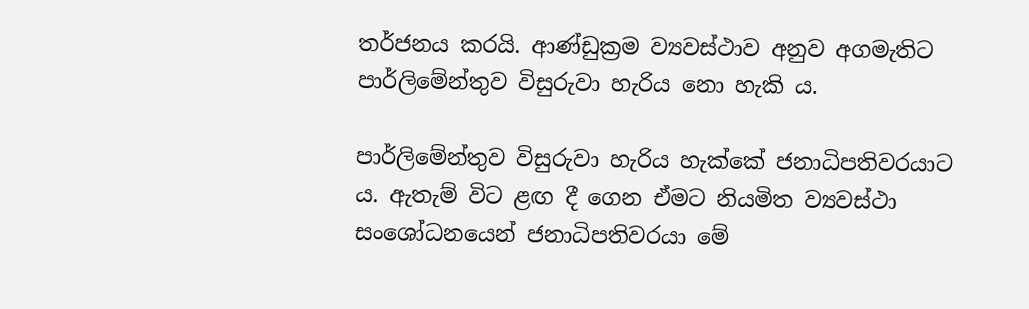තර්ජනය කරයි. ආණ්ඩුක්‍රම ව්‍යවස්ථාව අනුව අගමැතිට පාර්ලිමේන්තුව විසුරුවා හැරිය නො හැකි ය.

පාර්ලිමේන්තුව විසුරුවා හැරිය හැක්කේ ජනාධිපතිවරයාට ය. ඇතැම් විට ළඟ දී ගෙන ඒමට නියමිත ව්‍යවස්ථා සංශෝධනයෙන් ජනාධිපතිවරයා මේ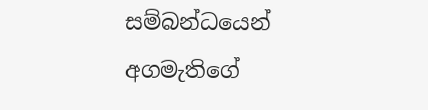සම්බන්ධයෙන් අගමැතිගේ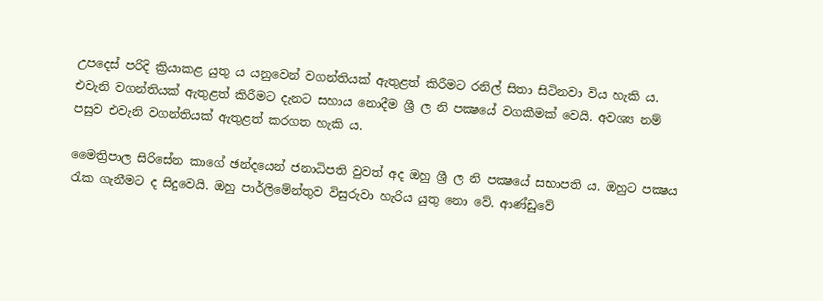උපදෙස් පරිදි ක්‍රියාකළ යුතු ය යනුවෙන් වගන්තියක් ඇතුළත් කිරීමට රනිල් සිතා සිටිනවා විය හැකි ය. එවැනි වගන්තියක් ඇතුළත් කිරීමට දැනට සහාය නොදීම ශ්‍රී ල නි පක්‍ෂයේ වගකීමක් වෙයි. අවශ්‍ය නම් පසුව එවැනි වගන්තියක් ඇතුළත් කරගත හැකි ය.

මෛත්‍රිපාල සිරිසේන කාගේ ඡන්දයෙන් ජනාධිපති වුවත් අද ඔහු ශ්‍රී ල නි පක්‍ෂයේ සභාපති ය. ඔහුට පක්‍ෂය රැක ගැනීමට ද සිදුවෙයි. ඔහු පාර්ලිමේන්තුව විසුරුවා හැරිය යුතු නො වේ. ආණ්ඩුවේ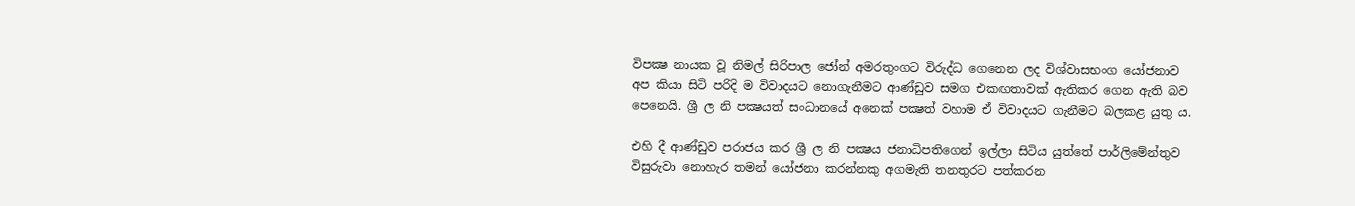විපක්‍ෂ නායක වූ නිමල් සිරිපාල ජෝන් අමරතුංගට විරුද්ධ ගෙනෙන ලද විශ්වාසභංග යෝජනාව අප කියා සිටි පරිදි ම විවාදයට නොගැනීමට ආණ්ඩුව සමග එකඟතාවක් ඇතිකර ගෙන ඇති බව පෙනෙයි. ශ්‍රී ල නි පක්‍ෂයත් සංධානයේ අනෙක් පක්‍ෂත් වහාම ඒ විවාදයට ගැනීමට බලකළ යුතු ය.

එහි දී ආණ්ඩුව පරාජය කර ශ්‍රී ල නි පක්‍ෂය ජනාධිපතිගෙන් ඉල්ලා සිටිය යුත්තේ පාර්ලිමේන්තුව විසුරුවා නොහැර තමන් යෝජනා කරන්නකු අගමැති තනතුරට පත්කරන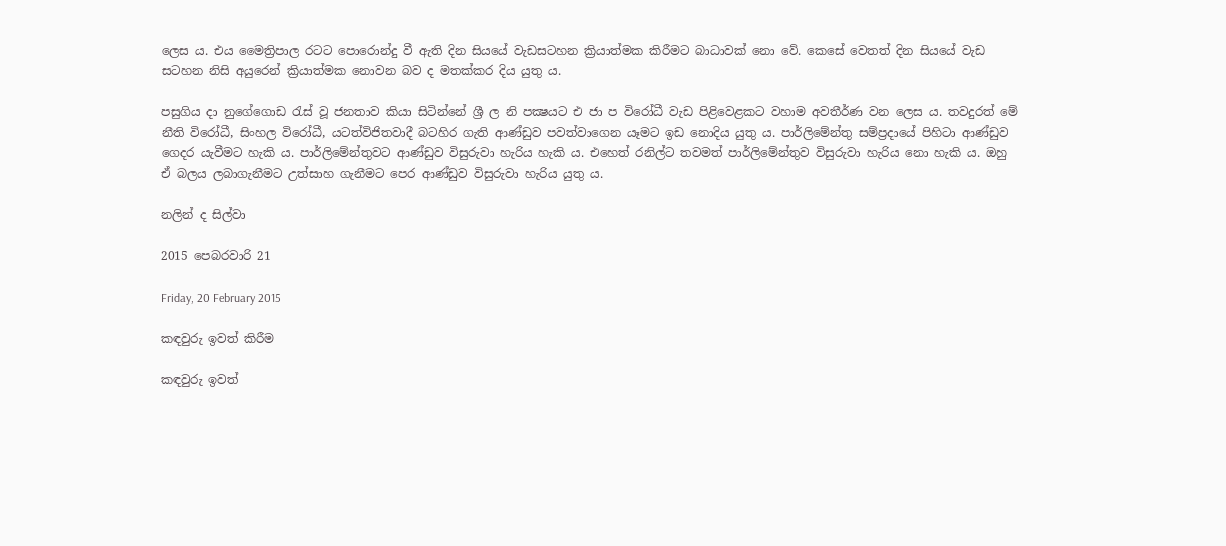ලෙස ය. එය මෛත්‍රිපාල රටට පොරොන්දු වී ඇති දින සියයේ වැඩසටහන ක්‍රියාත්මක කිරීමට බාධාවක් නො වේ. කෙසේ වෙතත් දින සියයේ වැඩ සටහන නිසි අයුරෙන් ක්‍රියාත්මක නොවන බව ද මතක්කර දිය යුතු ය.

පසුගිය දා නුගේගොඩ රැස් වූ ජනතාව කියා සිටින්නේ ශ්‍රී ල නි පක්‍ෂයට එ ජා ප විරෝධී වැඩ පිළිවෙළකට වහාම අවතීර්ණ වන ලෙස ය. තවදුරත් මේ නීති විරෝධී, සිංහල විරෝධී, යටත්විජිතවාදී බටහිර ගැති ආණ්ඩුව පවත්වාගෙන යෑමට ඉඩ නොදිය යුතු ය. පාර්ලිමේන්තු සම්ප්‍රදායේ පිහිටා ආණ්ඩුව ගෙදර යැවීමට හැකි ය. පාර්ලිමේන්තුවට ආණ්ඩුව විසුරුවා හැරිය හැකි ය. එහෙත් රනිල්ට තවමත් පාර්ලිමේන්තුව විසුරුවා හැරිය නො හැකි ය. ඔහු ඒ බලය ලබාගැනීමට උත්සාහ ගැනීමට පෙර ආණ්ඩුව විසුරුවා හැරිය යුතු ය.

නලින් ද සිල්වා

2015 පෙබරවාරි 21

Friday, 20 February 2015

කඳවුරු ඉවත් කිරීම

කඳවුරු ඉවත්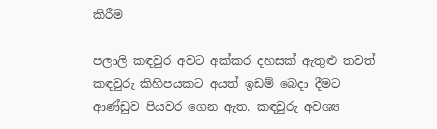කිරීම

පලාලි කඳවුර අවට අක්කර දහසක් ඇතුළු තවත් කඳවුරු කිහිපයකට අයත් ඉඩම් බෙදා දීමට ආණ්ඩුව පියවර ගෙන ඇත. කඳවුරු අවශ්‍ය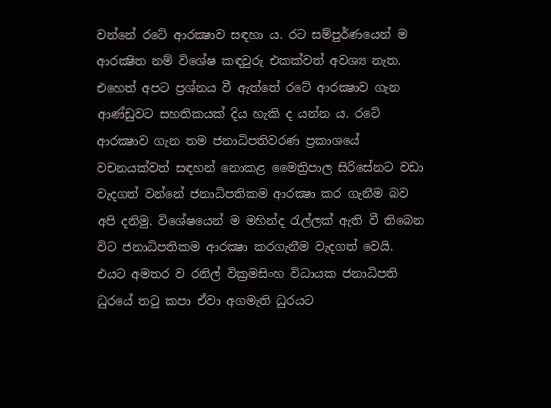වන්නේ රටේ ආරක්‍ෂාව සඳහා ය. රට සම්පුර්ණයෙන් ම ආරක්‍ෂිත නම් විශේෂ කඳවුරු එකක්වත් අවශ්‍ය නැත. එහෙත් අපට ප්‍රශ්නය වී ඇත්තේ රටේ ආරක්‍ෂාව ගැන ආණ්ඩුවට සහතිකයක් දිය හැකි ද යන්න ය. රටේ ආරක්‍ෂාව ගැන තම ජනාධිපතිවරණ ප්‍රකාශයේ වචනයක්වත් සඳහන් නොකළ මෛත්‍රිපාල සිරිසේනට වඩා වැදගත් වන්නේ ජනාධිපතිකම ආරක්‍ෂා කර ගැනීම බව අපි දනිමු. විශේෂයෙන් ම මහින්ද රැල්ලක් ඇති වී තිබෙන විට ජනාධිපතිකම ආරක්‍ෂා කරගැනීම වැදගත් වෙයි. එයට අමතර ව රනිල් වික්‍රමසිංහ විධායක ජනාධිපති ධුරයේ තටු කපා ඒවා අගමැති ධුරයට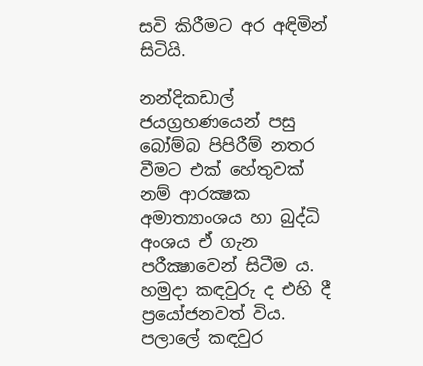සවි කිරීමට අර අඳිමින් සිටියි.

නන්දිකඩාල් ජයග්‍රහණයෙන් පසු බෝම්බ පිපිරීම් නතර වීමට එක් හේතුවක් නම් ආරක්‍ෂක අමාත්‍යාංශය හා බුද්ධි අංශය ඒ ගැන පරීක්‍ෂාවෙන් සිටීම ය. හමුදා කඳවුරු ද එහි දී ප්‍රයෝජනවත් විය. පලාලේ කඳවුර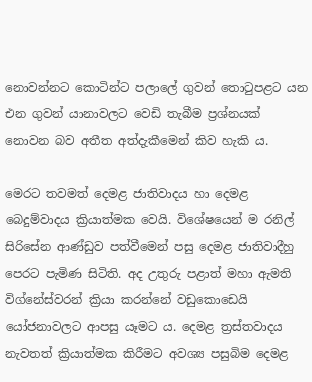නොවන්නට කොටින්ට පලාලේ ගුවන් තොටුපළට යන එන ගුවන් යානාවලට වෙඩි තැබීම ප්‍රශ්නයක් නොවන බව අතීත අත්දැකීමෙන් කිව හැකි ය.

මෙරට තවමත් දෙමළ ජාතිවාදය හා දෙමළ බෙදුම්වාදය ක්‍රියාත්මක වෙයි. විශේෂයෙන් ම රනිල් සිරිසේන ආණ්ඩුව පත්වීමෙන් පසු දෙමළ ජාතිවාදීහු පෙරට පැමිණ සිටිති. අද උතුරු පළාත් මහා ඇමති විග්නේස්වරන් ක්‍රියා කරන්නේ වඩුකොඩෙයි යෝජනාවලට ආපසු යෑමට ය. දෙමළ ත්‍රස්තවාදය නැවතත් ක්‍රියාත්මක කිරීමට අවශ්‍ය පසුබිම දෙමළ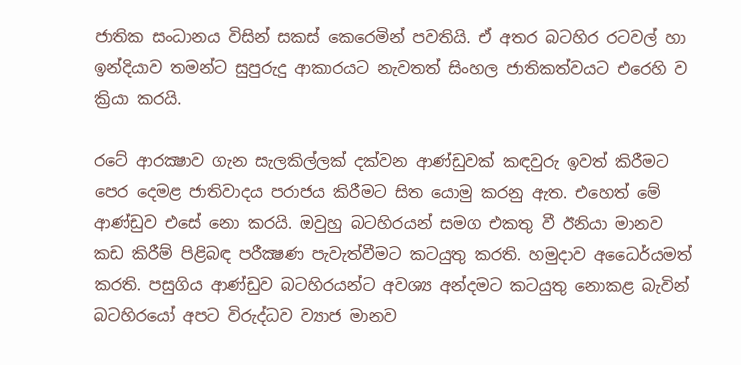ජාතික සංධානය විසින් සකස් කෙරෙමින් පවතියි. ඒ අතර බටහිර රටවල් හා ඉන්දියාව තමන්ට සුපුරුදු ආකාරයට නැවතත් සිංහල ජාතිකත්වයට එරෙහි ව ක්‍රියා කරයි.

රටේ ආරක්‍ෂාව ගැන සැලකිල්ලක් දක්වන ආණ්ඩුවක් කඳවුරු ඉවත් කිරීමට පෙර දෙමළ ජාතිවාදය පරාජය කිරීමට සිත යොමු කරනු ඇත. එහෙත් මේ ආණ්ඩුව එසේ නො කරයි. ඔවුහු බටහිරයන් සමග එකතු වී ඊනියා මානව කඩ කිරීම් පිළිබඳ පරීක්‍ෂණ පැවැත්වීමට කටයුතු කරති. හමුදාව අධෛර්යමත් කරති. පසුගිය ආණ්ඩුව බටහිරයන්ට අවශ්‍ය අන්දමට කටයුතු නොකළ බැවින් බටහිරයෝ අපට විරුද්ධව ව්‍යාජ මානව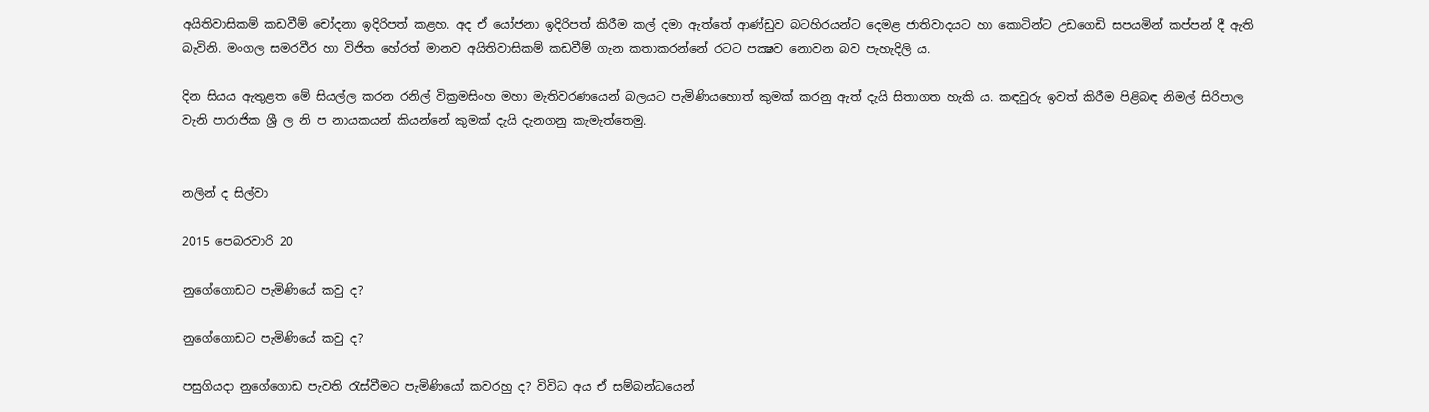අයිතිවාසිකම් කඩවීම් චෝදනා ඉදිරිපත් කළහ. අද ඒ යෝජනා ඉදිරිපත් කිරීම කල් දමා ඇත්තේ ආණ්ඩුව බටහිරයන්ට දෙමළ ජාතිවාදයට හා කොටින්ට උඩගෙඩි සපයමින් කප්පන් දී ඇති බැවිනි. මංගල සමරවීර හා විජිත හේරත් මානව අයිතිවාසිකම් කඩවීම් ගැන කතාකරන්නේ රටට පක්‍ෂව නොවන බව පැහැදිලි ය.

දින සියය ඇතුළත මේ සියල්ල කරන රනිල් වික්‍රමසිංහ මහා මැතිවරණයෙන් බලයට පැමිණියහොත් කුමක් කරනු ඇත් දැයි සිතාගත හැකි ය. කඳවුරු ඉවත් කිරීම පිළිබඳ නිමල් සිරිපාල වැනි පාරාජික ශ්‍රී ල නි ප නායකයන් කියන්නේ කුමක් දැයි දැනගනු කැමැත්තෙමු.


නලින් ද සිල්වා

2015 පෙබරවාරි 20

නුගේගොඩට පැමිණියේ කවු ද?

නුගේගොඩට පැමිණියේ කවු ද?

පසුගියදා නුගේගොඩ පැවති රැස්වීමට පැමිණියෝ කවරහු ද? විවිධ අය ඒ සම්බන්ධයෙන්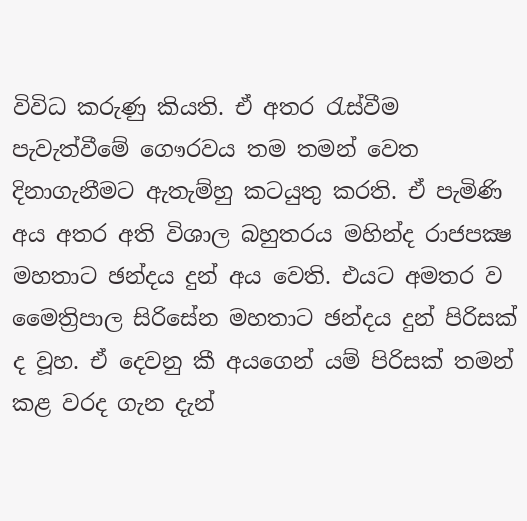විවිධ කරුණු කියති. ඒ අතර රැස්වීම පැවැත්වීමේ ගෞරවය තම තමන් වෙත දිනාගැනීමට ඇතැම්හු කටයුතු කරති. ඒ පැමිණි අය අතර අති විශාල බහුතරය මහින්ද රාජපක්‍ෂ මහතාට ඡන්දය දුන් අය වෙති. එයට අමතර ව මෛත්‍රිපාල සිරිසේන මහතාට ඡන්දය දුන් පිරිසක් ද වූහ. ඒ දෙවනු කී අයගෙන් යම් පිරිසක් තමන් කළ වරද ගැන දැන්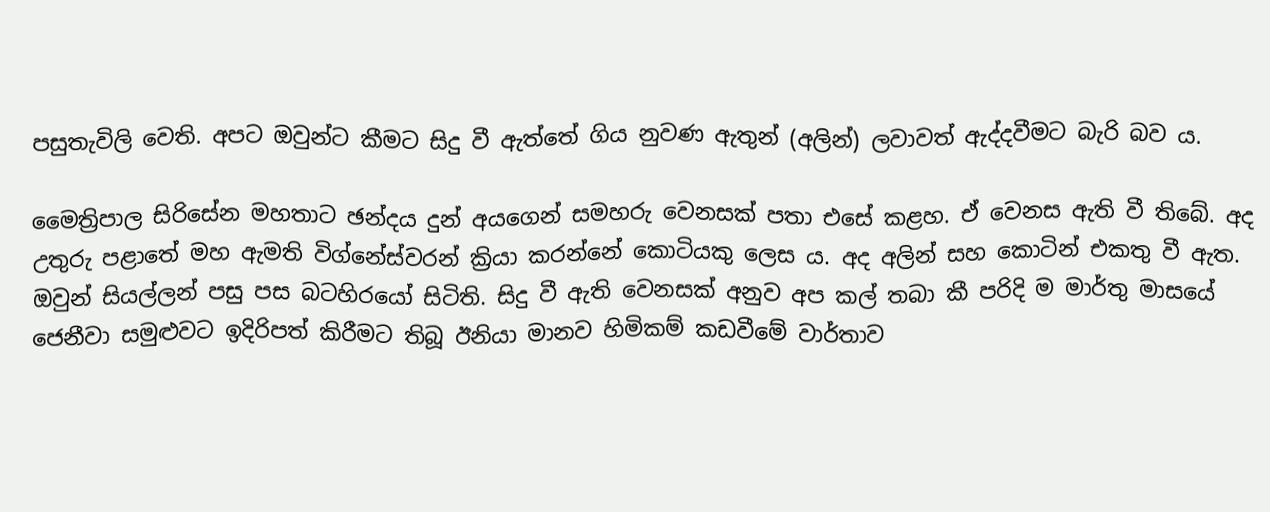පසුතැවිලි වෙති. අපට ඔවුන්ට කීමට සිදු වී ඇත්තේ ගිය නුවණ ඇතුන් (අලින්) ලවාවත් ඇද්දවීමට බැරි බව ය.

මෛත්‍රිපාල සිරිසේන මහතාට ඡන්දය දුන් අයගෙන් සමහරු වෙනසක් පතා එසේ කළහ. ඒ වෙනස ඇති වී තිබේ. අද උතුරු පළාතේ මහ ඇමති විග්නේස්වරන් ක්‍රියා කරන්නේ කොටියකු ලෙස ය. අද අලින් සහ කොටින් එකතු වී ඇත. ඔවුන් සියල්ලන් පසු පස බටහිරයෝ සිටිති. සිදු වී ඇති වෙනසක් අනුව අප කල් තබා කී පරිදි ම මාර්තු මාසයේ ජෙනීවා සමුළුවට ඉදිරිපත් කිරීමට තිබූ ඊනියා මානව හිමිකම් කඩවීමේ වාර්තාව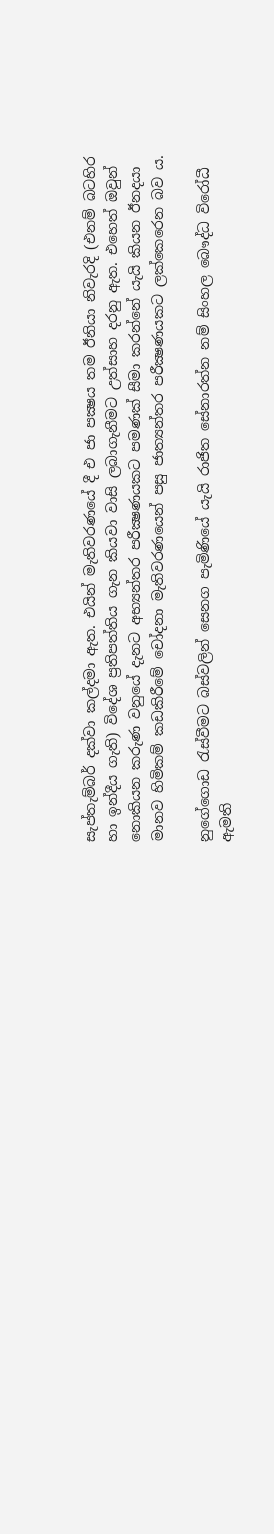සැප්තැම්බර් දක්වා කල්දමා ඇත. එයින් මැතිවරණයේ දී එ ජා පක්‍ෂය තම ඊනියා නිවැරදි (එනම් බටහිර හා ඉන්දීය ගැති) විදේශ ප්‍රතිපත්තිය ගැන කියවා වාසි ලබාගැනීමට උත්සාහ දරනු ඇත. එහෙත් ඔවුන් නොකියන කරුණ වනුයේ දැනට අභ්‍යන්තර පරීක්‍ෂණයකට පමණක් සීමා කරන්නේ යැයි කියන ඊනදයා මානව හිමිකම් කඩකිරීමේ චෝදනා මැතිවරණයෙන් පසු ජාත්‍යන්තර පරීක්‍ෂණයකට ලක්කෙරෙන බව ය.

නුගේගොඩ රැස්වීමට බස්වලින් සෙනග පැමිණියේ යැයි රාජිත සේනාරත්න නම් සිංහල බෞද්ධ විරෝධී ඇමති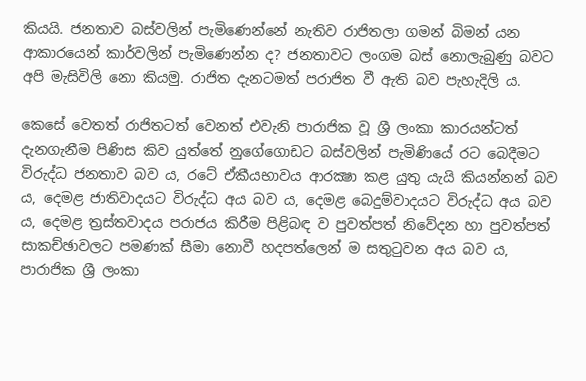කියයි. ජනතාව බස්වලින් පැමිණෙන්නේ නැතිව රාජිතලා ගමන් බිමන් යන ආකාරයෙන් කාර්වලින් පැමිණෙන්න ද? ජනතාවට ලංගම බස් නොලැබුණු බවට අපි මැසිවිලි නො කියමු. රාජිත දැනටමත් පරාජිත වී ඇති බව පැහැදිලි ය.

කෙසේ වෙතත් රාජිතටත් වෙනත් එවැනි පාරාජික වූ ශ්‍රී ලංකා කාරයන්ටත් දැනගැනීම පිණිස කිව යුත්තේ නුගේගොඩට බස්වලින් පැමිණියේ රට බෙදීමට විරුද්ධ ජනතාව බව ය, රටේ ඒකීයභාවය ආරක්‍ෂා කළ යුතු යැයි කියන්නන් බව ය, දෙමළ ජාතිවාදයට විරුද්ධ අය බව ය, දෙමළ බෙදුම්වාදයට විරුද්ධ අය බව ය, දෙමළ ත්‍රස්තවාදය පරාජය කිරීම පිළිබඳ ව පුවත්පත් නිවේදන හා පුවත්පත් සාකච්ඡාවලට පමණක් සීමා නොවී හදපත්ලෙන් ම සතුටුවන අය බව ය, පාරාජික ශ්‍රී ලංකා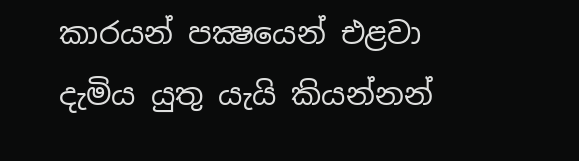කාරයන් පක්‍ෂයෙන් එළවා දැමිය යුතු යැයි කියන්නන්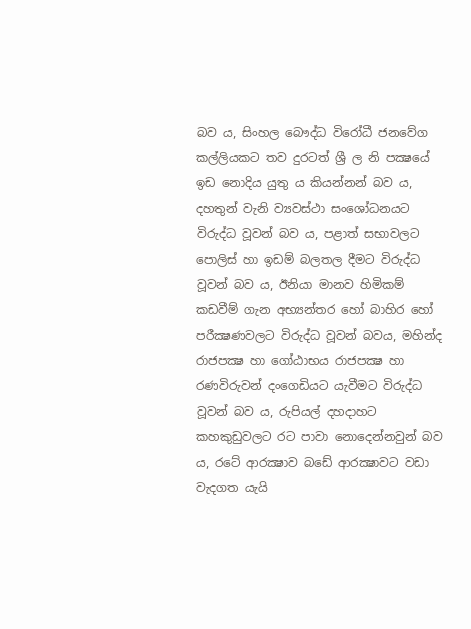බව ය, සිංහල බෞද්ධ විරෝධී ජනවේග කල්ලියකට තව දුරටත් ශ්‍රී ල නි පක්‍ෂයේ ඉඩ නොදිය යුතු ය කියන්නන් බව ය, දහතුන් වැනි ව්‍යවස්ථා සංශෝධනයට විරුද්ධ වූවන් බව ය, පළාත් සභාවලට පොලිස් හා ඉඩම් බලතල දීමට විරුද්ධ වූවන් බව ය, ඊනියා මානව හිමිකම් කඩවීම් ගැන අභ්‍යන්තර හෝ බාහිර හෝ පරීක්‍ෂණවලට විරුද්ධ වූවන් බවය, මහින්ද රාජපක්‍ෂ හා ගෝඨාභය රාජපක්‍ෂ හා රණවිරුවන් දංගෙඩියට යැවීමට විරුද්ධ වූවන් බව ය, රුපියල් දහදාහට කහකුඩුවලට රට පාවා නොදෙන්නවුන් බව ය, රටේ ආරක්‍ෂාව බඩේ ආරක්‍ෂාවට වඩා වැදගත යැයි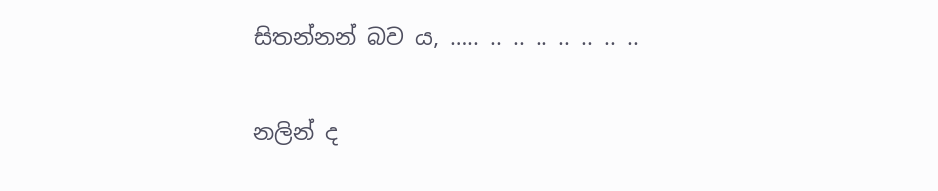සිතන්නන් බව ය, ….. .. .. .. .. .. .. ..

නලින් ද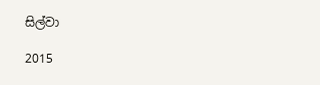සිල්වා

2015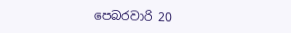පෙබරවාරි 20